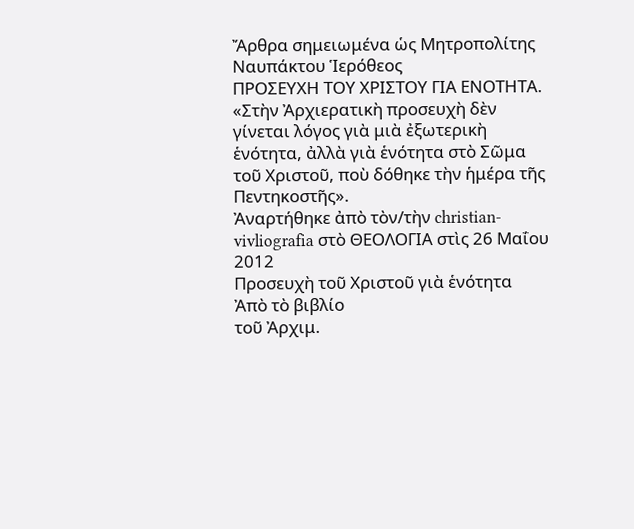Ἄρθρα σημειωμένα ὡς Μητροπολίτης Ναυπάκτου Ἱερόθεος
ΠΡΟΣΕΥΧΗ ΤΟΥ ΧΡΙΣΤΟΥ ΓΙΑ ΕΝΟΤΗΤΑ. «Στὴν Ἀρχιερατικὴ προσευχὴ δὲν γίνεται λόγος γιὰ μιὰ ἐξωτερικὴ ἑνότητα, ἀλλὰ γιὰ ἑνότητα στὸ Σῶμα τοῦ Χριστοῦ, ποὺ δόθηκε τὴν ἡμέρα τῆς Πεντηκοστῆς».
Ἀναρτήθηκε ἀπὸ τὸν/τὴν christian-vivliografia στὸ ΘΕΟΛΟΓΙΑ στὶς 26 Μαΐου 2012
Προσευχὴ τοῦ Χριστοῦ γιὰ ἑνότητα
Ἀπὸ τὸ βιβλίο
τοῦ Ἀρχιμ.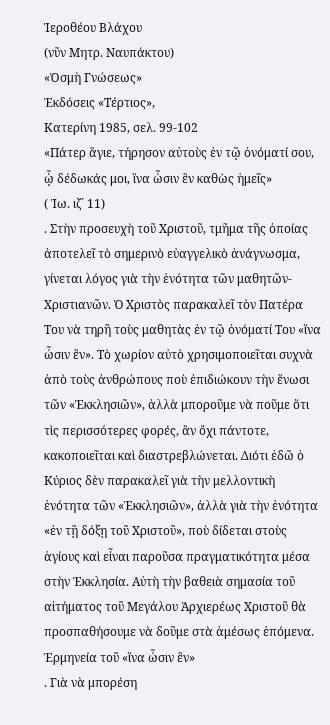Ἱεροθέου Βλάχου
(νῦν Μητρ. Ναυπάκτου)
«Ὀσμὴ Γνώσεως»
Ἐκδόσεις «Τέρτιος»,
Κατερίνη 1985, σελ. 99-102
«Πάτερ ἅγιε, τήρησον αὐτοὺς ἐν τῷ ὀνόματί σου,
ᾧ δέδωκάς μοι, ἵνα ὦσιν ἓν καθὼς ἡμεῖς»
( Ἰω. ιζ´ 11)
. Στὴν προσευχὴ τοῦ Χριστοῦ, τμῆμα τῆς ὁποίας ἀποτελεῖ τὸ σημερινὸ εὐαγγελικὸ ἀνάγνωσμα, γίνεται λόγος γιὰ τὴν ἑνότητα τῶν μαθητῶν-Χριστιανῶν. Ὁ Χριστὸς παρακαλεῖ τὸν Πατέρα Του νὰ τηρῆ τοὺς μαθητὰς ἐν τῷ ὀνόματί Του «ἵνα ὦσιν ἓν». Τὸ χωρίον αὐτὸ χρησιμοποιεῖται συχνὰ ἀπὸ τοὺς ἀνθρώπους ποὺ ἐπιδιώκουν τὴν ἕνωσι τῶν «Ἐκκλησιῶν», ἀλλὰ μποροῦμε νὰ ποῦμε ὅτι τὶς περισσότερες φορές, ἂν ὄχι πάντοτε, κακοποιεῖται καὶ διαστρεβλώνεται. Διότι ἐδῶ ὁ Κύριος δὲν παρακαλεῖ γιὰ τὴν μελλοντικὴ ἑνότητα τῶν «Ἐκκλησιῶν», ἀλλὰ γιὰ τὴν ἑνότητα «ἐν τῇ δόξῃ τοῦ Χριστοῦ», ποὺ δίδεται στοὺς ἁγίους καὶ εἶναι παροῦσα πραγματικότητα μέσα στὴν Ἐκκλησία. Αὐτὴ τὴν βαθειὰ σημασία τοῦ αἰτήματος τοῦ Μεγάλου Ἀρχιερέως Χριστοῦ θὰ προσπαθήσουμε νὰ δοῦμε στὰ ἀμέσως ἑπόμενα.
Ἑρμηνεία τοῦ «ἵνα ὦσιν ἓν»
. Γιὰ νὰ μπορέση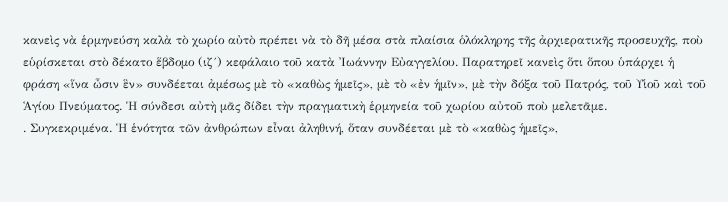κανεὶς νὰ ἑρμηνεύση καλὰ τὸ χωρίο αὐτὸ πρέπει νὰ τὸ δῆ μέσα στὰ πλαίσια ὁλόκληρης τῆς ἀρχιερατικῆς προσευχῆς, ποὺ εὑρίσκεται στὸ δέκατο ἕβδομο (ιζ´) κεφάλαιο τοῦ κατὰ Ἰωάννην Εὐαγγελίου. Παρατηρεῖ κανεὶς ὅτι ὅπου ὑπάρχει ἡ φράση «ἵνα ὦσιν ἓν» συνδέεται ἀμέσως μὲ τὸ «καθὼς ἡμεῖς», μὲ τὸ «ἐν ἡμῖν», μὲ τὴν δόξα τοῦ Πατρός, τοῦ Υἱοῦ καὶ τοῦ Ἁγίου Πνεύματος. Ἡ σύνδεσι αὐτὴ μᾶς δίδει τὴν πραγματικὴ ἑρμηνεία τοῦ χωρίου αὐτοῦ ποὺ μελετᾶμε.
. Συγκεκριμένα. Ἡ ἑνότητα τῶν ἀνθρώπων εἶναι ἀληθινή, ὅταν συνδέεται μὲ τὸ «καθὼς ἡμεῖς»,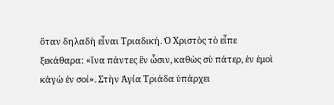ὅταν δηλαδὴ εἶναι Τριαδική. Ὁ Χριστὸς τὸ εἶπε ξεκάθαρα: «ἵνα πάντες ἓν ὦσιν, καθὼς σὺ πάτερ, ἐν ἐμοὶ κἀγὼ ἐν σοί». Στὴν Ἁγία Τριάδα ὑπάρχει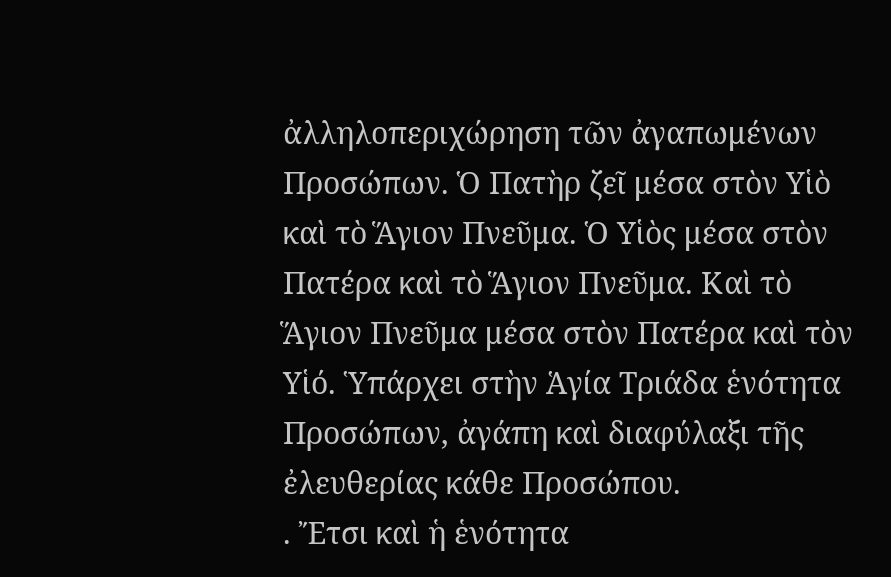ἀλληλοπεριχώρηση τῶν ἀγαπωμένων Προσώπων. Ὁ Πατὴρ ζεῖ μέσα στὸν Υἱὸ καὶ τὸ Ἅγιον Πνεῦμα. Ὁ Υἱὸς μέσα στὸν Πατέρα καὶ τὸ Ἅγιον Πνεῦμα. Καὶ τὸ Ἅγιον Πνεῦμα μέσα στὸν Πατέρα καὶ τὸν Υἱό. Ὑπάρχει στὴν Ἁγία Τριάδα ἑνότητα Προσώπων, ἀγάπη καὶ διαφύλαξι τῆς ἐλευθερίας κάθε Προσώπου.
. Ἔτσι καὶ ἡ ἑνότητα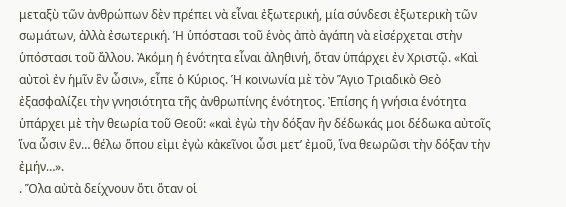μεταξὺ τῶν ἀνθρώπων δὲν πρέπει νὰ εἶναι ἐξωτερική, μία σύνδεσι ἐξωτερικὴ τῶν σωμάτων, ἀλλὰ ἐσωτερική. Ἡ ὑπόστασι τοῦ ἑνὸς ἀπὸ ἀγάπη νὰ εἰσέρχεται στὴν ὑπόστασι τοῦ ἄλλου. Ἀκόμη ἡ ἑνότητα εἶναι ἀληθινή, ὅταν ὑπάρχει ἐν Χριστῷ. «Καὶ αὐτοὶ ἐν ἡμῖν ἓν ὦσιν», εἶπε ὁ Κύριος. Ἡ κοινωνία μὲ τὸν Ἅγιο Τριαδικὸ Θεὸ ἐξασφαλίζει τὴν γνησιότητα τῆς ἀνθρωπίνης ἑνότητος. Ἐπίσης ἡ γνήσια ἑνότητα ὑπάρχει μὲ τὴν θεωρία τοῦ Θεοῦ: «καὶ ἐγὼ τὴν δόξαν ἣν δέδωκάς μοι δέδωκα αὐτοῖς ἵνα ὦσιν ἓν… θέλω ὅπου εἰμι ἐγὼ κἀκεῖνοι ὦσι μετ’ ἐμοῦ, ἵνα θεωρῶσι τὴν δόξαν τὴν ἐμήν…».
. Ὅλα αὐτὰ δείχνουν ὅτι ὅταν οἱ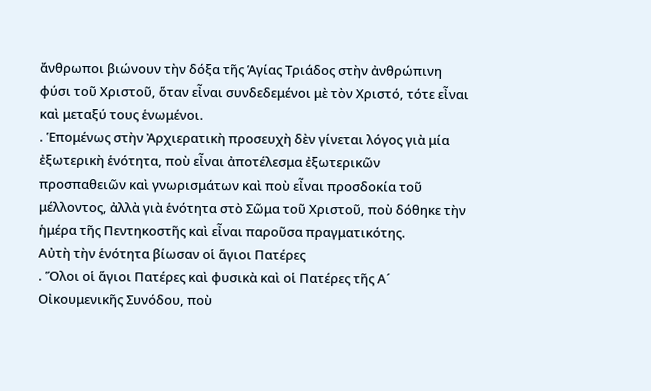ἄνθρωποι βιώνουν τὴν δόξα τῆς Ἁγίας Τριάδος στὴν ἀνθρώπινη φύσι τοῦ Χριστοῦ, ὅταν εἶναι συνδεδεμένοι μὲ τὸν Χριστό, τότε εἶναι καὶ μεταξύ τους ἑνωμένοι.
. Ἑπομένως στὴν Ἀρχιερατικὴ προσευχὴ δὲν γίνεται λόγος γιὰ μία ἐξωτερικὴ ἑνότητα, ποὺ εἶναι ἀποτέλεσμα ἐξωτερικῶν προσπαθειῶν καὶ γνωρισμάτων καὶ ποὺ εἶναι προσδοκία τοῦ μέλλοντος, ἀλλὰ γιὰ ἑνότητα στὸ Σῶμα τοῦ Χριστοῦ, ποὺ δόθηκε τὴν ἡμέρα τῆς Πεντηκοστῆς καὶ εἶναι παροῦσα πραγματικότης.
Αὐτὴ τὴν ἑνότητα βίωσαν οἱ ἅγιοι Πατέρες
. Ὅλοι οἱ ἅγιοι Πατέρες καὶ φυσικὰ καὶ οἱ Πατέρες τῆς Α´ Οἰκουμενικῆς Συνόδου, ποὺ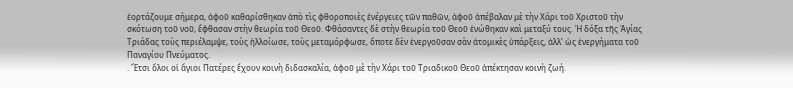ἑορτάζουμε σήμερα, ἀφοῦ καθαρίσθηκαν ἀπὸ τὶς φθοροποιὲς ἐνέργειες τῶν παθῶν, ἀφοῦ ἀπέβαλαν μὲ τὴν Χάρι τοῦ Χριστοῦ τὴν σκότωση τοῦ νοῦ, ἔφθασαν στὴν θεωρία τοῦ Θεοῦ. Φθάσαντες δὲ στὴν θεωρία τοῦ Θεοῦ ἑνώθηκαν καὶ μεταξύ τους. Ἡ δόξα τῆς Ἁγίας Τριάδας τοὺς περιέλαμψε, τοὺς ἠλλοίωσε, τοὺς μεταμόρφωσε, ὅποτε δὲν ἐνεργοῦσαν σὰν ἀτομικὲς ὑπάρξεις, ἀλλ’ ὡς ἐνεργήματα τοῦ Παναγίου Πνεύματος.
. Ἔτσι ὅλοι οἱ ἅγιοι Πατέρες ἔχουν κοινὴ διδασκαλία, ἀφοῦ μὲ τὴν Χάρι τοῦ Τριαδικοῦ Θεοῦ ἀπέκτησαν κοινὴ ζωή.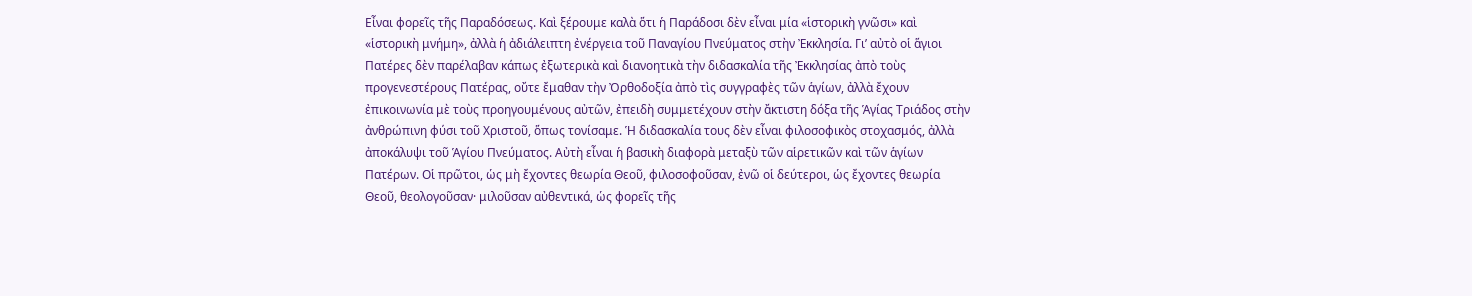Εἶναι φορεῖς τῆς Παραδόσεως. Καὶ ξέρουμε καλὰ ὅτι ἡ Παράδοσι δὲν εἶναι μία «ἱστορικὴ γνῶσι» καὶ «ἱστορικὴ μνήμη», ἀλλὰ ἡ ἀδιάλειπτη ἐνέργεια τοῦ Παναγίου Πνεύματος στὴν Ἐκκλησία. Γι’ αὐτὸ οἱ ἅγιοι Πατέρες δὲν παρέλαβαν κάπως ἐξωτερικὰ καὶ διανοητικὰ τὴν διδασκαλία τῆς Ἐκκλησίας ἀπὸ τοὺς προγενεστέρους Πατέρας, οὔτε ἔμαθαν τὴν Ὀρθοδοξία ἀπὸ τὶς συγγραφὲς τῶν ἁγίων, ἀλλὰ ἔχουν ἐπικοινωνία μὲ τοὺς προηγουμένους αὐτῶν, ἐπειδὴ συμμετέχουν στὴν ἄκτιστη δόξα τῆς Ἁγίας Τριάδος στὴν ἀνθρώπινη φύσι τοῦ Χριστοῦ, ὅπως τονίσαμε. Ἡ διδασκαλία τους δὲν εἶναι φιλοσοφικὸς στοχασμός, ἀλλὰ ἀποκάλυψι τοῦ Ἁγίου Πνεύματος. Αὐτὴ εἶναι ἡ βασικὴ διαφορὰ μεταξὺ τῶν αἱρετικῶν καὶ τῶν ἁγίων Πατέρων. Οἱ πρῶτοι, ὡς μὴ ἔχοντες θεωρία Θεοῦ, φιλοσοφοῦσαν, ἐνῶ οἱ δεύτεροι, ὡς ἔχοντες θεωρία Θεοῦ, θεολογοῦσαν· μιλοῦσαν αὐθεντικά, ὡς φορεῖς τῆς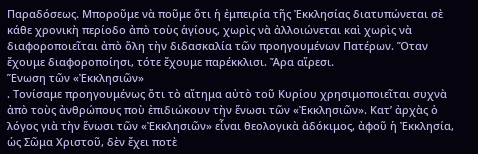Παραδόσεως. Μποροῦμε νὰ ποῦμε ὅτι ἡ ἐμπειρία τῆς Ἐκκλησίας διατυπώνεται σὲ κάθε χρονικὴ περίοδο ἀπὸ τοὺς ἁγίους, χωρὶς νὰ ἀλλοιώνεται καὶ χωρὶς νὰ διαφοροποιεῖται ἀπὸ ὅλη τὴν διδασκαλία τῶν προηγουμένων Πατέρων. Ὅταν ἔχουμε διαφοροποίησι, τότε ἔχουμε παρέκκλισι. Ἄρα αἵρεσι.
Ἕνωση τῶν «Ἐκκλησιῶν»
. Τονίσαμε προηγουμένως ὅτι τὸ αἴτημα αὐτὸ τοῦ Κυρίου χρησιμοποιεῖται συχνὰ ἀπὸ τοὺς ἀνθρώπους ποὺ ἐπιδιώκουν τὴν ἕνωσι τῶν «Ἐκκλησιῶν». Κατ’ ἀρχὰς ὁ λόγος γιὰ τὴν ἕνωσι τῶν «Ἐκκλησιῶν» εἶναι θεολογικὰ ἀδόκιμος, ἀφοῦ ἡ Ἐκκλησία, ὡς Σῶμα Χριστοῦ, δὲν ἔχει ποτὲ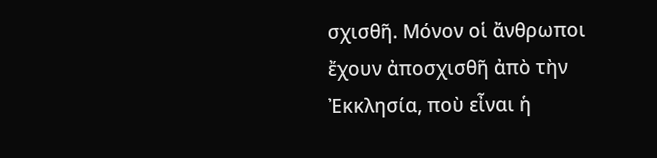σχισθῆ. Μόνον οἱ ἄνθρωποι ἔχουν ἀποσχισθῆ ἀπὸ τὴν Ἐκκλησία, ποὺ εἶναι ἡ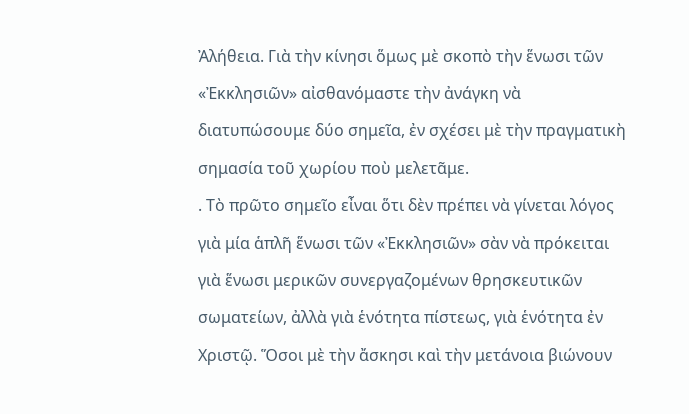Ἀλήθεια. Γιὰ τὴν κίνησι ὅμως μὲ σκοπὸ τὴν ἕνωσι τῶν «Ἐκκλησιῶν» αἰσθανόμαστε τὴν ἀνάγκη νὰ διατυπώσουμε δύο σημεῖα, ἐν σχέσει μὲ τὴν πραγματικὴ σημασία τοῦ χωρίου ποὺ μελετᾶμε.
. Τὸ πρῶτο σημεῖο εἶναι ὅτι δὲν πρέπει νὰ γίνεται λόγος γιὰ μία ἁπλῆ ἕνωσι τῶν «Ἐκκλησιῶν» σὰν νὰ πρόκειται γιὰ ἕνωσι μερικῶν συνεργαζομένων θρησκευτικῶν σωματείων, ἀλλὰ γιὰ ἑνότητα πίστεως, γιὰ ἑνότητα ἐν Χριστῷ. Ὅσοι μὲ τὴν ἄσκησι καὶ τὴν μετάνοια βιώνουν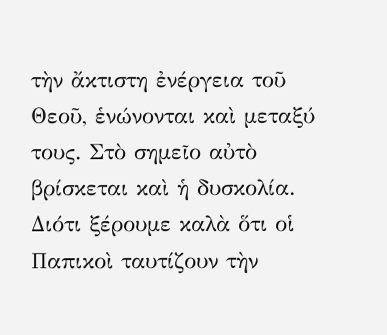τὴν ἄκτιστη ἐνέργεια τοῦ Θεοῦ, ἑνώνονται καὶ μεταξύ τους. Στὸ σημεῖο αὐτὸ βρίσκεται καὶ ἡ δυσκολία. Διότι ξέρουμε καλὰ ὅτι οἱ Παπικοὶ ταυτίζουν τὴν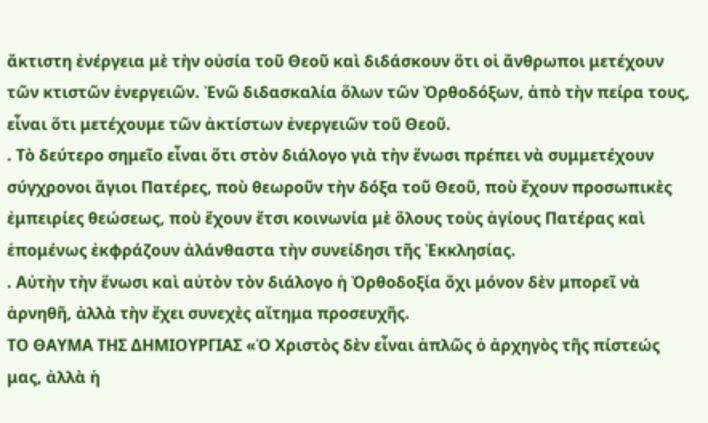ἄκτιστη ἐνέργεια μὲ τὴν οὐσία τοῦ Θεοῦ καὶ διδάσκουν ὅτι οἱ ἄνθρωποι μετέχουν τῶν κτιστῶν ἐνεργειῶν. Ἐνῶ διδασκαλία ὅλων τῶν Ὀρθοδόξων, ἀπὸ τὴν πείρα τους, εἶναι ὅτι μετέχουμε τῶν ἀκτίστων ἐνεργειῶν τοῦ Θεοῦ.
. Τὸ δεύτερο σημεῖο εἶναι ὅτι στὸν διάλογο γιὰ τὴν ἕνωσι πρέπει νὰ συμμετέχουν σύγχρονοι ἅγιοι Πατέρες, ποὺ θεωροῦν τὴν δόξα τοῦ Θεοῦ, ποὺ ἔχουν προσωπικὲς ἐμπειρίες θεώσεως, ποὺ ἔχουν ἔτσι κοινωνία μὲ ὅλους τοὺς ἁγίους Πατέρας καὶ ἑπομένως ἐκφράζουν ἀλάνθαστα τὴν συνείδησι τῆς Ἐκκλησίας.
. Αὐτὴν τὴν ἕνωσι καὶ αὐτὸν τὸν διάλογο ἡ Ὀρθοδοξία ὄχι μόνον δὲν μπορεῖ νὰ ἀρνηθῆ, ἀλλὰ τὴν ἔχει συνεχὲς αἴτημα προσευχῆς.
ΤΟ ΘΑΥΜΑ ΤΗΣ ΔΗΜΙΟΥΡΓΙΑΣ «Ὁ Χριστὸς δὲν εἶναι ἁπλῶς ὁ ἀρχηγὸς τῆς πίστεώς μας, ἀλλὰ ἡ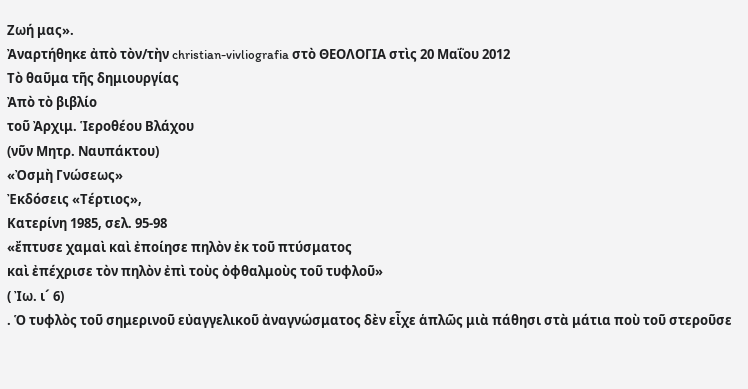Ζωή μας».
Ἀναρτήθηκε ἀπὸ τὸν/τὴν christian-vivliografia στὸ ΘΕΟΛΟΓΙΑ στὶς 20 Μαΐου 2012
Tὸ θαῦμα τῆς δημιουργίας
Ἀπὸ τὸ βιβλίο
τοῦ Ἀρχιμ. Ἱεροθέου Βλάχου
(νῦν Μητρ. Ναυπάκτου)
«Ὀσμὴ Γνώσεως»
Ἐκδόσεις «Τέρτιος»,
Κατερίνη 1985, σελ. 95-98
«ἔπτυσε χαμαὶ καὶ ἐποίησε πηλὸν ἐκ τοῦ πτύσματος
καὶ ἐπέχρισε τὸν πηλὸν ἐπὶ τοὺς ὀφθαλμοὺς τοῦ τυφλοῦ»
( Ἰω. ι´ 6)
. Ὁ τυφλὸς τοῦ σημερινοῦ εὐαγγελικοῦ ἀναγνώσματος δὲν εἶχε ἁπλῶς μιὰ πάθησι στὰ μάτια ποὺ τοῦ στεροῦσε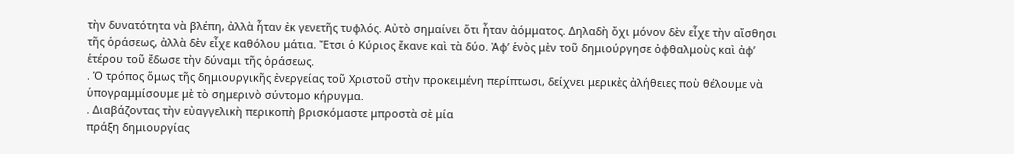τὴν δυνατότητα νὰ βλέπη, ἀλλὰ ἦταν ἐκ γενετῆς τυφλός. Αὐτὸ σημαίνει ὅτι ἦταν ἀόμματος. Δηλαδὴ ὄχι μόνον δὲν εἶχε τὴν αἴσθησι τῆς ὁράσεως, ἀλλὰ δὲν εἶχε καθόλου μάτια. Ἔτσι ὁ Κύριος ἔκανε καὶ τὰ δύο. Ἀφ’ ἑνὸς μὲν τοῦ δημιούργησε ὀφθαλμοὺς καὶ ἀφ’ ἑτέρου τοῦ ἔδωσε τὴν δύναμι τῆς ὁράσεως.
. Ὁ τρόπος ὅμως τῆς δημιουργικῆς ἐνεργείας τοῦ Χριστοῦ στὴν προκειμένη περίπτωσι, δείχνει μερικὲς ἀλήθειες ποὺ θέλουμε νὰ ὑπογραμμίσουμε μὲ τὸ σημερινὸ σύντομο κήρυγμα.
. Διαβάζοντας τὴν εὐαγγελικὴ περικοπὴ βρισκόμαστε μπροστὰ σὲ μία
πράξη δημιουργίας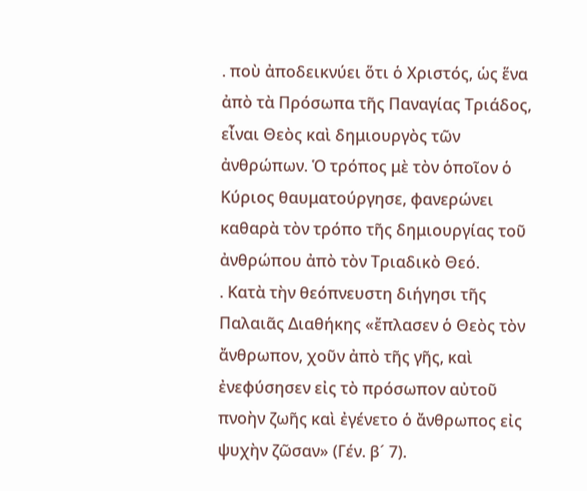. ποὺ ἀποδεικνύει ὅτι ὁ Χριστός, ὡς ἕνα ἀπὸ τὰ Πρόσωπα τῆς Παναγίας Τριάδος, εἶναι Θεὸς καὶ δημιουργὸς τῶν ἀνθρώπων. Ὁ τρόπος μὲ τὸν ὁποῖον ὁ Κύριος θαυματούργησε, φανερώνει καθαρὰ τὸν τρόπο τῆς δημιουργίας τοῦ ἀνθρώπου ἀπὸ τὸν Τριαδικὸ Θεό.
. Κατὰ τὴν θεόπνευστη διήγησι τῆς Παλαιᾶς Διαθήκης «ἔπλασεν ὁ Θεὸς τὸν ἄνθρωπον, χοῦν ἀπὸ τῆς γῆς, καὶ ἐνεφύσησεν εἰς τὸ πρόσωπον αὐτοῦ πνοὴν ζωῆς καὶ ἐγένετο ὁ ἄνθρωπος εἰς ψυχὴν ζῶσαν» (Γέν. β´ 7).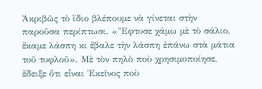Ἀκριβῶς τὸ ἴδιο βλέπουμε νὰ γίνεται στὴν παροῦσα περίπτωσι. «Ἔφτυσε χάμω μὲ τὸ σάλιο, ἔκαμε λάσπη κι ἔβαλε τὴν λάσπη ἐπάνω στὰ μάτια τοῦ τυφλοῦ». Μὲ τὸν πηλὸ ποὺ χρησιμοποίησε, ἔδειξε ὅτι εἶναι Ἐκεῖνος ποὺ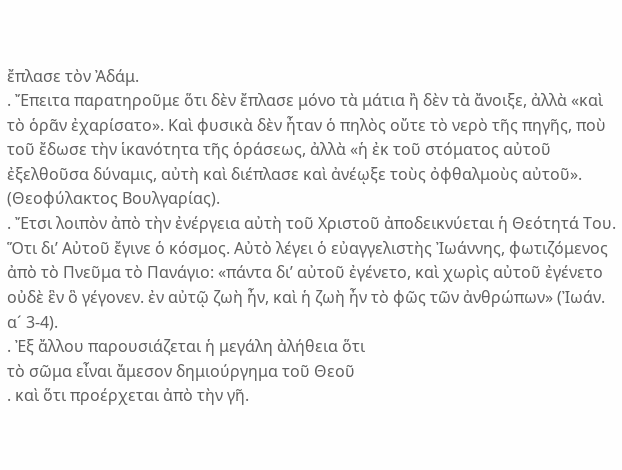ἔπλασε τὸν Ἀδάμ.
. Ἔπειτα παρατηροῦμε ὅτι δὲν ἔπλασε μόνο τὰ μάτια ἢ δὲν τὰ ἄνοιξε, ἀλλὰ «καὶ τὸ ὁρᾶν ἐχαρίσατο». Καὶ φυσικὰ δὲν ἦταν ὁ πηλὸς οὔτε τὸ νερὸ τῆς πηγῆς, ποὺ τοῦ ἔδωσε τὴν ἱκανότητα τῆς ὁράσεως, ἀλλὰ «ἡ ἐκ τοῦ στόματος αὐτοῦ ἐξελθοῦσα δύναμις, αὐτὴ καὶ διέπλασε καὶ ἀνέῳξε τοὺς ὀφθαλμοὺς αὐτοῦ». (Θεοφύλακτος Βουλγαρίας).
. Ἔτσι λοιπὸν ἀπὸ τὴν ἐνέργεια αὐτὴ τοῦ Χριστοῦ ἀποδεικνύεται ἡ Θεότητά Του. Ὅτι δι’ Αὐτοῦ ἔγινε ὁ κόσμος. Αὐτὸ λέγει ὁ εὐαγγελιστὴς Ἰωάννης, φωτιζόμενος ἀπὸ τὸ Πνεῦμα τὸ Πανάγιο: «πάντα δι’ αὐτοῦ ἐγένετο, καὶ χωρὶς αὐτοῦ ἐγένετο οὐδὲ ἓν ὃ γέγονεν. ἐν αὐτῷ ζωὴ ἦν, καὶ ἡ ζωὴ ἦν τὸ φῶς τῶν ἀνθρώπων» (Ἰωάν. α´ 3-4).
. Ἐξ ἄλλου παρουσιάζεται ἡ μεγάλη ἀλήθεια ὅτι
τὸ σῶμα εἶναι ἄμεσον δημιούργημα τοῦ Θεοῦ
. καὶ ὅτι προέρχεται ἀπὸ τὴν γῆ.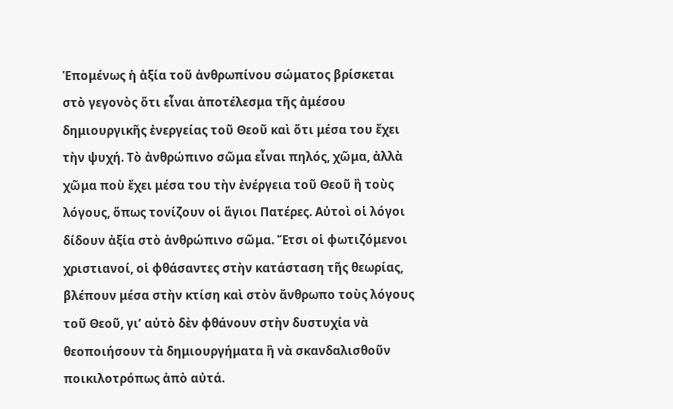Ἑπομένως ἡ ἀξία τοῦ ἀνθρωπίνου σώματος βρίσκεται στὸ γεγονὸς ὅτι εἶναι ἀποτέλεσμα τῆς ἀμέσου δημιουργικῆς ἐνεργείας τοῦ Θεοῦ καὶ ὅτι μέσα του ἔχει τὴν ψυχή. Τὸ ἀνθρώπινο σῶμα εἶναι πηλός, χῶμα, ἀλλὰ χῶμα ποὺ ἔχει μέσα του τὴν ἐνέργεια τοῦ Θεοῦ ἢ τοὺς λόγους, ὅπως τονίζουν οἱ ἅγιοι Πατέρες. Αὐτοὶ οἱ λόγοι δίδουν ἀξία στὸ ἀνθρώπινο σῶμα. Ἔτσι οἱ φωτιζόμενοι χριστιανοί, οἱ φθάσαντες στὴν κατάσταση τῆς θεωρίας, βλέπουν μέσα στὴν κτίση καὶ στὸν ἄνθρωπο τοὺς λόγους τοῦ Θεοῦ, γι’ αὐτὸ δὲν φθάνουν στὴν δυστυχία νὰ θεοποιήσουν τὰ δημιουργήματα ἢ νὰ σκανδαλισθοῦν ποικιλοτρόπως ἀπὸ αὐτά.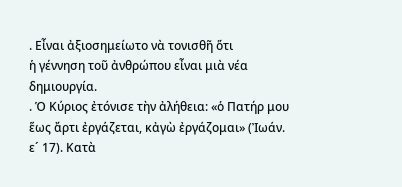. Εἶναι ἀξιοσημείωτο νὰ τονισθῆ ὅτι
ἡ γέννηση τοῦ ἀνθρώπου εἶναι μιὰ νέα δημιουργία.
. Ὁ Κύριος ἐτόνισε τὴν ἀλήθεια: «ὁ Πατήρ μου ἕως ἄρτι ἐργάζεται, κἀγὼ ἐργάζομαι» (Ἰωάν. ε´ 17). Κατὰ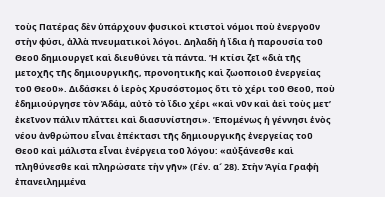τοὺς Πατέρας δὲν ὑπάρχουν φυσικοὶ κτιστοὶ νόμοι ποὺ ἐνεργοῦν στὴν φύσι, ἀλλὰ πνευματικοὶ λόγοι. Δηλαδὴ ἡ ἴδια ἡ παρουσία τοῦ Θεοῦ δημιουργεῖ καὶ διευθύνει τὰ πάντα. Ἡ κτίσι ζεῖ «διὰ τῆς μετοχῆς τῆς δημιουργικῆς, προνοητικῆς καὶ ζωοποιοῦ ἐνεργείας τοῦ Θεοῦ». Διδάσκει ὁ ἱερὸς Χρυσόστομος ὅτι τὸ χέρι τοῦ Θεοῦ, ποὺ ἐδημιούργησε τὸν Ἀδάμ, αὐτὸ τὸ ἴδιο χέρι «καὶ νῦν καὶ ἀεὶ τοὺς μετ’ ἐκεῖνον πάλιν πλάττει καὶ διασυνίστησι». Ἑπομένως ἡ γέννησι ἑνὸς νέου ἀνθρώπου εἶναι ἐπέκτασι τῆς δημιουργικῆς ἐνεργείας τοῦ Θεοῦ καὶ μάλιστα εἶναι ἐνέργεια τοῦ λόγου: «αὐξάνεσθε καὶ πληθύνεσθε καὶ πληρώσατε τὴν γῆν» (Γέν. α´ 28). Στὴν Ἁγία Γραφὴ ἐπανειλημμένα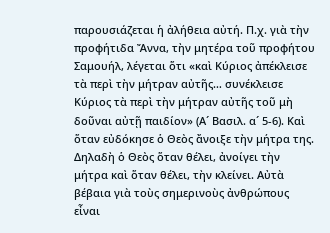παρουσιάζεται ἡ ἀλήθεια αὐτή. Π.χ. γιὰ τὴν προφήτιδα Ἄννα, τὴν μητέρα τοῦ προφήτου Σαμουήλ, λέγεται ὅτι «καὶ Κύριος ἀπέκλεισε τὰ περὶ τὴν μήτραν αὐτῆς… συνέκλεισε Κύριος τὰ περὶ τὴν μήτραν αὐτῆς τοῦ μὴ δοῦναι αὐτῇ παιδίον» (Α´ Βασιλ. α´ 5-6). Καὶ ὅταν εὐδόκησε ὁ Θεὸς ἄνοιξε τὴν μήτρα της. Δηλαδὴ ὁ Θεὸς ὅταν θέλει, ἀνοίγει τὴν μήτρα καὶ ὅταν θέλει, τὴν κλείνει. Αὐτὰ βέβαια γιὰ τοὺς σημερινοὺς ἀνθρώπους εἶναι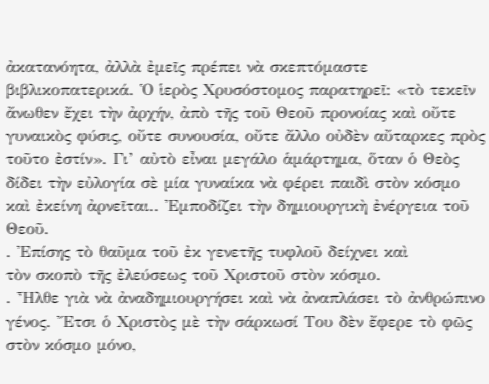ἀκατανόητα, ἀλλὰ ἐμεῖς πρέπει νὰ σκεπτόμαστε βιβλικοπατερικά. Ὁ ἱερὸς Χρυσόστομος παρατηρεῖ: «τὸ τεκεῖν ἄνωθεν ἔχει τὴν ἀρχήν, ἀπὸ τῆς τοῦ Θεοῦ προνοίας καὶ οὔτε γυναικὸς φύσις, οὔτε συνουσία, οὔτε ἄλλο οὐδὲν αὔταρκες πρὸς τοῦτο ἐστίν». Γι’ αὐτὸ εἶναι μεγάλο ἁμάρτημα, ὅταν ὁ Θεὸς δίδει τὴν εὐλογία σὲ μία γυναίκα νὰ φέρει παιδὶ στὸν κόσμο καὶ ἐκείνη ἀρνεῖται.. Ἐμποδίζει τὴν δημιουργικὴ ἐνέργεια τοῦ Θεοῦ.
. Ἐπίσης τὸ θαῦμα τοῦ ἐκ γενετῆς τυφλοῦ δείχνει καὶ
τὸν σκοπὸ τῆς ἐλεύσεως τοῦ Χριστοῦ στὸν κόσμο.
. Ἦλθε γιὰ νὰ ἀναδημιουργήσει καὶ νὰ ἀναπλάσει τὸ ἀνθρώπινο γένος. Ἔτσι ὁ Χριστὸς μὲ τὴν σάρκωσί Του δὲν ἔφερε τὸ φῶς στὸν κόσμο μόνο,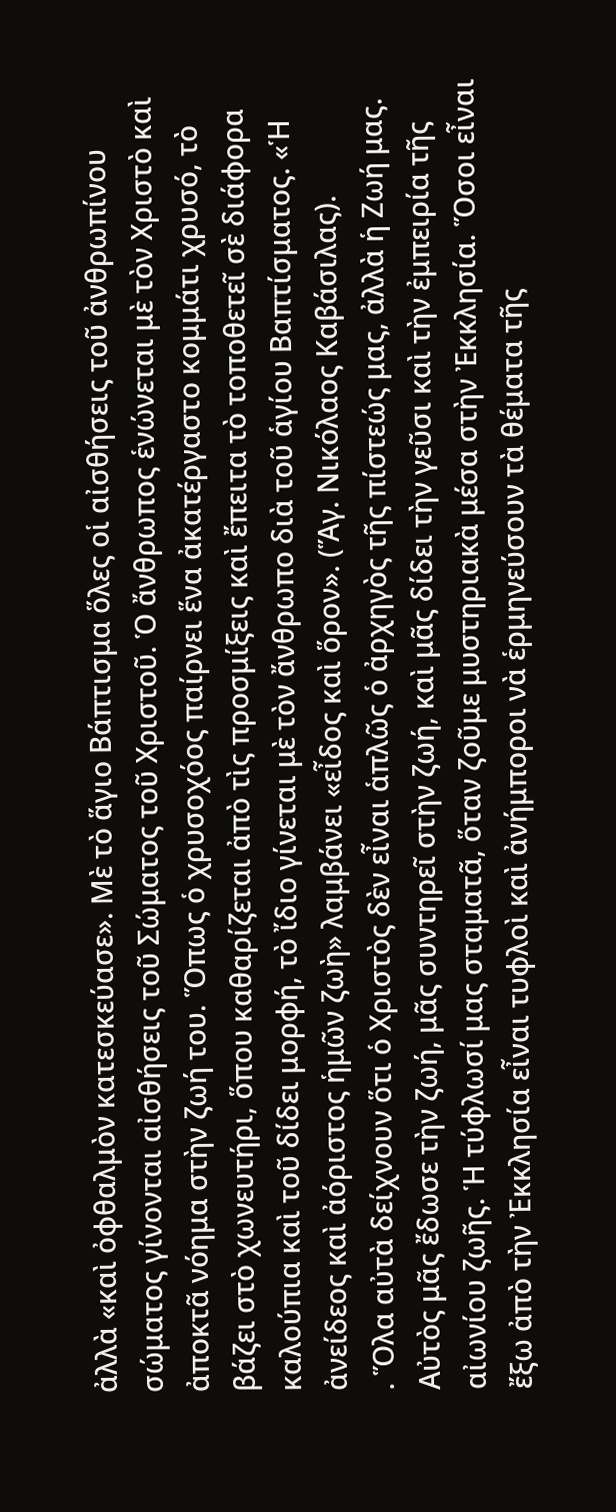ἀλλὰ «καὶ ὀφθαλμὸν κατεσκεύασε». Μὲ τὸ ἅγιο Βάπτισμα ὅλες οἱ αἰσθήσεις τοῦ ἀνθρωπίνου σώματος γίνονται αἰσθήσεις τοῦ Σώματος τοῦ Χριστοῦ. Ὁ ἄνθρωπος ἑνώνεται μὲ τὸν Χριστὸ καὶ ἀποκτᾶ νόημα στὴν ζωή του. Ὅπως ὁ χρυσοχόος παίρνει ἕνα ἀκατέργαστο κομμάτι χρυσό, τὸ βάζει στὸ χωνευτήρι, ὅπου καθαρίζεται ἀπὸ τὶς προσμίξεις καὶ ἔπειτα τὸ τοποθετεῖ σὲ διάφορα καλούπια καὶ τοῦ δίδει μορφή, τὸ ἴδιο γίνεται μὲ τὸν ἄνθρωπο διὰ τοῦ ἁγίου Βαπτίσματος. «Ἡ ἀνείδεος καὶ ἀόριστος ἡμῶν ζωὴ» λαμβάνει «εἶδος καὶ ὅρον». (Ἅγ. Νικόλαος Καβάσιλας).
. Ὅλα αὐτὰ δείχνουν ὅτι ὁ Χριστὸς δὲν εἶναι ἁπλῶς ὁ ἀρχηγὸς τῆς πίστεώς μας, ἀλλὰ ἡ Ζωή μας. Αὐτὸς μᾶς ἔδωσε τὴν ζωή, μᾶς συντηρεῖ στὴν ζωή, καὶ μᾶς δίδει τὴν γεῦσι καὶ τὴν ἐμπειρία τῆς αἰωνίου ζωῆς. Ἡ τύφλωσί μας σταματᾶ, ὅταν ζοῦμε μυστηριακὰ μέσα στὴν Ἐκκλησία. Ὅσοι εἶναι ἔξω ἀπὸ τὴν Ἐκκλησία εἶναι τυφλοὶ καὶ ἀνήμποροι νὰ ἑρμηνεύσουν τὰ θέματα τῆς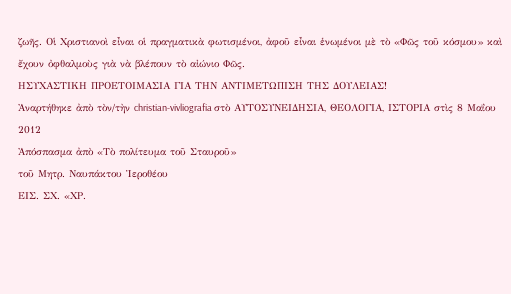ζωῆς. Οἱ Χριστιανοὶ εἶναι οἱ πραγματικὰ φωτισμένοι, ἀφοῦ εἶναι ἑνωμένοι μὲ τὸ «Φῶς τοῦ κόσμου» καὶ ἔχουν ὀφθαλμοὺς γιὰ νὰ βλέπουν τὸ αἰώνιο Φῶς.
ΗΣΥΧΑΣΤΙΚΗ ΠΡΟΕΤΟΙΜΑΣΙΑ ΓΙΑ ΤΗΝ ΑΝΤΙΜΕΤΩΠΙΣΗ ΤΗΣ ΔΟΥΛΕΙΑΣ!
Ἀναρτήθηκε ἀπὸ τὸν/τὴν christian-vivliografia στὸ ΑΥΤΟΣΥΝΕΙΔΗΣΙΑ, ΘΕΟΛΟΓΙΑ, ΙΣΤΟΡΙΑ στὶς 8 Μαΐου 2012
Ἀπόσπασμα ἀπὸ «Τὸ πολίτευμα τοῦ Σταυροῦ»
τοῦ Μητρ. Ναυπάκτου Ἱεροθέου
ΕΙΣ. ΣΧ. «ΧΡ.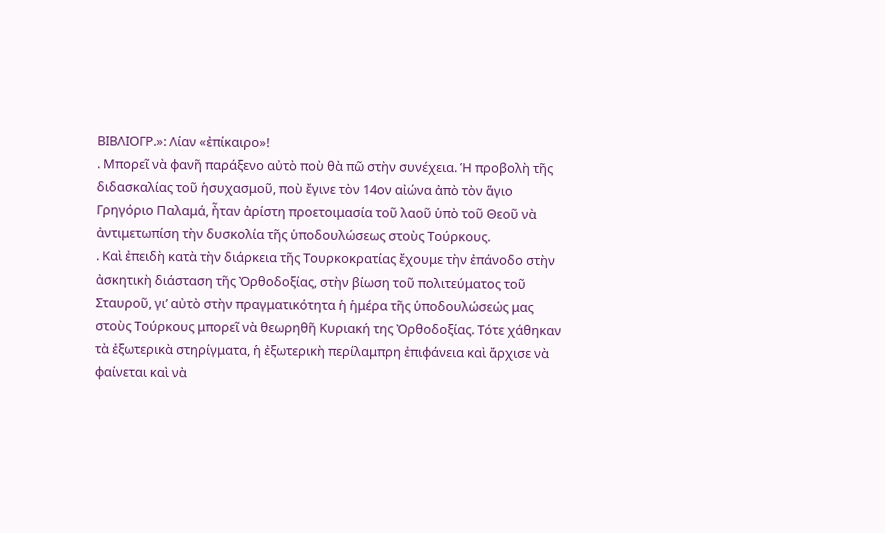ΒΙΒΛΙΟΓΡ.»: Λίαν «ἐπίκαιρο»!
. Μπορεῖ νὰ φανῆ παράξενο αὐτὸ ποὺ θὰ πῶ στὴν συνέχεια. Ἡ προβολὴ τῆς διδασκαλίας τοῦ ἡσυχασμοῦ, ποὺ ἔγινε τὸν 14ον αἰώνα ἀπὸ τὸν ἅγιο Γρηγόριο Παλαμά, ἦταν ἀρίστη προετοιμασία τοῦ λαοῦ ὑπὸ τοῦ Θεοῦ νὰ ἀντιμετωπίση τὴν δυσκολία τῆς ὑποδουλώσεως στοὺς Τούρκους.
. Καὶ ἐπειδὴ κατὰ τὴν διάρκεια τῆς Τουρκοκρατίας ἔχουμε τὴν ἐπάνοδο στὴν ἀσκητικὴ διάσταση τῆς Ὀρθοδοξίας, στὴν βίωση τοῦ πολιτεύματος τοῦ Σταυροῦ, γι’ αὐτὸ στὴν πραγματικότητα ἡ ἡμέρα τῆς ὑποδουλώσεώς μας στοὺς Τούρκους μπορεῖ νὰ θεωρηθῆ Κυριακή της Ὀρθοδοξίας. Τότε χάθηκαν τὰ ἐξωτερικὰ στηρίγματα, ἡ ἐξωτερικὴ περίλαμπρη ἐπιφάνεια καὶ ἄρχισε νὰ φαίνεται καὶ νὰ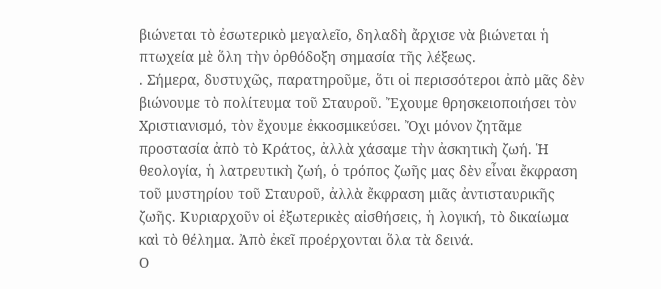βιώνεται τὸ ἐσωτερικὸ μεγαλεῖο, δηλαδὴ ἄρχισε νὰ βιώνεται ἡ πτωχεία μὲ ὅλη τὴν ὀρθόδοξη σημασία τῆς λέξεως.
. Σήμερα, δυστυχῶς, παρατηροῦμε, ὅτι οἱ περισσότεροι ἀπὸ μᾶς δὲν βιώνουμε τὸ πολίτευμα τοῦ Σταυροῦ. Ἔχουμε θρησκειοποιήσει τὸν Χριστιανισμό, τὸν ἔχουμε ἐκκοσμικεύσει. Ὄχι μόνον ζητᾶμε προστασία ἀπὸ τὸ Κράτος, ἀλλὰ χάσαμε τὴν ἀσκητικὴ ζωή. Ἡ θεολογία, ἡ λατρευτικὴ ζωή, ὁ τρόπος ζωῆς μας δὲν εἶναι ἔκφραση τοῦ μυστηρίου τοῦ Σταυροῦ, ἀλλὰ ἔκφραση μιᾶς ἀντισταυρικῆς ζωῆς. Κυριαρχοῦν οἱ ἐξωτερικὲς αἰσθήσεις, ἡ λογική, τὸ δικαίωμα καὶ τὸ θέλημα. Ἀπὸ ἐκεῖ προέρχονται ὅλα τὰ δεινά.
Ο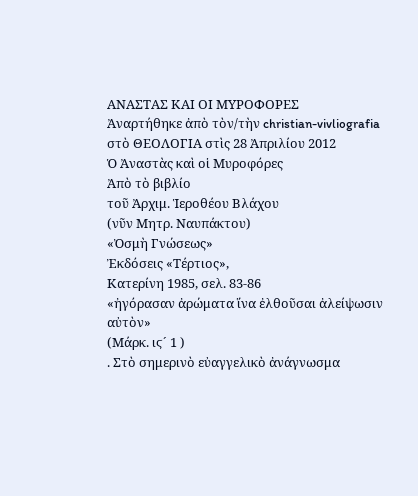ΑΝΑΣΤΑΣ ΚΑΙ ΟΙ ΜΥΡΟΦΟΡΕΣ
Ἀναρτήθηκε ἀπὸ τὸν/τὴν christian-vivliografia στὸ ΘΕΟΛΟΓΙΑ στὶς 28 Ἀπριλίου 2012
Ὁ Ἀναστὰς καὶ οἱ Μυροφόρες
Ἀπὸ τὸ βιβλίο
τοῦ Ἀρχιμ. Ἱεροθέου Βλάχου
(νῦν Μητρ. Ναυπάκτου)
«Ὀσμὴ Γνώσεως»
Ἐκδόσεις «Τέρτιος»,
Κατερίνη 1985, σελ. 83-86
«ἠγόρασαν ἀρώματα ἵνα ἐλθοῦσαι ἀλείψωσιν αὐτὸν»
(Μάρκ. ιϛ´ 1 )
. Στὸ σημερινὸ εὐαγγελικὸ ἀνάγνωσμα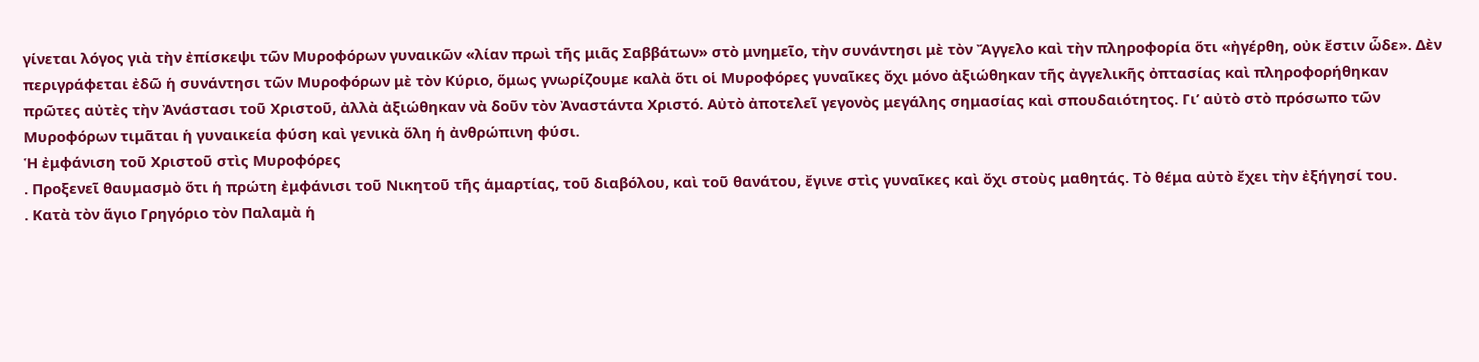γίνεται λόγος γιὰ τὴν ἐπίσκεψι τῶν Μυροφόρων γυναικῶν «λίαν πρωὶ τῆς μιᾶς Σαββάτων» στὸ μνημεῖο, τὴν συνάντησι μὲ τὸν Ἄγγελο καὶ τὴν πληροφορία ὅτι «ἠγέρθη, οὐκ ἔστιν ὧδε». Δὲν περιγράφεται ἐδῶ ἡ συνάντησι τῶν Μυροφόρων μὲ τὸν Κύριο, ὅμως γνωρίζουμε καλὰ ὅτι οἱ Μυροφόρες γυναῖκες ὄχι μόνο ἀξιώθηκαν τῆς ἀγγελικῆς ὀπτασίας καὶ πληροφορήθηκαν πρῶτες αὐτὲς τὴν Ἀνάστασι τοῦ Χριστοῦ, ἀλλὰ ἀξιώθηκαν νὰ δοῦν τὸν Ἀναστάντα Χριστό. Αὐτὸ ἀποτελεῖ γεγονὸς μεγάλης σημασίας καὶ σπουδαιότητος. Γι’ αὐτὸ στὸ πρόσωπο τῶν Μυροφόρων τιμᾶται ἡ γυναικεία φύση καὶ γενικὰ ὅλη ἡ ἀνθρώπινη φύσι.
Ἡ ἐμφάνιση τοῦ Χριστοῦ στὶς Μυροφόρες
. Προξενεῖ θαυμασμὸ ὅτι ἡ πρώτη ἐμφάνισι τοῦ Νικητοῦ τῆς ἁμαρτίας, τοῦ διαβόλου, καὶ τοῦ θανάτου, ἔγινε στὶς γυναῖκες καὶ ὄχι στοὺς μαθητάς. Τὸ θέμα αὐτὸ ἔχει τὴν ἐξήγησί του.
. Κατὰ τὸν ἅγιο Γρηγόριο τὸν Παλαμὰ ἡ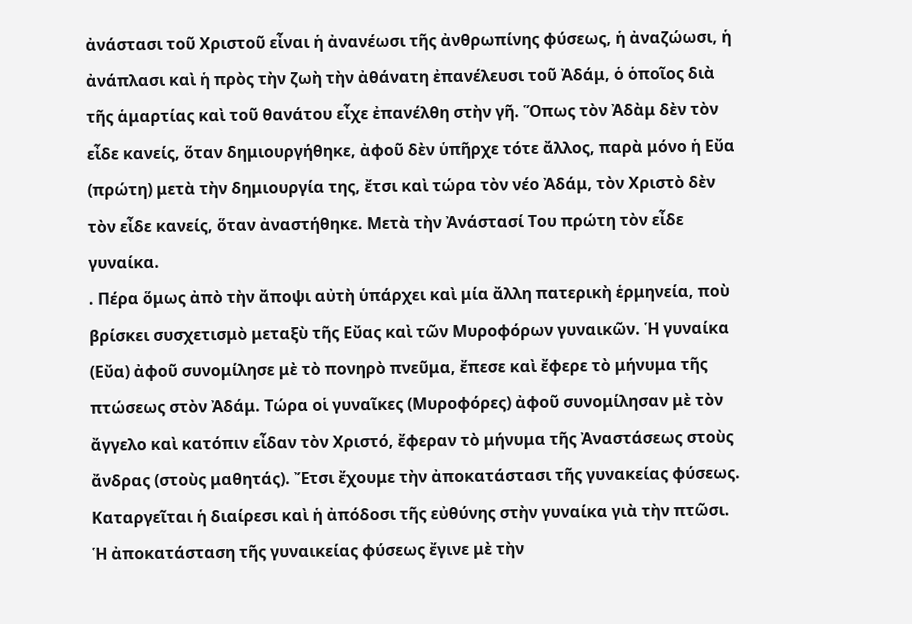ἀνάστασι τοῦ Χριστοῦ εἶναι ἡ ἀνανέωσι τῆς ἀνθρωπίνης φύσεως, ἡ ἀναζώωσι, ἡ ἀνάπλασι καὶ ἡ πρὸς τὴν ζωὴ τὴν ἀθάνατη ἐπανέλευσι τοῦ Ἀδάμ, ὁ ὁποῖος διὰ τῆς ἁμαρτίας καὶ τοῦ θανάτου εἶχε ἐπανέλθη στὴν γῆ. Ὅπως τὸν Ἀδὰμ δὲν τὸν εἶδε κανείς, ὅταν δημιουργήθηκε, ἀφοῦ δὲν ὑπῆρχε τότε ἄλλος, παρὰ μόνο ἡ Εὔα (πρώτη) μετὰ τὴν δημιουργία της, ἔτσι καὶ τώρα τὸν νέο Ἀδάμ, τὸν Χριστὸ δὲν τὸν εἶδε κανείς, ὅταν ἀναστήθηκε. Μετὰ τὴν Ἀνάστασί Του πρώτη τὸν εἶδε γυναίκα.
. Πέρα ὅμως ἀπὸ τὴν ἄποψι αὐτὴ ὑπάρχει καὶ μία ἄλλη πατερικὴ ἑρμηνεία, ποὺ βρίσκει συσχετισμὸ μεταξὺ τῆς Εὔας καὶ τῶν Μυροφόρων γυναικῶν. Ἡ γυναίκα (Εὔα) ἀφοῦ συνομίλησε μὲ τὸ πονηρὸ πνεῦμα, ἔπεσε καὶ ἔφερε τὸ μήνυμα τῆς πτώσεως στὸν Ἀδάμ. Τώρα οἱ γυναῖκες (Μυροφόρες) ἀφοῦ συνομίλησαν μὲ τὸν ἄγγελο καὶ κατόπιν εἶδαν τὸν Χριστό, ἔφεραν τὸ μήνυμα τῆς Ἀναστάσεως στοὺς ἄνδρας (στοὺς μαθητάς). Ἔτσι ἔχουμε τὴν ἀποκατάστασι τῆς γυνακείας φύσεως. Καταργεῖται ἡ διαίρεσι καὶ ἡ ἀπόδοσι τῆς εὐθύνης στὴν γυναίκα γιὰ τὴν πτῶσι. Ἡ ἀποκατάσταση τῆς γυναικείας φύσεως ἔγινε μὲ τὴν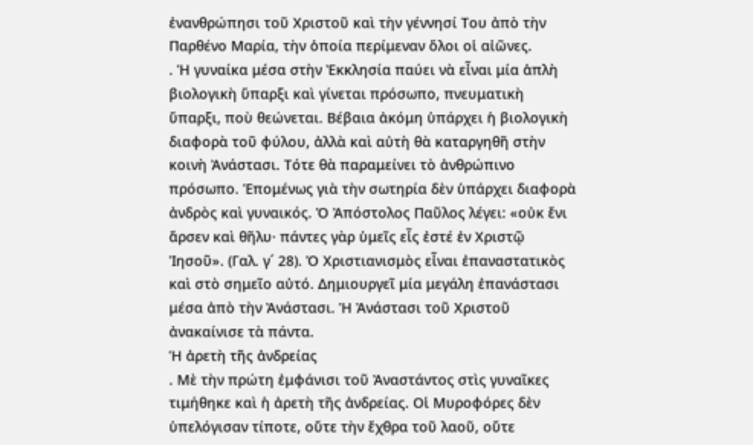ἐνανθρώπησι τοῦ Χριστοῦ καὶ τὴν γέννησί Του ἀπὸ τὴν Παρθένο Μαρία, τὴν ὁποία περίμεναν ὅλοι οἱ αἰῶνες.
. Ἡ γυναίκα μέσα στὴν Ἐκκλησία παύει νὰ εἶναι μία ἁπλὴ βιολογικὴ ὕπαρξι καὶ γίνεται πρόσωπο, πνευματικὴ ὕπαρξι, ποὺ θεώνεται. Βέβαια ἀκόμη ὑπάρχει ἡ βιολογικὴ διαφορὰ τοῦ φύλου, ἀλλὰ καὶ αὐτὴ θὰ καταργηθῆ στὴν κοινὴ Ἀνάστασι. Τότε θὰ παραμείνει τὸ ἀνθρώπινο πρόσωπο. Ἑπομένως γιὰ τὴν σωτηρία δὲν ὑπάρχει διαφορὰ ἀνδρὸς καὶ γυναικός. Ὁ Ἀπόστολος Παῦλος λέγει: «οὐκ ἔνι ἄρσεν καὶ θῆλυ· πάντες γὰρ ὑμεῖς εἷς ἐστέ ἐν Χριστῷ Ἰησοῦ». (Γαλ. γ´ 28). Ὁ Χριστιανισμὸς εἶναι ἐπαναστατικὸς καὶ στὸ σημεῖο αὐτό. Δημιουργεῖ μία μεγάλη ἐπανάστασι μέσα ἀπὸ τὴν Ἀνάστασι. Ἡ Ἀνάστασι τοῦ Χριστοῦ ἀνακαίνισε τὰ πάντα.
Ἡ ἀρετὴ τῆς ἀνδρείας
. Μὲ τὴν πρώτη ἐμφάνισι τοῦ Ἀναστάντος στὶς γυναῖκες τιμήθηκε καὶ ἡ ἀρετὴ τῆς ἀνδρείας. Οἱ Μυροφόρες δὲν ὑπελόγισαν τίποτε, οὔτε τὴν ἔχθρα τοῦ λαοῦ, οὔτε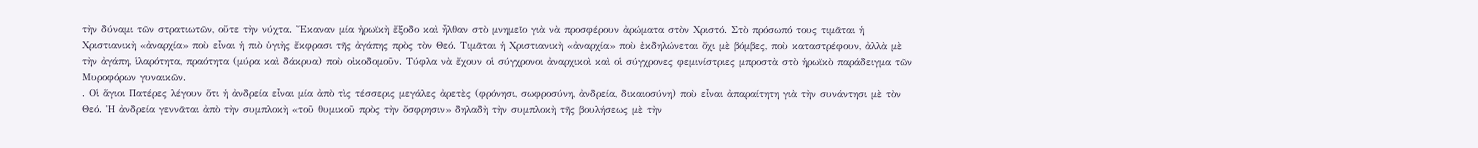τὴν δύναμι τῶν στρατιωτῶν, οὔτε τὴν νύχτα. Ἔκαναν μία ἠρωϊκὴ ἔξοδο καὶ ἦλθαν στὸ μνημεῖο γιὰ νὰ προσφέρουν ἀρώματα στὸν Χριστό. Στὸ πρόσωπό τους τιμᾶται ἡ Χριστιανικὴ «ἀναρχία» ποὺ εἶναι ἡ πιὸ ὑγιὴς ἔκφρασι τῆς ἀγάπης πρὸς τὸν Θεό. Τιμᾶται ἡ Χριστιανικὴ «ἀναρχία» ποὺ ἐκδηλώνεται ὄχι μὲ βόμβες, ποὺ καταστρέφουν, ἀλλὰ μὲ τὴν ἀγάπη, ἱλαρότητα, πραότητα (μύρα καὶ δάκρυα) ποὺ οἰκοδομοῦν. Τύφλα νὰ ἔχουν οἱ σύγχρονοι ἀναρχικοὶ καὶ οἱ σύγχρονες φεμινίστριες μπροστὰ στὸ ἡρωϊκὸ παράδειγμα τῶν Μυροφόρων γυναικῶν.
. Οἱ ἅγιοι Πατέρες λέγουν ὅτι ἡ ἀνδρεία εἶναι μία ἀπὸ τὶς τέσσερις μεγάλες ἀρετὲς (φρόνησι, σωφροσύνη, ἀνδρεία, δικαιοσύνη) ποὺ εἶναι ἀπαραίτητη γιὰ τὴν συνάντησι μὲ τὸν Θεό. Ἡ ἀνδρεία γεννᾶται ἀπὸ τὴν συμπλοκὴ «τοῦ θυμικοῦ πρὸς τὴν ὄσφρησιν» δηλαδὴ τὴν συμπλοκὴ τῆς βουλήσεως μὲ τὴν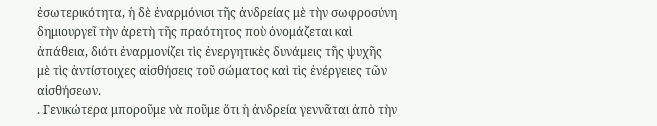ἐσωτερικότητα, ἡ δὲ ἐναρμόνισι τῆς ἀνδρείας μὲ τὴν σωφροσύνη δημιουργεῖ τὴν ἀρετὴ τῆς πραότητος ποὺ ὀνομάζεται καὶ ἀπάθεια, διότι ἐναρμονίζει τὶς ἐνεργητικὲς δυνάμεις τῆς ψυχῆς μὲ τὶς ἀντίστοιχες αἰσθήσεις τοῦ σώματος καὶ τὶς ἐνέργειες τῶν αἰσθήσεων.
. Γενικώτερα μποροῦμε νὰ ποῦμε ὅτι ἡ ἀνδρεία γεννᾶται ἀπὸ τὴν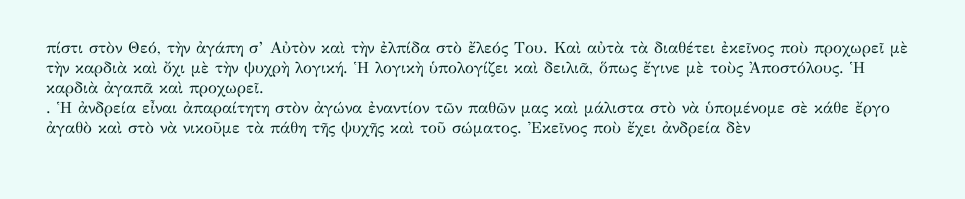πίστι στὸν Θεό, τὴν ἀγάπη σ’ Αὐτὸν καὶ τὴν ἐλπίδα στὸ ἔλεός Του. Καὶ αὐτὰ τὰ διαθέτει ἐκεῖνος ποὺ προχωρεῖ μὲ τὴν καρδιὰ καὶ ὄχι μὲ τὴν ψυχρὴ λογική. Ἡ λογικὴ ὑπολογίζει καὶ δειλιᾶ, ὅπως ἔγινε μὲ τοὺς Ἀποστόλους. Ἡ καρδιὰ ἀγαπᾶ καὶ προχωρεῖ.
. Ἡ ἀνδρεία εἶναι ἀπαραίτητη στὸν ἀγώνα ἐναντίον τῶν παθῶν μας καὶ μάλιστα στὸ νὰ ὑπομένομε σὲ κάθε ἔργο ἀγαθὸ καὶ στὸ νὰ νικοῦμε τὰ πάθη τῆς ψυχῆς καὶ τοῦ σώματος. Ἐκεῖνος ποὺ ἔχει ἀνδρεία δὲν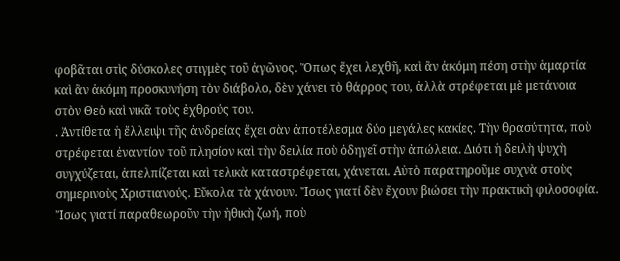φοβᾶται στὶς δύσκολες στιγμὲς τοῦ ἀγῶνος. Ὅπως ἔχει λεχθῆ, καὶ ἂν ἀκόμη πέση στὴν ἁμαρτία καὶ ἂν ἀκόμη προσκυνήση τὸν διάβολο, δὲν χάνει τὸ θάρρος του, ἀλλὰ στρέφεται μὲ μετάνοια στὸν Θεὸ καὶ νικᾶ τοὺς ἐχθρούς του.
. Ἀντίθετα ἡ ἔλλειψι τῆς ἀνδρείας ἔχει σὰν ἀποτέλεσμα δύο μεγάλες κακίες. Τὴν θρασύτητα, ποὺ στρέφεται ἐναντίον τοῦ πλησίον καὶ τὴν δειλία ποὺ ὁδηγεῖ στὴν ἀπώλεια. Διότι ἡ δειλὴ ψυχὴ συγχύζεται, ἀπελπίζεται καὶ τελικὰ καταστρέφεται, χάνεται. Αὐτὸ παρατηροῦμε συχνὰ στοὺς σημερινοὺς Χριστιανούς. Εὔκολα τὰ χάνουν. Ἴσως γιατί δὲν ἔχουν βιώσει τὴν πρακτικὴ φιλοσοφία. Ἴσως γιατί παραθεωροῦν τὴν ἠθικὴ ζωή, ποὺ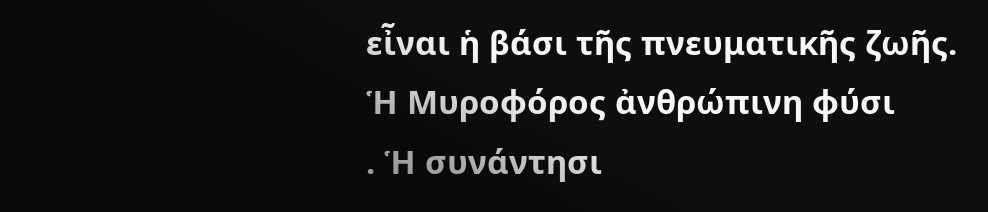εἶναι ἡ βάσι τῆς πνευματικῆς ζωῆς.
Ἡ Μυροφόρος ἀνθρώπινη φύσι
. Ἡ συνάντησι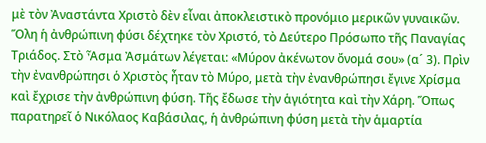μὲ τὸν Ἀναστάντα Χριστὸ δὲν εἶναι ἀποκλειστικὸ προνόμιο μερικῶν γυναικῶν. Ὅλη ἡ ἀνθρώπινη φύσι δέχτηκε τὸν Χριστό, τὸ Δεύτερο Πρόσωπο τῆς Παναγίας Τριάδος. Στὸ Ἆσμα Ἀσμάτων λέγεται: «Μύρον ἀκένωτον ὄνομά σου» (α´ 3). Πρὶν τὴν ἐνανθρώπησι ὁ Χριστὸς ἦταν τὸ Μύρο, μετὰ τὴν ἐνανθρώπησι ἔγινε Χρίσμα καὶ ἔχρισε τὴν ἀνθρώπινη φύση. Τῆς ἔδωσε τὴν ἁγιότητα καὶ τὴν Χάρη. Ὅπως παρατηρεῖ ὁ Νικόλαος Καβάσιλας, ἡ ἀνθρώπινη φύση μετὰ τὴν ἁμαρτία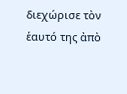διεχώρισε τὸν ἑαυτό της ἀπὸ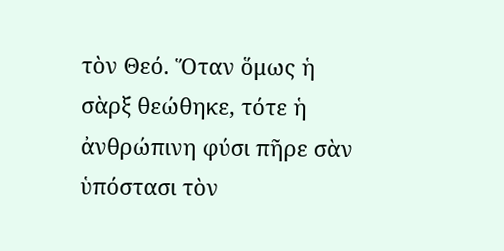τὸν Θεό. Ὅταν ὅμως ἡ σὰρξ θεώθηκε, τότε ἡ ἀνθρώπινη φύσι πῆρε σὰν ὑπόστασι τὸν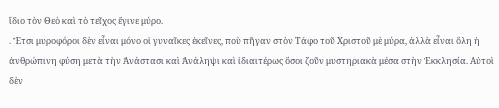ἴδιο τὸν Θεὸ καὶ τὸ τεῖχος ἔγινε μύρο.
. Ἔτσι μυροφόροι δὲν εἶναι μόνο οἱ γυναῖκες ἐκεῖνες, ποὺ πῆγαν στὸν Τάφο τοῦ Χριστοῦ μὲ μύρα, ἀλλὰ εἶναι ὅλη ἡ ἀνθρώπινη φύση μετὰ τὴν Ἀνάστασι καὶ Ἀνάληψι καὶ ἰδιαιτέρως ὅσοι ζοῦν μυστηριακὰ μέσα στὴν Ἐκκλησία. Αὐτοὶ δὲν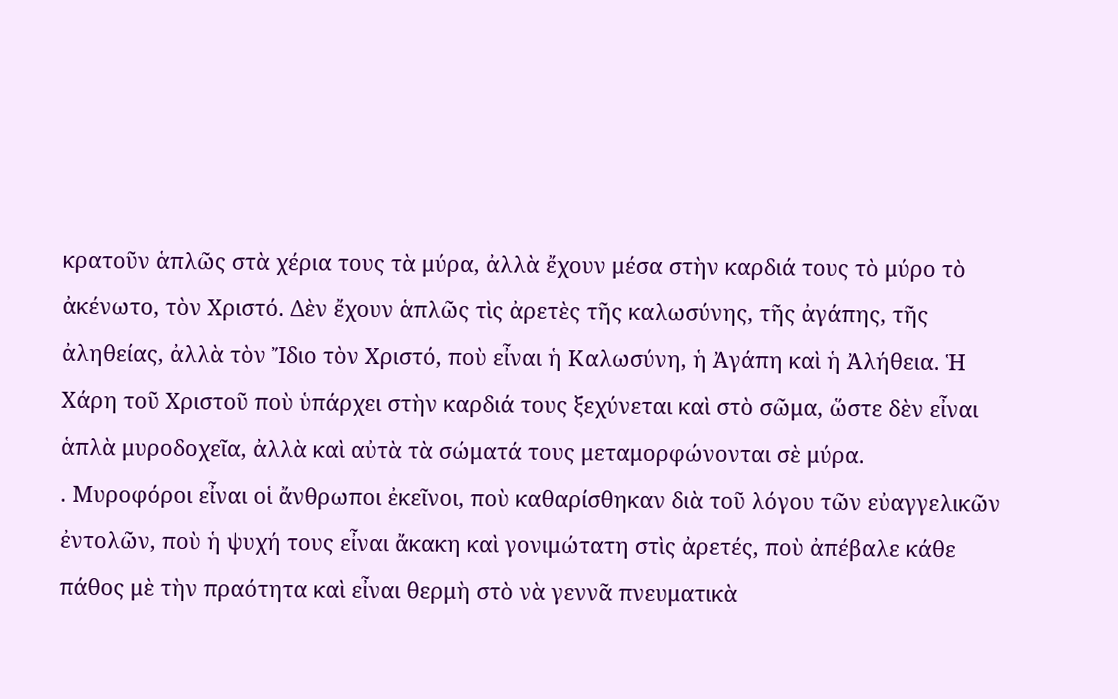κρατοῦν ἁπλῶς στὰ χέρια τους τὰ μύρα, ἀλλὰ ἔχουν μέσα στὴν καρδιά τους τὸ μύρο τὸ ἀκένωτο, τὸν Χριστό. Δὲν ἔχουν ἁπλῶς τὶς ἀρετὲς τῆς καλωσύνης, τῆς ἀγάπης, τῆς ἀληθείας, ἀλλὰ τὸν Ἴδιο τὸν Χριστό, ποὺ εἶναι ἡ Καλωσύνη, ἡ Ἀγάπη καὶ ἡ Ἀλήθεια. Ἡ Χάρη τοῦ Χριστοῦ ποὺ ὑπάρχει στὴν καρδιά τους ξεχύνεται καὶ στὸ σῶμα, ὥστε δὲν εἶναι ἁπλὰ μυροδοχεῖα, ἀλλὰ καὶ αὐτὰ τὰ σώματά τους μεταμορφώνονται σὲ μύρα.
. Μυροφόροι εἶναι οἱ ἄνθρωποι ἐκεῖνοι, ποὺ καθαρίσθηκαν διὰ τοῦ λόγου τῶν εὐαγγελικῶν ἐντολῶν, ποὺ ἡ ψυχή τους εἶναι ἄκακη καὶ γονιμώτατη στὶς ἀρετές, ποὺ ἀπέβαλε κάθε πάθος μὲ τὴν πραότητα καὶ εἶναι θερμὴ στὸ νὰ γεννᾶ πνευματικὰ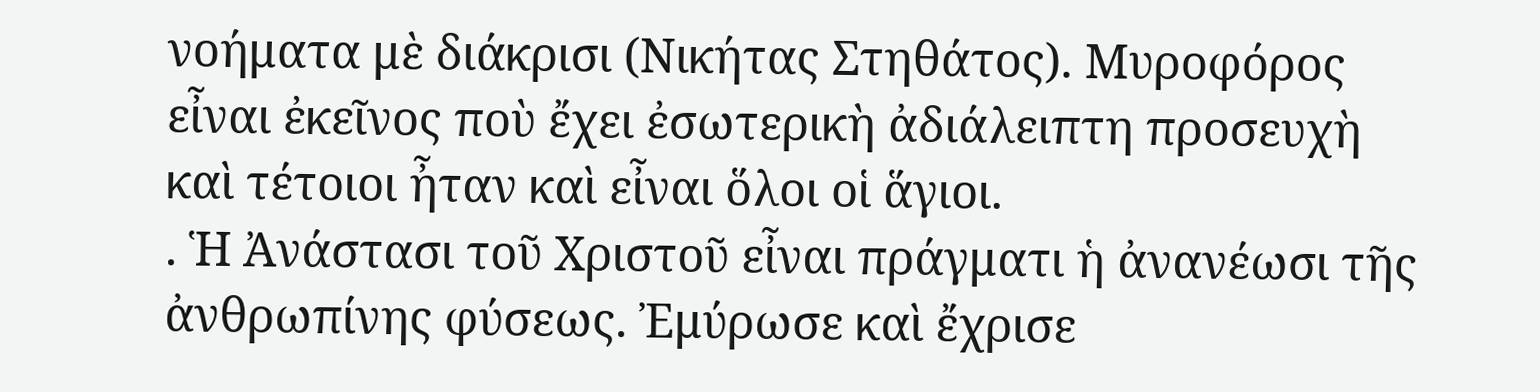νοήματα μὲ διάκρισι (Νικήτας Στηθάτος). Μυροφόρος εἶναι ἐκεῖνος ποὺ ἔχει ἐσωτερικὴ ἀδιάλειπτη προσευχὴ καὶ τέτοιοι ἦταν καὶ εἶναι ὅλοι οἱ ἅγιοι.
. Ἡ Ἀνάστασι τοῦ Χριστοῦ εἶναι πράγματι ἡ ἀνανέωσι τῆς ἀνθρωπίνης φύσεως. Ἐμύρωσε καὶ ἔχρισε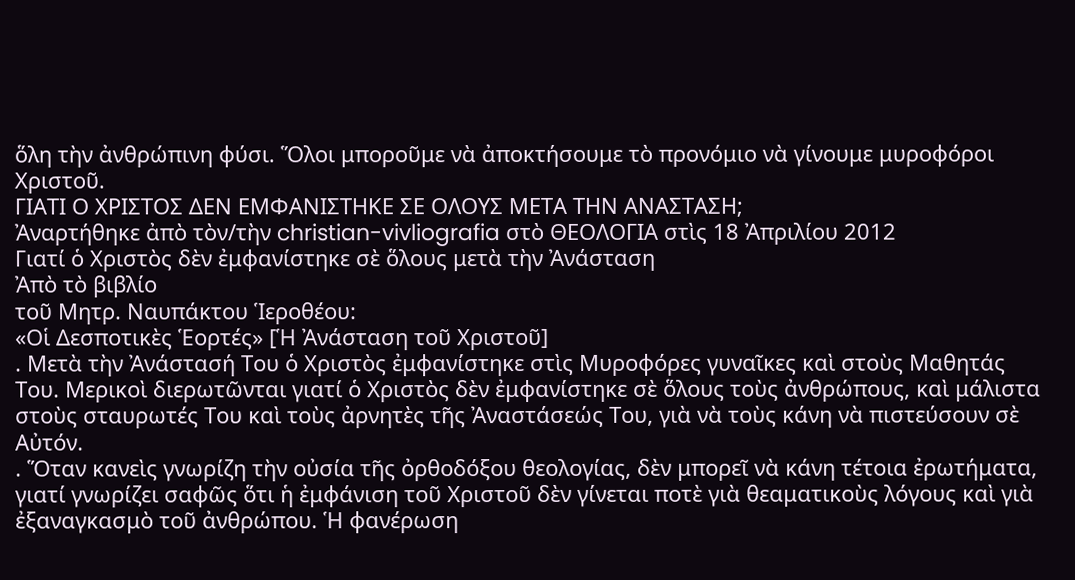ὅλη τὴν ἀνθρώπινη φύσι. Ὅλοι μποροῦμε νὰ ἀποκτήσουμε τὸ προνόμιο νὰ γίνουμε μυροφόροι Χριστοῦ.
ΓΙΑΤΙ Ο ΧΡΙΣΤΟΣ ΔΕΝ ΕΜΦΑΝΙΣΤΗΚΕ ΣΕ ΟΛΟΥΣ ΜΕΤΑ ΤΗΝ ΑΝΑΣΤΑΣΗ;
Ἀναρτήθηκε ἀπὸ τὸν/τὴν christian-vivliografia στὸ ΘΕΟΛΟΓΙΑ στὶς 18 Ἀπριλίου 2012
Γιατί ὁ Χριστὸς δὲν ἐμφανίστηκε σὲ ὅλους μετὰ τὴν Ἀνάσταση
Ἀπὸ τὸ βιβλίο
τοῦ Μητρ. Ναυπάκτου Ἱεροθέου:
«Οἱ Δεσποτικὲς Ἑορτές» [Ἡ Ἀνάσταση τοῦ Χριστοῦ]
. Μετὰ τὴν Ἀνάστασή Του ὁ Χριστὸς ἐμφανίστηκε στὶς Μυροφόρες γυναῖκες καὶ στοὺς Μαθητάς Του. Μερικοὶ διερωτῶνται γιατί ὁ Χριστὸς δὲν ἐμφανίστηκε σὲ ὅλους τοὺς ἀνθρώπους, καὶ μάλιστα στοὺς σταυρωτές Του καὶ τοὺς ἀρνητὲς τῆς Ἀναστάσεώς Του, γιὰ νὰ τοὺς κάνη νὰ πιστεύσουν σὲ Αὐτόν.
. Ὅταν κανεὶς γνωρίζη τὴν οὐσία τῆς ὀρθοδόξου θεολογίας, δὲν μπορεῖ νὰ κάνη τέτοια ἐρωτήματα, γιατί γνωρίζει σαφῶς ὅτι ἡ ἐμφάνιση τοῦ Χριστοῦ δὲν γίνεται ποτὲ γιὰ θεαματικοὺς λόγους καὶ γιὰ ἐξαναγκασμὸ τοῦ ἀνθρώπου. Ἡ φανέρωση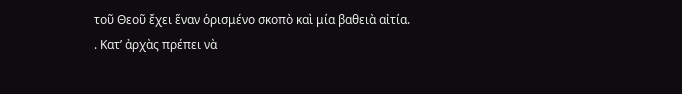τοῦ Θεοῦ ἔχει ἕναν ὁρισμένο σκοπὸ καὶ μία βαθειὰ αἰτία.
. Κατ’ ἀρχὰς πρέπει νὰ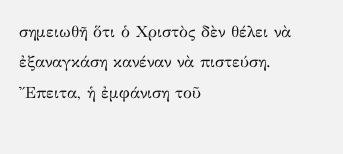σημειωθῆ ὅτι ὁ Χριστὸς δὲν θέλει νὰ ἐξαναγκάση κανέναν νὰ πιστεύση. Ἔπειτα, ἡ ἐμφάνιση τοῦ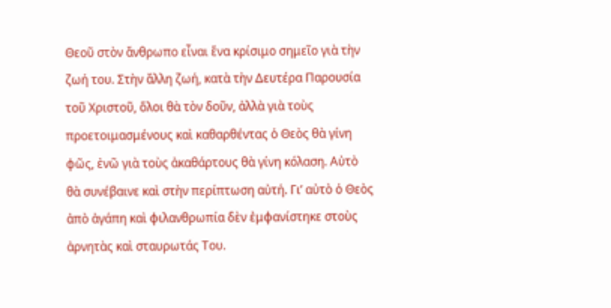Θεοῦ στὸν ἄνθρωπο εἶναι ἕνα κρίσιμο σημεῖο γιὰ τὴν ζωή του. Στὴν ἄλλη ζωή, κατὰ τὴν Δευτέρα Παρουσία τοῦ Χριστοῦ, ὅλοι θὰ τὸν δοῦν, ἀλλὰ γιὰ τοὺς προετοιμασμένους καὶ καθαρθέντας ὁ Θεὸς θὰ γίνη φῶς, ἐνῶ γιὰ τοὺς ἀκαθάρτους θὰ γίνη κόλαση. Αὐτὸ θὰ συνέβαινε καὶ στὴν περίπτωση αὐτή. Γι’ αὐτὸ ὁ Θεὸς ἀπὸ ἀγάπη καὶ φιλανθρωπία δὲν ἐμφανίστηκε στοὺς ἀρνητὰς καὶ σταυρωτάς Του.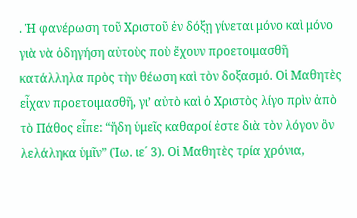. Ἡ φανέρωση τοῦ Χριστοῦ ἐν δόξῃ γίνεται μόνο καὶ μόνο γιὰ νὰ ὁδηγήση αὐτοὺς ποὺ ἔχουν προετοιμασθῆ κατάλληλα πρὸς τὴν θέωση καὶ τὸν δοξασμό. Οἱ Μαθητὲς εἶχαν προετοιμασθῆ, γι’ αὐτὸ καὶ ὁ Χριστὸς λίγο πρὶν ἀπὸ τὸ Πάθος εἶπε: “ἤδη ὑμεῖς καθαροί ἐστε διὰ τὸν λόγον ὃν λελάληκα ὑμῖν” (Ἰω. ιε´ 3). Οἱ Μαθητὲς τρία χρόνια,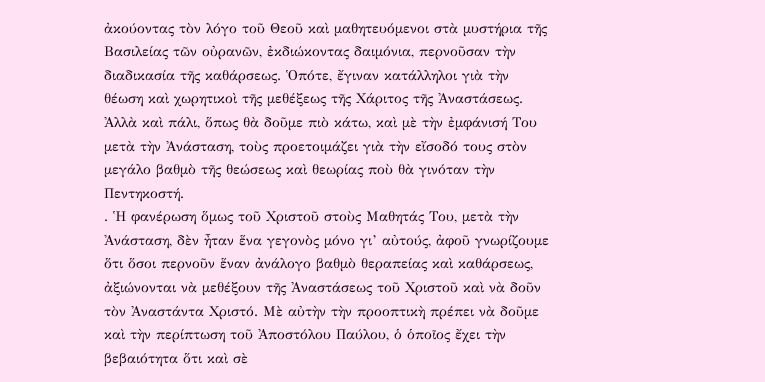ἀκούοντας τὸν λόγο τοῦ Θεοῦ καὶ μαθητευόμενοι στὰ μυστήρια τῆς Βασιλείας τῶν οὐρανῶν, ἐκδιώκοντας δαιμόνια, περνοῦσαν τὴν διαδικασία τῆς καθάρσεως. Ὁπότε, ἔγιναν κατάλληλοι γιὰ τὴν θέωση καὶ χωρητικοὶ τῆς μεθέξεως τῆς Χάριτος τῆς Ἀναστάσεως. Ἀλλὰ καὶ πάλι, ὅπως θὰ δοῦμε πιὸ κάτω, καὶ μὲ τὴν ἐμφάνισή Του μετὰ τὴν Ἀνάσταση, τοὺς προετοιμάζει γιὰ τὴν εἴσοδό τους στὸν μεγάλο βαθμὸ τῆς θεώσεως καὶ θεωρίας ποὺ θὰ γινόταν τὴν Πεντηκοστή.
. Ἡ φανέρωση ὅμως τοῦ Χριστοῦ στοὺς Μαθητάς Του, μετὰ τὴν Ἀνάσταση, δὲν ἦταν ἕνα γεγονὸς μόνο γι’ αὐτούς, ἀφοῦ γνωρίζουμε ὅτι ὅσοι περνοῦν ἕναν ἀνάλογο βαθμὸ θεραπείας καὶ καθάρσεως, ἀξιώνονται νὰ μεθέξουν τῆς Ἀναστάσεως τοῦ Χριστοῦ καὶ νὰ δοῦν τὸν Ἀναστάντα Χριστό. Μὲ αὐτὴν τὴν προοπτικὴ πρέπει νὰ δοῦμε καὶ τὴν περίπτωση τοῦ Ἀποστόλου Παύλου, ὁ ὁποῖος ἔχει τὴν βεβαιότητα ὅτι καὶ σὲ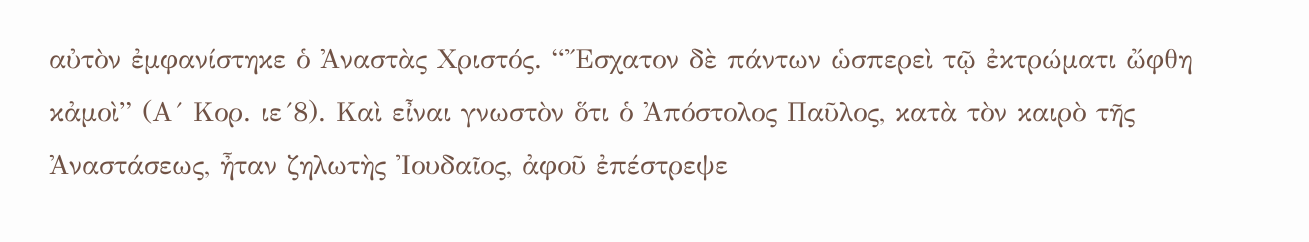αὐτὸν ἐμφανίστηκε ὁ Ἀναστὰς Χριστός. “Ἔσχατον δὲ πάντων ὡσπερεὶ τῷ ἐκτρώματι ὤφθη κἀμοὶ” (Α´ Κορ. ιε´8). Καὶ εἶναι γνωστὸν ὅτι ὁ Ἀπόστολος Παῦλος, κατὰ τὸν καιρὸ τῆς Ἀναστάσεως, ἦταν ζηλωτὴς Ἰουδαῖος, ἀφοῦ ἐπέστρεψε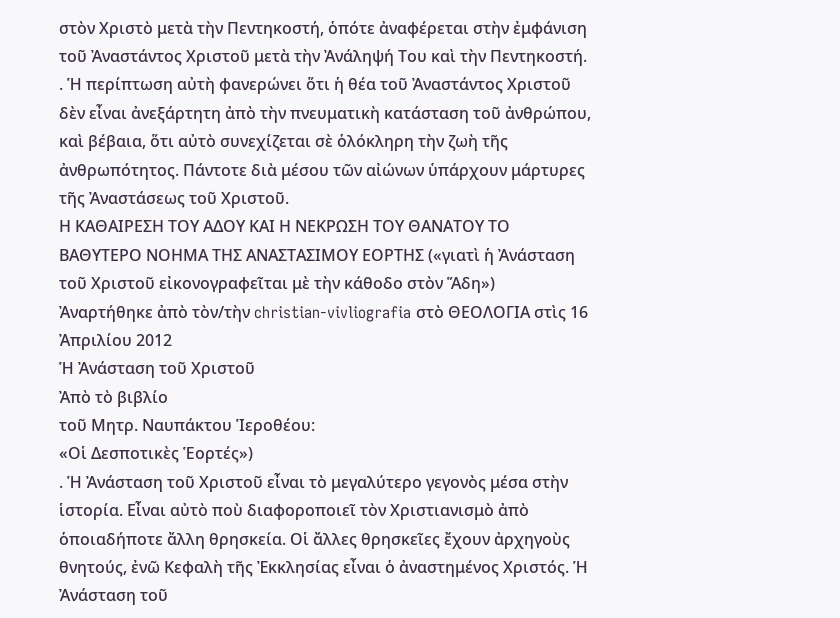στὸν Χριστὸ μετὰ τὴν Πεντηκοστή, ὁπότε ἀναφέρεται στὴν ἐμφάνιση τοῦ Ἀναστάντος Χριστοῦ μετὰ τὴν Ἀνάληψή Του καὶ τὴν Πεντηκοστή.
. Ἡ περίπτωση αὐτὴ φανερώνει ὅτι ἡ θέα τοῦ Ἀναστάντος Χριστοῦ δὲν εἶναι ἀνεξάρτητη ἀπὸ τὴν πνευματικὴ κατάσταση τοῦ ἀνθρώπου, καὶ βέβαια, ὅτι αὐτὸ συνεχίζεται σὲ ὁλόκληρη τὴν ζωὴ τῆς ἀνθρωπότητος. Πάντοτε διὰ μέσου τῶν αἰώνων ὑπάρχουν μάρτυρες τῆς Ἀναστάσεως τοῦ Χριστοῦ.
Η ΚΑΘΑΙΡΕΣΗ ΤΟΥ ΑΔΟΥ ΚΑΙ Η ΝΕΚΡΩΣΗ ΤΟΥ ΘΑΝΑΤΟΥ ΤΟ ΒΑΘΥΤΕΡΟ ΝΟΗΜΑ ΤΗΣ ΑΝΑΣΤΑΣΙΜΟΥ ΕΟΡΤΗΣ («γιατὶ ἡ Ἀνάσταση τοῦ Χριστοῦ εἰκονογραφεῖται μὲ τὴν κάθοδο στὸν Ἅδη»)
Ἀναρτήθηκε ἀπὸ τὸν/τὴν christian-vivliografia στὸ ΘΕΟΛΟΓΙΑ στὶς 16 Ἀπριλίου 2012
Ἡ Ἀνάσταση τοῦ Χριστοῦ
Ἀπὸ τὸ βιβλίο
τοῦ Μητρ. Ναυπάκτου Ἱεροθέου:
«Οἱ Δεσποτικὲς Ἑορτές»)
. Ἡ Ἀνάσταση τοῦ Χριστοῦ εἶναι τὸ μεγαλύτερο γεγονὸς μέσα στὴν ἱστορία. Εἶναι αὐτὸ ποὺ διαφοροποιεῖ τὸν Χριστιανισμὸ ἀπὸ ὁποιαδήποτε ἄλλη θρησκεία. Οἱ ἄλλες θρησκεῖες ἔχουν ἀρχηγοὺς θνητούς, ἐνῶ Κεφαλὴ τῆς Ἐκκλησίας εἶναι ὁ ἀναστημένος Χριστός. Ἡ Ἀνάσταση τοῦ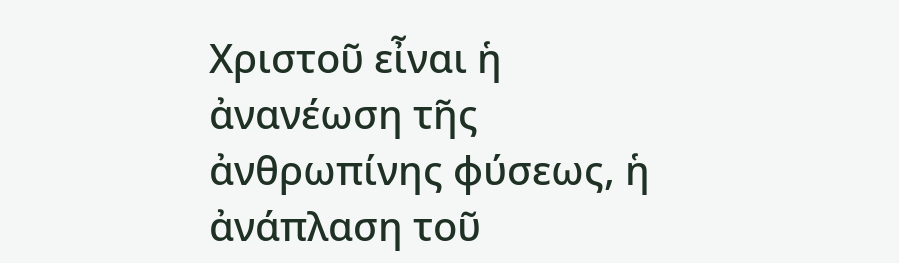Χριστοῦ εἶναι ἡ ἀνανέωση τῆς ἀνθρωπίνης φύσεως, ἡ ἀνάπλαση τοῦ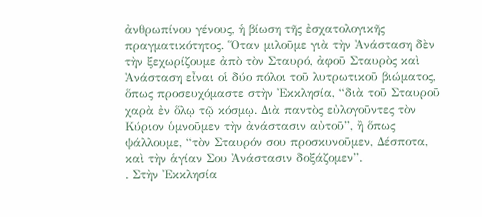ἀνθρωπίνου γένους, ἡ βίωση τῆς ἐσχατολογικῆς πραγματικότητος. Ὅταν μιλοῦμε γιὰ τὴν Ἀνάσταση δὲν τὴν ξεχωρίζουμε ἀπὸ τὸν Σταυρό, ἀφοῦ Σταυρὸς καὶ Ἀνάσταση εἶναι οἱ δύο πόλοι τοῦ λυτρωτικοῦ βιώματος, ὅπως προσευχόμαστε στὴν Ἐκκλησία, “διὰ τοῦ Σταυροῦ χαρὰ ἐν ὅλῳ τῷ κόσμῳ. Διὰ παντὸς εὐλογοῦντες τὸν Κύριον ὑμνοῦμεν τὴν ἀνάστασιν αὐτοῦ”, ἢ ὅπως ψάλλουμε, “τὸν Σταυρόν σου προσκυνοῦμεν, Δέσποτα, καὶ τὴν ἁγίαν Σου Ἀνάστασιν δοξάζομεν”.
. Στὴν Ἐκκλησία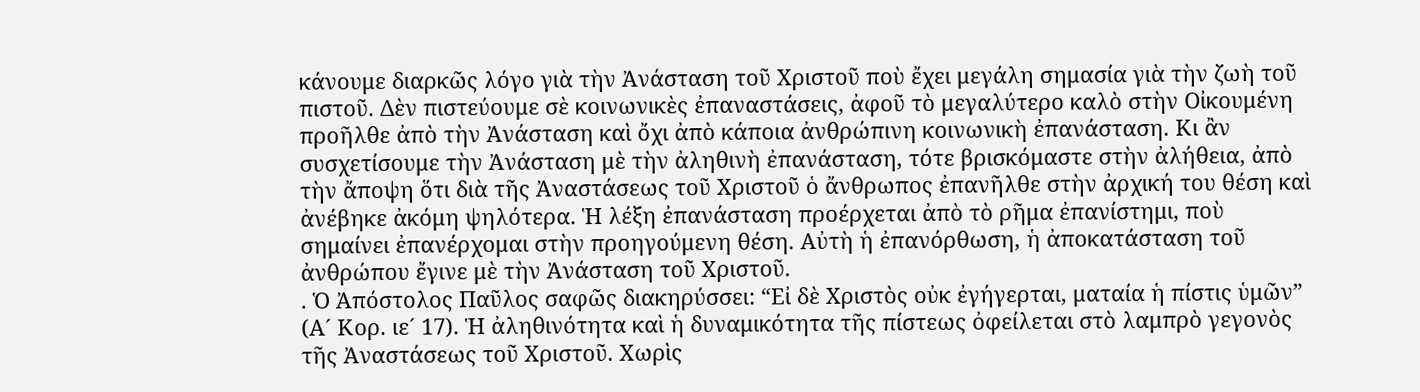κάνουμε διαρκῶς λόγο γιὰ τὴν Ἀνάσταση τοῦ Χριστοῦ ποὺ ἔχει μεγάλη σημασία γιὰ τὴν ζωὴ τοῦ πιστοῦ. Δὲν πιστεύουμε σὲ κοινωνικὲς ἐπαναστάσεις, ἀφοῦ τὸ μεγαλύτερο καλὸ στὴν Οἰκουμένη προῆλθε ἀπὸ τὴν Ἀνάσταση καὶ ὄχι ἀπὸ κάποια ἀνθρώπινη κοινωνικὴ ἐπανάσταση. Κι ἂν συσχετίσουμε τὴν Ἀνάσταση μὲ τὴν ἀληθινὴ ἐπανάσταση, τότε βρισκόμαστε στὴν ἀλήθεια, ἀπὸ τὴν ἄποψη ὅτι διὰ τῆς Ἀναστάσεως τοῦ Χριστοῦ ὁ ἄνθρωπος ἐπανῆλθε στὴν ἀρχική του θέση καὶ ἀνέβηκε ἀκόμη ψηλότερα. Ἡ λέξη ἐπανάσταση προέρχεται ἀπὸ τὸ ρῆμα ἐπανίστημι, ποὺ σημαίνει ἐπανέρχομαι στὴν προηγούμενη θέση. Αὐτὴ ἡ ἐπανόρθωση, ἡ ἀποκατάσταση τοῦ ἀνθρώπου ἔγινε μὲ τὴν Ἀνάσταση τοῦ Χριστοῦ.
. Ὁ Ἀπόστολος Παῦλος σαφῶς διακηρύσσει: “Εἰ δὲ Χριστὸς οὐκ ἐγήγερται, ματαία ἡ πίστις ὑμῶν” (Α´ Κορ. ιε´ 17). Ἡ ἀληθινότητα καὶ ἡ δυναμικότητα τῆς πίστεως ὀφείλεται στὸ λαμπρὸ γεγονὸς τῆς Ἀναστάσεως τοῦ Χριστοῦ. Χωρὶς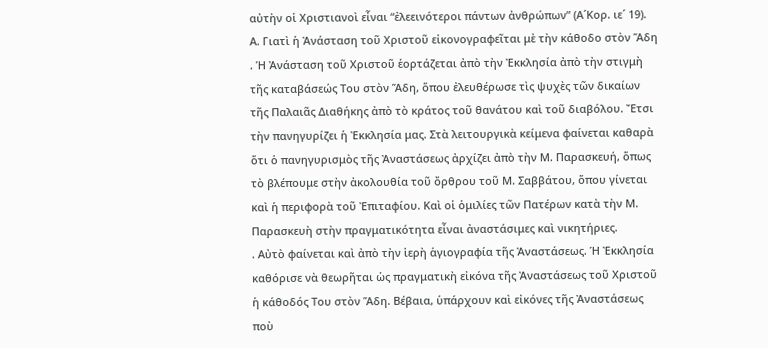αὐτὴν οἱ Χριστιανοὶ εἶναι “ἐλεεινότεροι πάντων ἀνθρώπων” (Α´Κορ. ιε´ 19).
Α. Γιατὶ ἡ Ἀνάσταση τοῦ Χριστοῦ εἰκονογραφεῖται μὲ τὴν κάθοδο στὸν Ἅδη
. Ἡ Ἀνάσταση τοῦ Χριστοῦ ἑορτάζεται ἀπὸ τὴν Ἐκκλησία ἀπὸ τὴν στιγμὴ τῆς καταβάσεώς Του στὸν Ἅδη, ὅπου ἐλευθέρωσε τὶς ψυχὲς τῶν δικαίων τῆς Παλαιᾶς Διαθήκης ἀπὸ τὸ κράτος τοῦ θανάτου καὶ τοῦ διαβόλου. Ἔτσι τὴν πανηγυρίζει ἡ Ἐκκλησία μας. Στὰ λειτουργικὰ κείμενα φαίνεται καθαρὰ ὅτι ὁ πανηγυρισμὸς τῆς Ἀναστάσεως ἀρχίζει ἀπὸ τὴν Μ. Παρασκευή, ὅπως τὸ βλέπουμε στὴν ἀκολουθία τοῦ ὄρθρου τοῦ Μ. Σαββάτου, ὅπου γίνεται καὶ ἡ περιφορὰ τοῦ Ἐπιταφίου. Καὶ οἱ ὁμιλίες τῶν Πατέρων κατὰ τὴν Μ. Παρασκευὴ στὴν πραγματικότητα εἶναι ἀναστάσιμες καὶ νικητήριες.
. Αὐτὸ φαίνεται καὶ ἀπὸ τὴν ἱερὴ ἁγιογραφία τῆς Ἀναστάσεως. Ἡ Ἐκκλησία καθόρισε νὰ θεωρῆται ὡς πραγματικὴ εἰκόνα τῆς Ἀναστάσεως τοῦ Χριστοῦ ἡ κάθοδός Του στὸν Ἅδη. Βέβαια, ὑπάρχουν καὶ εἰκόνες τῆς Ἀναστάσεως ποὺ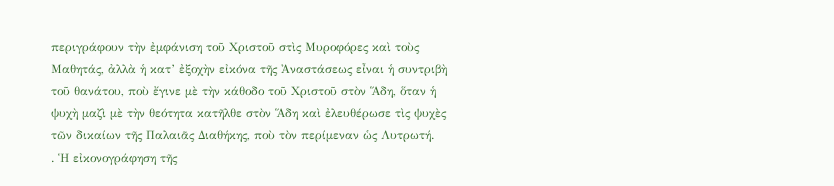περιγράφουν τὴν ἐμφάνιση τοῦ Χριστοῦ στὶς Μυροφόρες καὶ τοὺς Μαθητάς, ἀλλὰ ἡ κατ’ ἐξοχὴν εἰκόνα τῆς Ἀναστάσεως εἶναι ἡ συντριβὴ τοῦ θανάτου, ποὺ ἔγινε μὲ τὴν κάθοδο τοῦ Χριστοῦ στὸν Ἅδη, ὅταν ἡ ψυχὴ μαζὶ μὲ τὴν θεότητα κατῆλθε στὸν Ἅδη καὶ ἐλευθέρωσε τὶς ψυχὲς τῶν δικαίων τῆς Παλαιᾶς Διαθήκης, ποὺ τὸν περίμεναν ὡς Λυτρωτή.
. Ἡ εἰκονογράφηση τῆς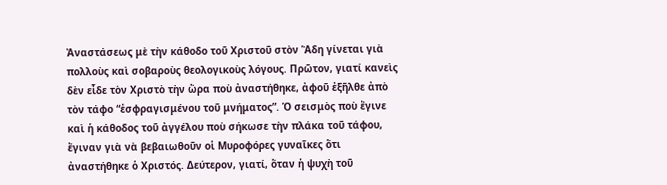Ἀναστάσεως μὲ τὴν κάθοδο τοῦ Χριστοῦ στὸν Ἅδη γίνεται γιὰ πολλοὺς καὶ σοβαροὺς θεολογικοὺς λόγους. Πρῶτον, γιατί κανεὶς δὲν εἶδε τὸν Χριστὸ τὴν ὥρα ποὺ ἀναστήθηκε, ἀφοῦ ἐξῆλθε ἀπὸ τὸν τάφο “ἐσφραγισμένου τοῦ μνήματος”. Ὁ σεισμὸς ποὺ ἔγινε καὶ ἡ κάθοδος τοῦ ἀγγέλου ποὺ σήκωσε τὴν πλάκα τοῦ τάφου, ἔγιναν γιὰ νὰ βεβαιωθοῦν οἱ Μυροφόρες γυναῖκες ὅτι ἀναστήθηκε ὁ Χριστός. Δεύτερον, γιατί, ὅταν ἡ ψυχὴ τοῦ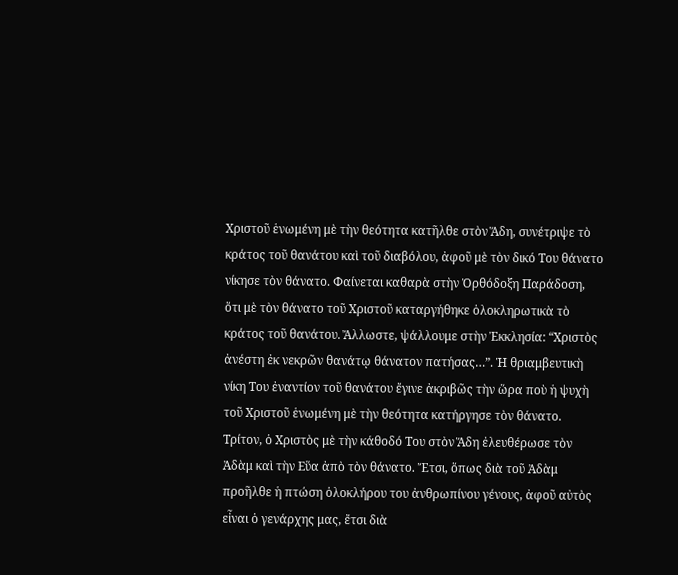Χριστοῦ ἑνωμένη μὲ τὴν θεότητα κατῆλθε στὸν Ἅδη, συνέτριψε τὸ κράτος τοῦ θανάτου καὶ τοῦ διαβόλου, ἀφοῦ μὲ τὸν δικό Του θάνατο νίκησε τὸν θάνατο. Φαίνεται καθαρὰ στὴν Ὀρθόδοξη Παράδοση, ὅτι μὲ τὸν θάνατο τοῦ Χριστοῦ καταργήθηκε ὁλοκληρωτικὰ τὸ κράτος τοῦ θανάτου. Ἄλλωστε, ψάλλουμε στὴν Ἐκκλησία: “Χριστὸς ἀνέστη ἐκ νεκρῶν θανάτῳ θάνατον πατήσας…”. Ἡ θριαμβευτικὴ νίκη Του ἐναντίον τοῦ θανάτου ἔγινε ἀκριβῶς τὴν ὥρα ποὺ ἡ ψυχὴ τοῦ Χριστοῦ ἑνωμένη μὲ τὴν θεότητα κατήργησε τὸν θάνατο. Τρίτον, ὁ Χριστὸς μὲ τὴν κάθοδό Του στὸν Ἅδη ἐλευθέρωσε τὸν Ἀδὰμ καὶ τὴν Εὕα ἀπὸ τὸν θάνατο. Ἔτσι, ὅπως διὰ τοῦ Ἀδὰμ προῆλθε ἡ πτώση ὁλοκλήρου του ἀνθρωπίνου γένους, ἀφοῦ αὐτὸς εἶναι ὁ γενάρχης μας, ἔτσι διὰ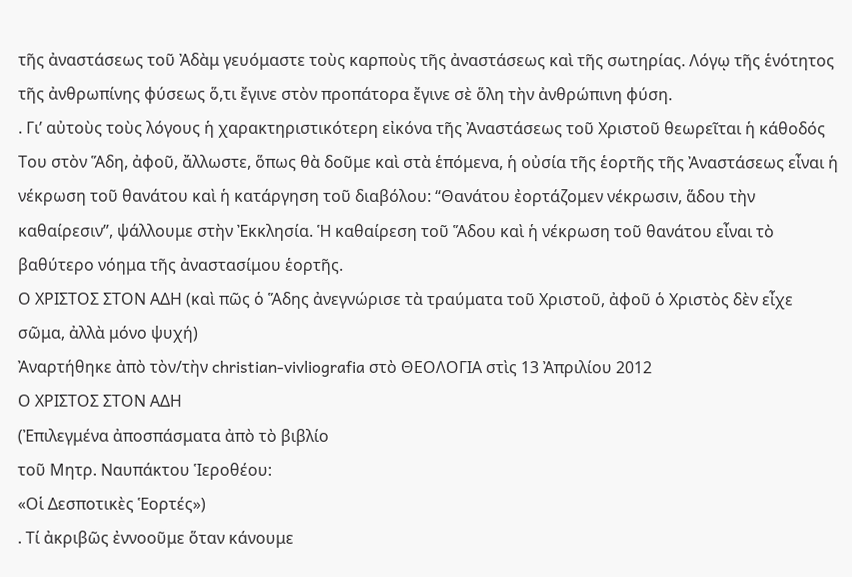τῆς ἀναστάσεως τοῦ Ἀδὰμ γευόμαστε τοὺς καρποὺς τῆς ἀναστάσεως καὶ τῆς σωτηρίας. Λόγῳ τῆς ἑνότητος τῆς ἀνθρωπίνης φύσεως ὅ,τι ἔγινε στὸν προπάτορα ἔγινε σὲ ὅλη τὴν ἀνθρώπινη φύση.
. Γι’ αὐτοὺς τοὺς λόγους ἡ χαρακτηριστικότερη εἰκόνα τῆς Ἀναστάσεως τοῦ Χριστοῦ θεωρεῖται ἡ κάθοδός Του στὸν Ἅδη, ἀφοῦ, ἄλλωστε, ὅπως θὰ δοῦμε καὶ στὰ ἑπόμενα, ἡ οὐσία τῆς ἑορτῆς τῆς Ἀναστάσεως εἶναι ἡ νέκρωση τοῦ θανάτου καὶ ἡ κατάργηση τοῦ διαβόλου: “Θανάτου ἐορτάζομεν νέκρωσιν, ἅδου τὴν καθαίρεσιν”, ψάλλουμε στὴν Ἐκκλησία. Ἡ καθαίρεση τοῦ Ἅδου καὶ ἡ νέκρωση τοῦ θανάτου εἶναι τὸ βαθύτερο νόημα τῆς ἀναστασίμου ἑορτῆς.
Ο ΧΡΙΣΤΟΣ ΣΤΟΝ ΑΔΗ (καὶ πῶς ὁ Ἅδης ἀνεγνώρισε τὰ τραύματα τοῦ Χριστοῦ, ἀφοῦ ὁ Χριστὸς δὲν εἶχε σῶμα, ἀλλὰ μόνο ψυχή)
Ἀναρτήθηκε ἀπὸ τὸν/τὴν christian-vivliografia στὸ ΘΕΟΛΟΓΙΑ στὶς 13 Ἀπριλίου 2012
Ο ΧΡΙΣΤΟΣ ΣΤΟΝ ΑΔΗ
(Ἐπιλεγμένα ἀποσπάσματα ἀπὸ τὸ βιβλίο
τοῦ Μητρ. Ναυπάκτου Ἱεροθέου:
«Οἱ Δεσποτικὲς Ἑορτές»)
. Τί ἀκριβῶς ἐννοοῦμε ὅταν κάνουμε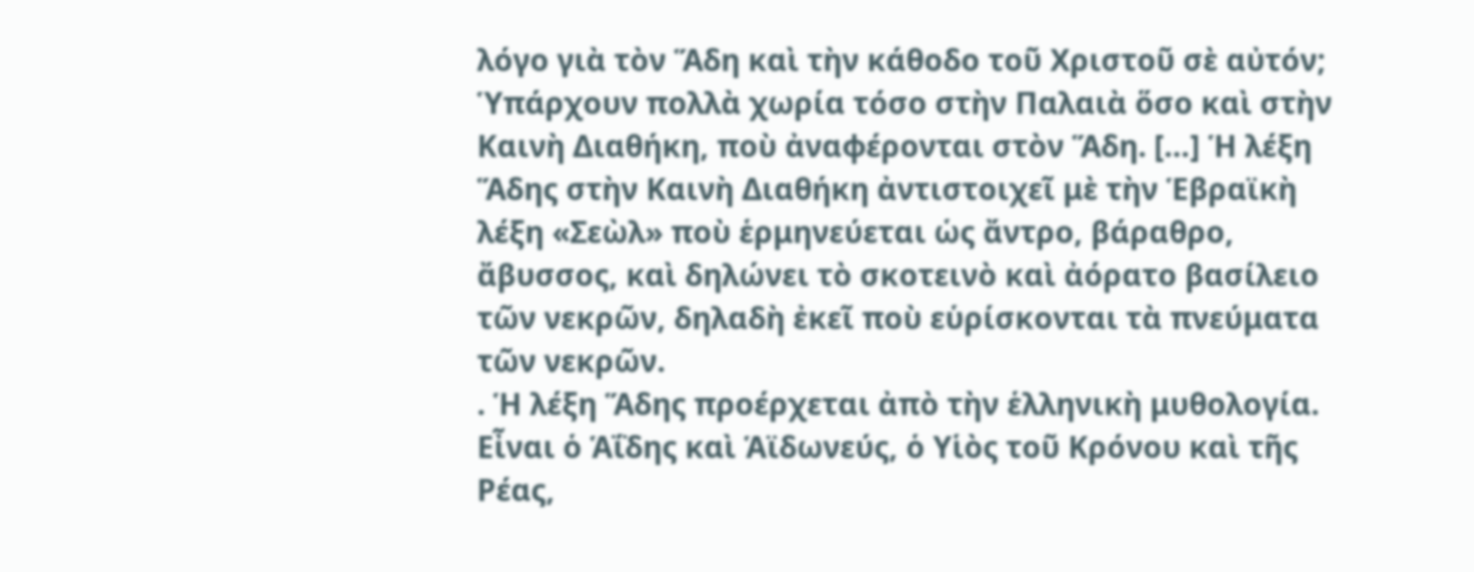λόγο γιὰ τὸν Ἅδη καὶ τὴν κάθοδο τοῦ Χριστοῦ σὲ αὐτόν; Ὑπάρχουν πολλὰ χωρία τόσο στὴν Παλαιὰ ὅσο καὶ στὴν Καινὴ Διαθήκη, ποὺ ἀναφέρονται στὸν Ἅδη. […] Ἡ λέξη Ἅδης στὴν Καινὴ Διαθήκη ἀντιστοιχεῖ μὲ τὴν Ἑβραϊκὴ λέξη «Σεὼλ» ποὺ ἑρμηνεύεται ὡς ἄντρο, βάραθρο, ἄβυσσος, καὶ δηλώνει τὸ σκοτεινὸ καὶ ἀόρατο βασίλειο τῶν νεκρῶν, δηλαδὴ ἐκεῖ ποὺ εὑρίσκονται τὰ πνεύματα τῶν νεκρῶν.
. Ἡ λέξη Ἅδης προέρχεται ἀπὸ τὴν ἑλληνικὴ μυθολογία. Εἶναι ὁ Ἁΐδης καὶ Ἁϊδωνεύς, ὁ Υἱὸς τοῦ Κρόνου καὶ τῆς Ρέας,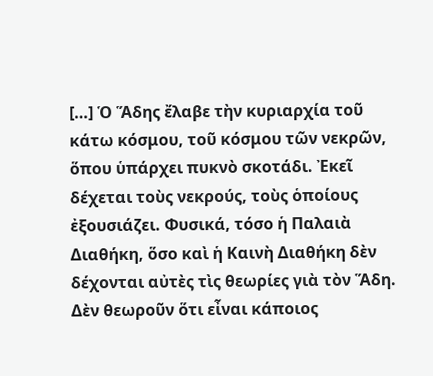[…] Ὁ Ἅδης ἔλαβε τὴν κυριαρχία τοῦ κάτω κόσμου, τοῦ κόσμου τῶν νεκρῶν, ὅπου ὑπάρχει πυκνὸ σκοτάδι. Ἐκεῖ δέχεται τοὺς νεκρούς, τοὺς ὁποίους ἐξουσιάζει. Φυσικά, τόσο ἡ Παλαιὰ Διαθήκη, ὅσο καὶ ἡ Καινὴ Διαθήκη δὲν δέχονται αὐτὲς τὶς θεωρίες γιὰ τὸν Ἅδη. Δὲν θεωροῦν ὅτι εἶναι κάποιος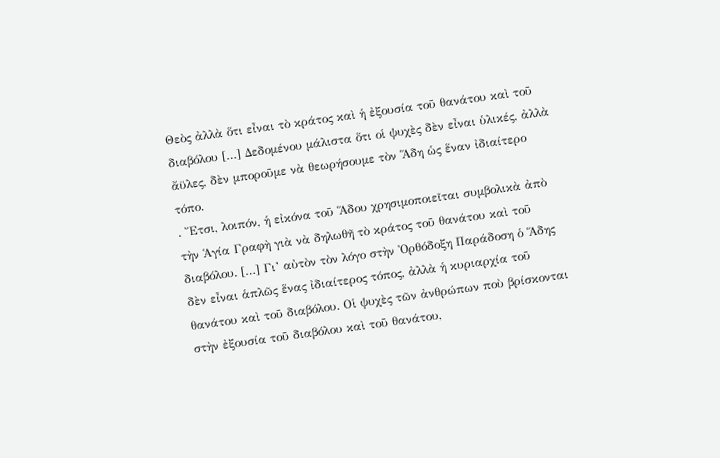Θεὸς ἀλλὰ ὅτι εἶναι τὸ κράτος καὶ ἡ ἐξουσία τοῦ θανάτου καὶ τοῦ διαβόλου […] Δεδομένου μάλιστα ὅτι οἱ ψυχὲς δὲν εἶναι ὑλικές, ἀλλὰ ἄϋλες, δὲν μποροῦμε νὰ θεωρήσουμε τὸν Ἅδη ὡς ἕναν ἰδιαίτερο τόπο.
. Ἔτσι, λοιπόν, ἡ εἰκόνα τοῦ Ἅδου χρησιμοποιεῖται συμβολικὰ ἀπὸ τὴν Ἁγία Γραφὴ γιὰ νὰ δηλωθῆ τὸ κράτος τοῦ θανάτου καὶ τοῦ διαβόλου. […] Γι’ αὐτὸν τὸν λόγο στὴν Ὀρθόδοξη Παράδοση ὁ Ἅδης δὲν εἶναι ἁπλῶς ἕνας ἰδιαίτερος τόπος, ἀλλὰ ἡ κυριαρχία τοῦ θανάτου καὶ τοῦ διαβόλου. Οἱ ψυχὲς τῶν ἀνθρώπων ποὺ βρίσκονται στὴν ἐξουσία τοῦ διαβόλου καὶ τοῦ θανάτου,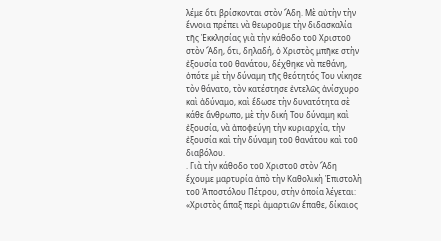λέμε ὅτι βρίσκονται στὸν Ἅδη. Μὲ αὐτὴν τὴν ἔννοια πρέπει νὰ θεωροῦμε τὴν διδασκαλία τῆς Ἐκκλησίας γιὰ τὴν κάθοδο τοῦ Χριστοῦ στὸν Ἅδη, ὅτι, δηλαδή, ὁ Χριστὸς μπῆκε στὴν ἐξουσία τοῦ θανάτου, δέχθηκε νὰ πεθάνη, ὁπότε μὲ τὴν δύναμη τῆς θεότητός Του νίκησε τὸν θάνατο, τὸν κατέστησε ἐντελῶς ἀνίσχυρο καὶ ἀδύναμο, καὶ ἔδωσε τὴν δυνατότητα σὲ κάθε ἄνθρωπο, μὲ τὴν δική Του δύναμη καὶ ἐξουσία, νὰ ἀποφεύγη τὴν κυριαρχία, τὴν ἐξουσία καὶ τὴν δύναμη τοῦ θανάτου καὶ τοῦ διαβόλου.
. Γιὰ τὴν κάθοδο τοῦ Χριστοῦ στὸν Ἅδη ἔχουμε μαρτυρία ἀπὸ τὴν Καθολικὴ Ἐπιστολὴ τοῦ Ἀποστόλου Πέτρου, στὴν ὁποία λέγεται: «Χριστὸς ἅπαξ περὶ ἁμαρτιῶν ἔπαθε, δίκαιος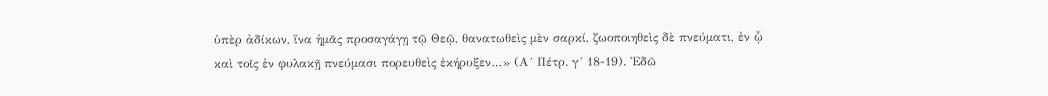ὑπὲρ ἀδίκων, ἵνα ἡμᾶς προσαγάγῃ τῷ Θεῷ, θανατωθεὶς μὲν σαρκί, ζωοποιηθεὶς δὲ πνεύματι, ἐν ᾧ καὶ τοῖς ἐν φυλακῇ πνεύμασι πορευθεὶς ἐκήρυξεν…» (Α´ Πέτρ. γ´ 18-19). Ἐδῶ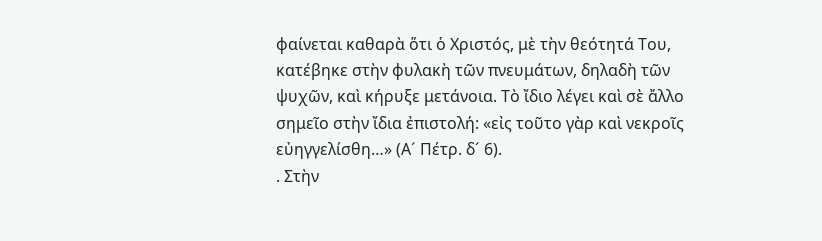φαίνεται καθαρὰ ὅτι ὁ Χριστός, μὲ τὴν θεότητά Του, κατέβηκε στὴν φυλακὴ τῶν πνευμάτων, δηλαδὴ τῶν ψυχῶν, καὶ κήρυξε μετάνοια. Τὸ ἴδιο λέγει καὶ σὲ ἄλλο σημεῖο στὴν ἴδια ἐπιστολή: «εἰς τοῦτο γὰρ καὶ νεκροῖς εὐηγγελίσθη…» (Α´ Πέτρ. δ´ 6).
. Στὴν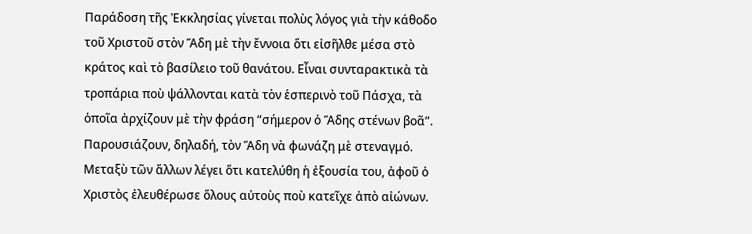Παράδοση τῆς Ἐκκλησίας γίνεται πολὺς λόγος γιὰ τὴν κάθοδο τοῦ Χριστοῦ στὸν Ἅδη μὲ τὴν ἔννοια ὅτι εἰσῆλθε μέσα στὸ κράτος καὶ τὸ βασίλειο τοῦ θανάτου. Εἶναι συνταρακτικὰ τὰ τροπάρια ποὺ ψάλλονται κατὰ τὸν ἑσπερινὸ τοῦ Πάσχα, τὰ ὁποῖα ἀρχίζουν μὲ τὴν φράση “σήμερον ὁ Ἅδης στένων βοᾶ”. Παρουσιάζουν, δηλαδή, τὸν Ἅδη νὰ φωνάζη μὲ στεναγμό. Μεταξὺ τῶν ἄλλων λέγει ὅτι κατελύθη ἡ ἐξουσία του, ἀφοῦ ὁ Χριστὸς ἐλευθέρωσε ὅλους αὐτοὺς ποὺ κατεῖχε ἀπὸ αἰώνων.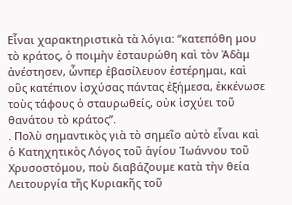Εἶναι χαρακτηριστικὰ τὰ λόγια: “κατεπόθη μου τὸ κράτος, ὁ ποιμὴν ἐσταυρώθη καὶ τὸν Ἀδὰμ ἀνέστησεν, ὧνπερ ἐβασίλευον ἐστέρημαι, καὶ οὓς κατέπιον ἰσχύσας πάντας ἐξήμεσα, ἐκκένωσε τοὺς τάφους ὁ σταυρωθείς, οὐκ ἰσχύει τοῦ θανάτου τὸ κράτος”.
. Πολὺ σημαντικὸς γιὰ τὸ σημεῖο αὐτὸ εἶναι καὶ ὁ Κατηχητικὸς Λόγος τοῦ ἁγίου Ἰωάννου τοῦ Χρυσοστόμου, ποὺ διαβάζουμε κατὰ τὴν θεία Λειτουργία τῆς Κυριακῆς τοῦ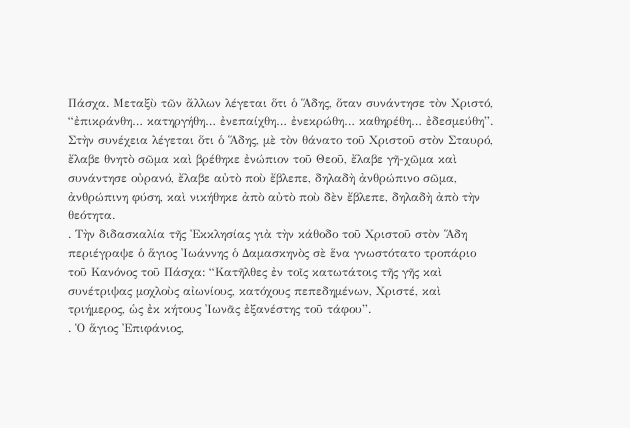Πάσχα. Μεταξὺ τῶν ἄλλων λέγεται ὅτι ὁ Ἅδης, ὅταν συνάντησε τὸν Χριστό, “ἐπικράνθη… κατηργήθη… ἐνεπαίχθη… ἐνεκρώθη… καθηρέθη… ἐδεσμεύθη”. Στὴν συνέχεια λέγεται ὅτι ὁ Ἅδης, μὲ τὸν θάνατο τοῦ Χριστοῦ στὸν Σταυρό, ἔλαβε θνητὸ σῶμα καὶ βρέθηκε ἐνώπιον τοῦ Θεοῦ, ἔλαβε γῆ-χῶμα καὶ συνάντησε οὐρανό, ἔλαβε αὐτὸ ποὺ ἔβλεπε, δηλαδὴ ἀνθρώπινο σῶμα, ἀνθρώπινη φύση, καὶ νικήθηκε ἀπὸ αὐτὸ ποὺ δὲν ἔβλεπε, δηλαδὴ ἀπὸ τὴν θεότητα.
. Τὴν διδασκαλία τῆς Ἐκκλησίας γιὰ τὴν κάθοδο τοῦ Χριστοῦ στὸν Ἅδη περιέγραψε ὁ ἅγιος Ἰωάννης ὁ Δαμασκηνὸς σὲ ἕνα γνωστότατο τροπάριο τοῦ Κανόνος τοῦ Πάσχα: “Κατῆλθες ἐν τοῖς κατωτάτοις τῆς γῆς καὶ συνέτριψας μοχλοὺς αἰωνίους, κατόχους πεπεδημένων, Χριστέ, καὶ τριήμερος, ὡς ἐκ κήτους Ἰωνᾶς ἐξανέστης τοῦ τάφου”.
. Ὁ ἅγιος Ἐπιφάνιος,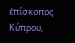ἐπίσκοπος Κύπρου,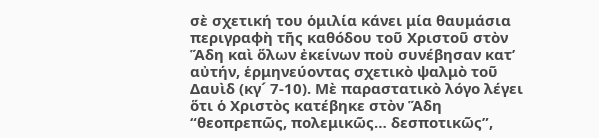σὲ σχετική του ὁμιλία κάνει μία θαυμάσια περιγραφὴ τῆς καθόδου τοῦ Χριστοῦ στὸν Ἅδη καὶ ὅλων ἐκείνων ποὺ συνέβησαν κατ’ αὐτήν, ἑρμηνεύοντας σχετικὸ ψαλμὸ τοῦ Δαυὶδ (κγ´ 7-10). Μὲ παραστατικὸ λόγο λέγει ὅτι ὁ Χριστὸς κατέβηκε στὸν Ἅδη “θεοπρεπῶς, πολεμικῶς… δεσποτικῶς”,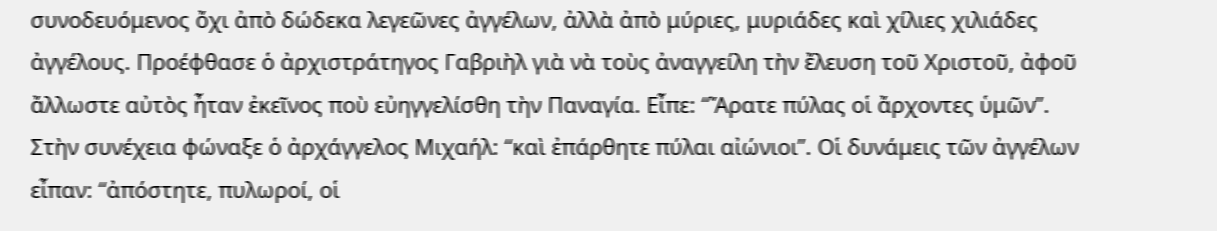συνοδευόμενος ὄχι ἀπὸ δώδεκα λεγεῶνες ἀγγέλων, ἀλλὰ ἀπὸ μύριες, μυριάδες καὶ χίλιες χιλιάδες ἀγγέλους. Προέφθασε ὁ ἀρχιστράτηγος Γαβριὴλ γιὰ νὰ τοὺς ἀναγγείλη τὴν ἔλευση τοῦ Χριστοῦ, ἀφοῦ ἄλλωστε αὐτὸς ἦταν ἐκεῖνος ποὺ εὐηγγελίσθη τὴν Παναγία. Εἶπε: “Ἄρατε πύλας οἱ ἄρχοντες ὑμῶν”. Στὴν συνέχεια φώναξε ὁ ἀρχάγγελος Μιχαήλ: “καὶ ἐπάρθητε πύλαι αἰώνιοι”. Οἱ δυνάμεις τῶν ἀγγέλων εἶπαν: “ἀπόστητε, πυλωροί, οἱ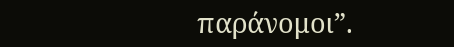παράνομοι”.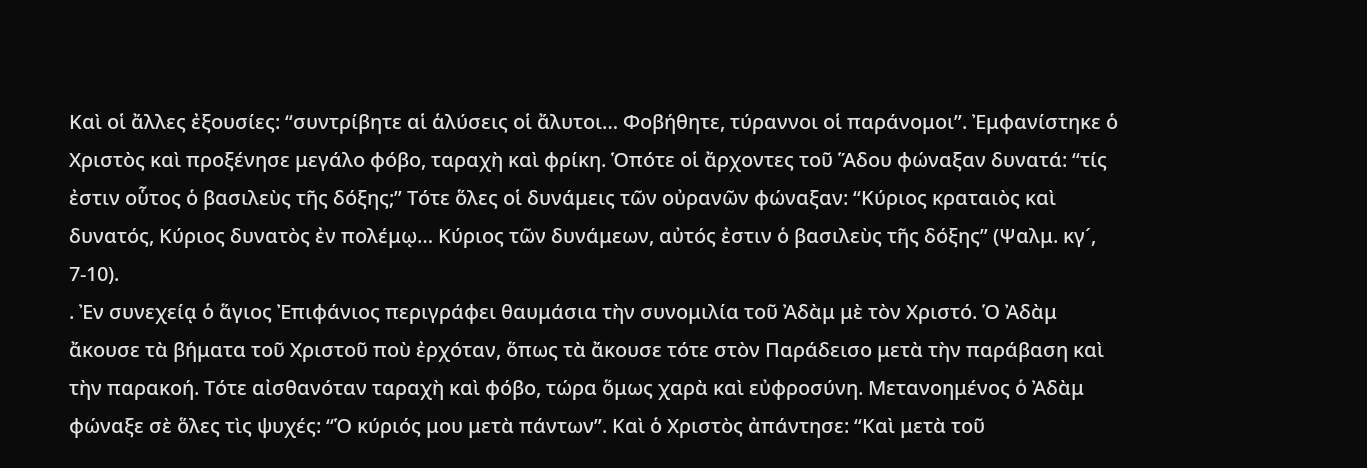Καὶ οἱ ἄλλες ἐξουσίες: “συντρίβητε αἱ ἁλύσεις οἱ ἄλυτοι… Φοβήθητε, τύραννοι οἱ παράνομοι”. Ἐμφανίστηκε ὁ Χριστὸς καὶ προξένησε μεγάλο φόβο, ταραχὴ καὶ φρίκη. Ὁπότε οἱ ἄρχοντες τοῦ Ἅδου φώναξαν δυνατά: “τίς ἐστιν οὗτος ὁ βασιλεὺς τῆς δόξης;” Τότε ὅλες οἱ δυνάμεις τῶν οὐρανῶν φώναξαν: “Κύριος κραταιὸς καὶ δυνατός, Κύριος δυνατὸς ἐν πολέμῳ… Κύριος τῶν δυνάμεων, αὐτός ἐστιν ὁ βασιλεὺς τῆς δόξης” (Ψαλμ. κγ´, 7-10).
. Ἐν συνεχείᾳ ὁ ἅγιος Ἐπιφάνιος περιγράφει θαυμάσια τὴν συνομιλία τοῦ Ἀδὰμ μὲ τὸν Χριστό. Ὁ Ἀδὰμ ἄκουσε τὰ βήματα τοῦ Χριστοῦ ποὺ ἐρχόταν, ὅπως τὰ ἄκουσε τότε στὸν Παράδεισο μετὰ τὴν παράβαση καὶ τὴν παρακοή. Τότε αἰσθανόταν ταραχὴ καὶ φόβο, τώρα ὅμως χαρὰ καὶ εὐφροσύνη. Μετανοημένος ὁ Ἀδὰμ φώναξε σὲ ὅλες τὶς ψυχές: “Ὁ κύριός μου μετὰ πάντων”. Καὶ ὁ Χριστὸς ἀπάντησε: “Καὶ μετὰ τοῦ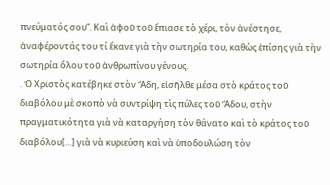πνεύματός σου”. Καὶ ἀφοῦ τοῦ ἔπιασε τὸ χέρι, τὸν ἀνέστησε, ἀναφέροντάς του τί ἔκανε γιὰ τὴν σωτηρία του, καθὼς ἐπίσης γιὰ τὴν σωτηρία ὅλου τοῦ ἀνθρωπίνου γένους.
. Ὁ Χριστὸς κατέβηκε στὸν Ἅδη, εἰσῆλθε μέσα στὸ κράτος τοῦ διαβόλου μὲ σκοπὸ νὰ συντρίψη τὶς πύλες τοῦ Ἅδου, στὴν πραγματικότητα γιὰ νὰ καταργήση τὸν θάνατο καὶ τὸ κράτος τοῦ διαβόλου[…] γιὰ νὰ κυριεύση καὶ νὰ ὑποδουλώση τὸν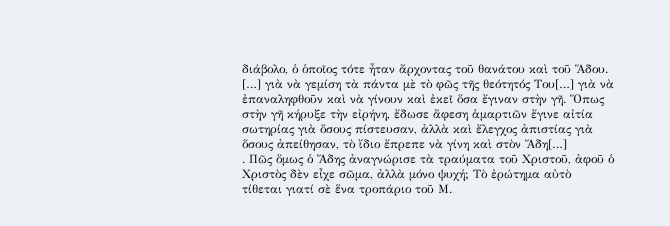διάβολο, ὁ ὁποῖος τότε ἦταν ἄρχοντας τοῦ θανάτου καὶ τοῦ Ἅδου. […] γιὰ νὰ γεμίση τὰ πάντα μὲ τὸ φῶς τῆς θεότητός Του[…] γιὰ νὰ ἐπαναληφθοῦν καὶ νὰ γίνουν καὶ ἐκεῖ ὅσα ἔγιναν στὴν γῆ. Ὅπως στὴν γῆ κήρυξε τὴν εἰρήνη, ἔδωσε ἄφεση ἁμαρτιῶν ἔγινε αἰτία σωτηρίας γιὰ ὅσους πίστευσαν, ἀλλὰ καὶ ἔλεγχος ἀπιστίας γιὰ ὅσους ἀπείθησαν, τὸ ἴδιο ἔπρεπε νὰ γίνη καὶ στὸν Ἅδη[…]
. Πῶς ὅμως ὁ Ἅδης ἀναγνώρισε τὰ τραύματα τοῦ Χριστοῦ, ἀφοῦ ὁ Χριστὸς δὲν εἶχε σῶμα, ἀλλὰ μόνο ψυχή; Τὸ ἐρώτημα αὐτὸ τίθεται γιατί σὲ ἕνα τροπάριο τοῦ Μ.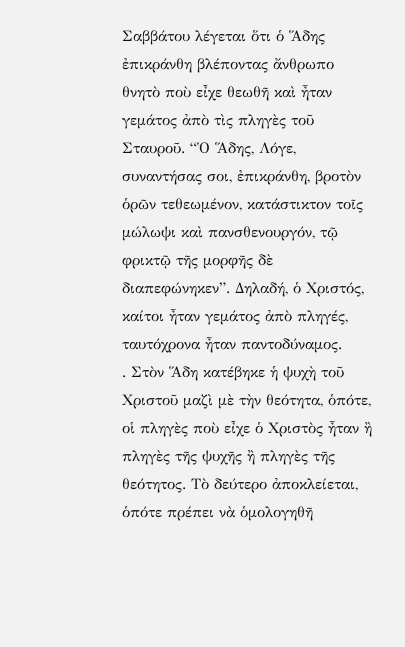Σαββάτου λέγεται ὅτι ὁ Ἅδης ἐπικράνθη βλέποντας ἄνθρωπο θνητὸ ποὺ εἶχε θεωθῆ καὶ ἦταν γεμάτος ἀπὸ τὶς πληγὲς τοῦ Σταυροῦ. “Ὁ Ἅδης, Λόγε, συναντήσας σοι, ἐπικράνθη, βροτὸν ὁρῶν τεθεωμένον, κατάστικτον τοῖς μώλωψι καὶ πανσθενουργόν, τῷ φρικτῷ τῆς μορφῆς δὲ διαπεφώνηκεν”. Δηλαδή, ὁ Χριστός, καίτοι ἦταν γεμάτος ἀπὸ πληγές, ταυτόχρονα ἦταν παντοδύναμος.
. Στὸν Ἅδη κατέβηκε ἡ ψυχὴ τοῦ Χριστοῦ μαζὶ μὲ τὴν θεότητα, ὁπότε, οἱ πληγὲς ποὺ εἶχε ὁ Χριστὸς ἦταν ἢ πληγὲς τῆς ψυχῆς ἢ πληγὲς τῆς θεότητος. Τὸ δεύτερο ἀποκλείεται, ὁπότε πρέπει νὰ ὁμολογηθῆ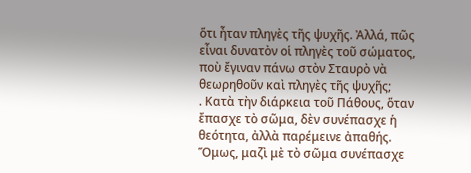ὅτι ἦταν πληγὲς τῆς ψυχῆς. Ἀλλά, πῶς εἶναι δυνατὸν οἱ πληγὲς τοῦ σώματος, ποὺ ἔγιναν πάνω στὸν Σταυρὸ νὰ θεωρηθοῦν καὶ πληγὲς τῆς ψυχῆς;
. Κατὰ τὴν διάρκεια τοῦ Πάθους, ὅταν ἔπασχε τὸ σῶμα, δὲν συνέπασχε ἡ θεότητα, ἀλλὰ παρέμεινε ἀπαθής. Ὅμως, μαζὶ μὲ τὸ σῶμα συνέπασχε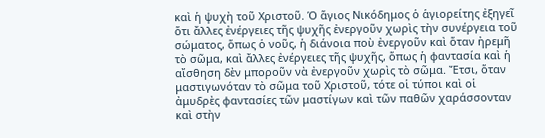καὶ ἡ ψυχὴ τοῦ Χριστοῦ. Ὁ ἅγιος Νικόδημος ὁ ἁγιορείτης ἐξηγεῖ ὅτι ἄλλες ἐνέργειες τῆς ψυχῆς ἐνεργοῦν χωρὶς τὴν συνέργεια τοῦ σώματος, ὅπως ὁ νοῦς, ἡ διάνοια ποὺ ἐνεργοῦν καὶ ὅταν ἠρεμῆ τὸ σῶμα, καὶ ἄλλες ἐνέργειες τῆς ψυχῆς, ὅπως ἡ φαντασία καὶ ἡ αἴσθηση δὲν μποροῦν νὰ ἐνεργοῦν χωρὶς τὸ σῶμα. Ἔτσι, ὅταν μαστιγωνόταν τὸ σῶμα τοῦ Χριστοῦ, τότε οἱ τύποι καὶ οἱ ἀμυδρὲς φαντασίες τῶν μαστίγων καὶ τῶν παθῶν χαράσσονταν καὶ στὴν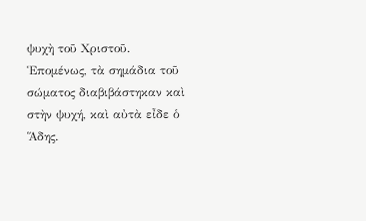ψυχὴ τοῦ Χριστοῦ. Ἑπομένως, τὰ σημάδια τοῦ σώματος διαβιβάστηκαν καὶ στὴν ψυχή, καὶ αὐτὰ εἶδε ὁ Ἅδης.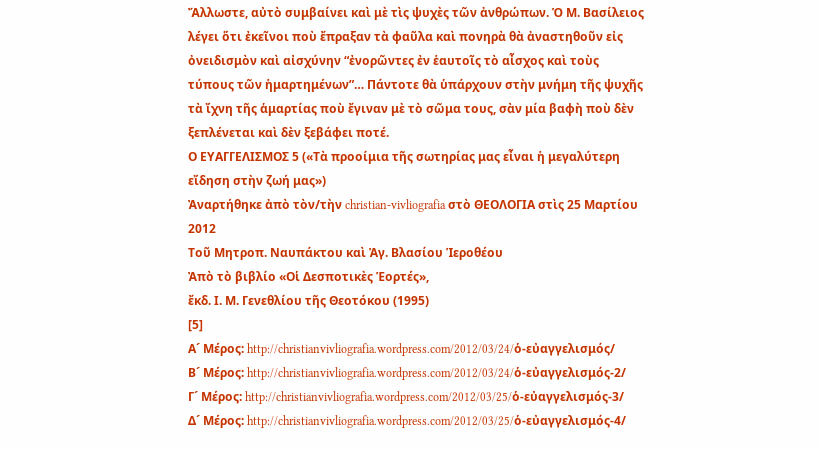Ἄλλωστε, αὐτὸ συμβαίνει καὶ μὲ τὶς ψυχὲς τῶν ἀνθρώπων. Ὁ Μ. Βασίλειος λέγει ὅτι ἐκεῖνοι ποὺ ἔπραξαν τὰ φαῦλα καὶ πονηρὰ θὰ ἀναστηθοῦν εἰς ὀνειδισμὸν καὶ αἰσχύνην “ἐνορῶντες ἐν ἑαυτοῖς τὸ αἶσχος καὶ τοὺς τύπους τῶν ἡμαρτημένων”… Πάντοτε θὰ ὑπάρχουν στὴν μνήμη τῆς ψυχῆς τὰ ἴχνη τῆς ἁμαρτίας ποὺ ἔγιναν μὲ τὸ σῶμα τους, σὰν μία βαφὴ ποὺ δὲν ξεπλένεται καὶ δὲν ξεβάφει ποτέ.
Ο ΕΥΑΓΓΕΛΙΣΜΟΣ 5 («Τὰ προοίμια τῆς σωτηρίας μας εἶναι ἡ μεγαλύτερη εἴδηση στὴν ζωή μας»)
Ἀναρτήθηκε ἀπὸ τὸν/τὴν christian-vivliografia στὸ ΘΕΟΛΟΓΙΑ στὶς 25 Μαρτίου 2012
Τοῦ Μητροπ. Ναυπάκτου καὶ Ἁγ. Βλασίου Ἱεροθέου
Ἀπὸ τὸ βιβλίο «Οἱ Δεσποτικὲς Ἑορτές»,
ἔκδ. Ι. Μ. Γενεθλίου τῆς Θεοτόκου (1995)
[5]
Α´ Μέρος: http://christianvivliografia.wordpress.com/2012/03/24/ὁ-εὐαγγελισμός/
Β´ Μέρος: http://christianvivliografia.wordpress.com/2012/03/24/ὁ-εὐαγγελισμός-2/
Γ´ Μέρος: http://christianvivliografia.wordpress.com/2012/03/25/ὁ-εὐαγγελισμός-3/
Δ´ Μέρος: http://christianvivliografia.wordpress.com/2012/03/25/ὁ-εὐαγγελισμός-4/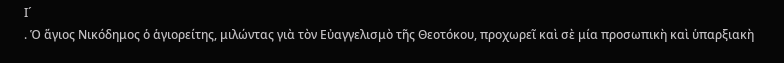Ι´
. Ὁ ἅγιος Νικόδημος ὁ ἁγιορείτης, μιλώντας γιὰ τὸν Εὐαγγελισμὸ τῆς Θεοτόκου, προχωρεῖ καὶ σὲ μία προσωπικὴ καὶ ὑπαρξιακὴ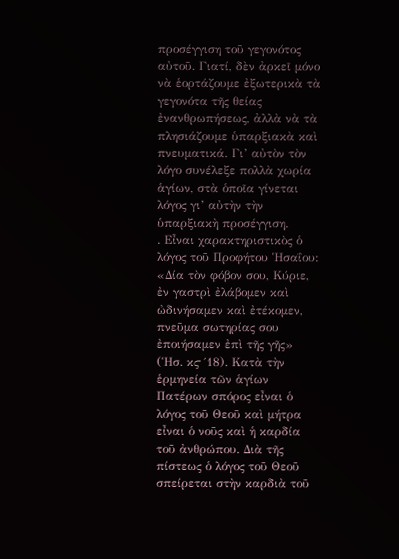προσέγγιση τοῦ γεγονότος αὐτοῦ. Γιατί, δὲν ἀρκεῖ μόνο νὰ ἑορτάζουμε ἐξωτερικὰ τὰ γεγονότα τῆς θείας ἐνανθρωπήσεως, ἀλλὰ νὰ τὰ πλησιάζουμε ὑπαρξιακὰ καὶ πνευματικά. Γι’ αὐτὸν τὸν λόγο συνέλεξε πολλὰ χωρία ἁγίων, στὰ ὁποῖα γίνεται λόγος γι’ αὐτὴν τὴν ὑπαρξιακὴ προσέγγιση.
. Εἶναι χαρακτηριστικὸς ὁ λόγος τοῦ Προφήτου Ἡσαΐου: «Δία τὸν φόβον σου, Κύριε, ἐν γαστρὶ ἐλάβομεν καὶ ὠδινήσαμεν καὶ ἐτέκομεν, πνεῦμα σωτηρίας σου ἐποιήσαμεν ἐπὶ τῆς γῆς» (Ἡσ. κϛ´18). Κατὰ τὴν ἑρμηνεία τῶν ἁγίων Πατέρων σπόρος εἶναι ὁ λόγος τοῦ Θεοῦ καὶ μήτρα εἶναι ὁ νοῦς καὶ ἡ καρδία τοῦ ἀνθρώπου. Διὰ τῆς πίστεως ὁ λόγος τοῦ Θεοῦ σπείρεται στὴν καρδιὰ τοῦ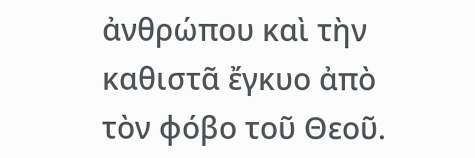ἀνθρώπου καὶ τὴν καθιστᾶ ἔγκυο ἀπὸ τὸν φόβο τοῦ Θεοῦ.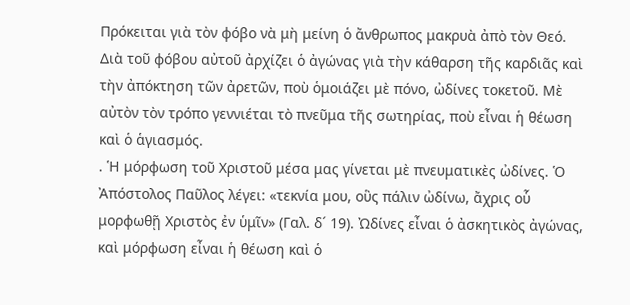Πρόκειται γιὰ τὸν φόβο νὰ μὴ μείνη ὁ ἄνθρωπος μακρυὰ ἀπὸ τὸν Θεό. Διὰ τοῦ φόβου αὐτοῦ ἀρχίζει ὁ ἀγώνας γιὰ τὴν κάθαρση τῆς καρδιᾶς καὶ τὴν ἀπόκτηση τῶν ἀρετῶν, ποὺ ὁμοιάζει μὲ πόνο, ὠδίνες τοκετοῦ. Μὲ αὐτὸν τὸν τρόπο γεννιέται τὸ πνεῦμα τῆς σωτηρίας, ποὺ εἶναι ἡ θέωση καὶ ὁ ἁγιασμός.
. Ἡ μόρφωση τοῦ Χριστοῦ μέσα μας γίνεται μὲ πνευματικὲς ὠδίνες. Ὁ Ἀπόστολος Παῦλος λέγει: «τεκνία μου, οὓς πάλιν ὠδίνω, ἄχρις οὗ μορφωθῇ Χριστὸς ἐν ὑμῖν» (Γαλ. δ´ 19). Ὠδίνες εἶναι ὁ ἀσκητικὸς ἀγώνας, καὶ μόρφωση εἶναι ἡ θέωση καὶ ὁ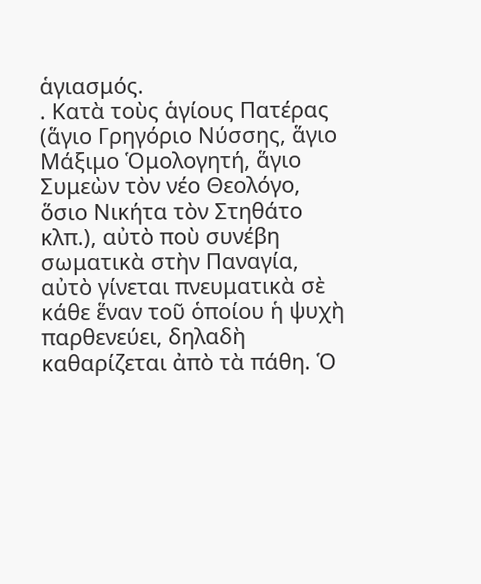ἁγιασμός.
. Κατὰ τοὺς ἁγίους Πατέρας (ἅγιο Γρηγόριο Νύσσης, ἅγιο Μάξιμο Ὁμολογητή, ἅγιο Συμεὼν τὸν νέο Θεολόγο, ὅσιο Νικήτα τὸν Στηθάτο κλπ.), αὐτὸ ποὺ συνέβη σωματικὰ στὴν Παναγία, αὐτὸ γίνεται πνευματικὰ σὲ κάθε ἕναν τοῦ ὁποίου ἡ ψυχὴ παρθενεύει, δηλαδὴ καθαρίζεται ἀπὸ τὰ πάθη. Ὁ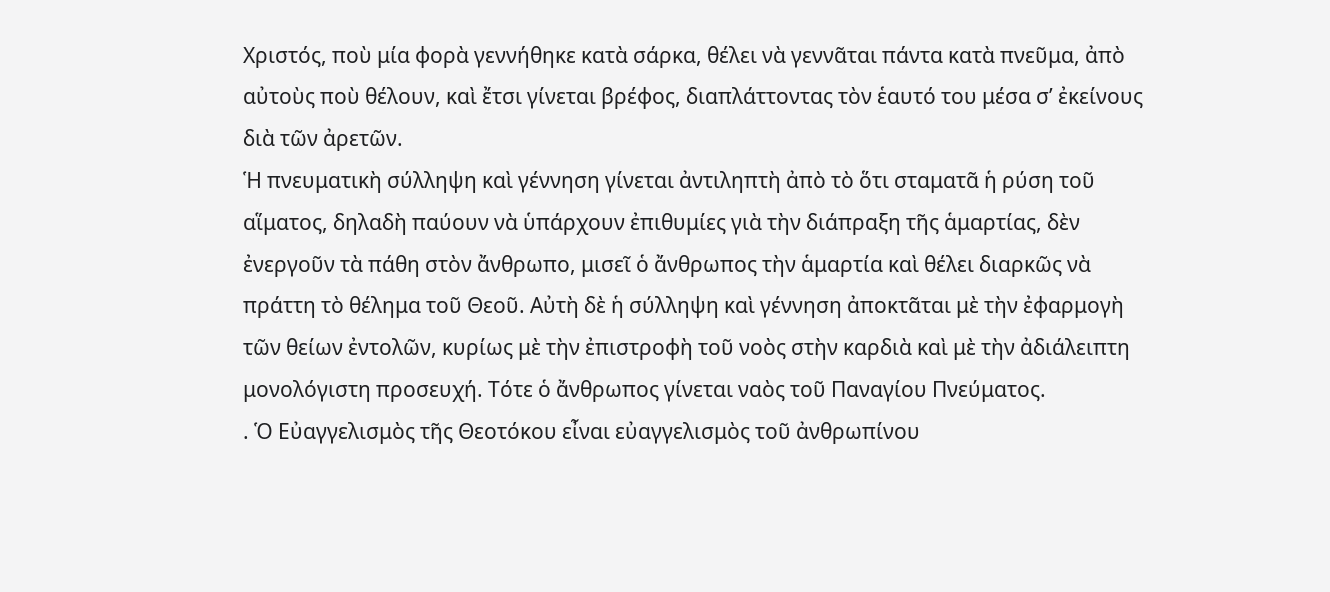Χριστός, ποὺ μία φορὰ γεννήθηκε κατὰ σάρκα, θέλει νὰ γεννᾶται πάντα κατὰ πνεῦμα, ἀπὸ αὐτοὺς ποὺ θέλουν, καὶ ἔτσι γίνεται βρέφος, διαπλάττοντας τὸν ἑαυτό του μέσα σ’ ἐκείνους διὰ τῶν ἀρετῶν.
Ἡ πνευματικὴ σύλληψη καὶ γέννηση γίνεται ἀντιληπτὴ ἀπὸ τὸ ὅτι σταματᾶ ἡ ρύση τοῦ αἵματος, δηλαδὴ παύουν νὰ ὑπάρχουν ἐπιθυμίες γιὰ τὴν διάπραξη τῆς ἁμαρτίας, δὲν ἐνεργοῦν τὰ πάθη στὸν ἄνθρωπο, μισεῖ ὁ ἄνθρωπος τὴν ἁμαρτία καὶ θέλει διαρκῶς νὰ πράττη τὸ θέλημα τοῦ Θεοῦ. Αὐτὴ δὲ ἡ σύλληψη καὶ γέννηση ἀποκτᾶται μὲ τὴν ἐφαρμογὴ τῶν θείων ἐντολῶν, κυρίως μὲ τὴν ἐπιστροφὴ τοῦ νοὸς στὴν καρδιὰ καὶ μὲ τὴν ἀδιάλειπτη μονολόγιστη προσευχή. Τότε ὁ ἄνθρωπος γίνεται ναὸς τοῦ Παναγίου Πνεύματος.
. Ὁ Εὐαγγελισμὸς τῆς Θεοτόκου εἶναι εὐαγγελισμὸς τοῦ ἀνθρωπίνου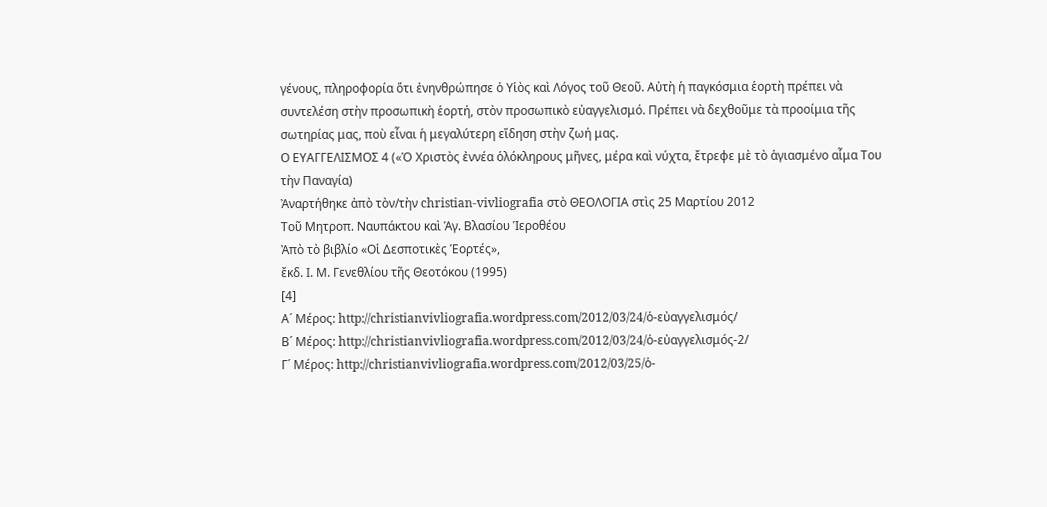γένους, πληροφορία ὅτι ἐνηνθρώπησε ὁ Υἱὸς καὶ Λόγος τοῦ Θεοῦ. Αὐτὴ ἡ παγκόσμια ἑορτὴ πρέπει νὰ συντελέση στὴν προσωπικὴ ἑορτή, στὸν προσωπικὸ εὐαγγελισμό. Πρέπει νὰ δεχθοῦμε τὰ προοίμια τῆς σωτηρίας μας, ποὺ εἶναι ἡ μεγαλύτερη εἴδηση στὴν ζωή μας.
Ο ΕΥΑΓΓΕΛΙΣΜΟΣ 4 («Ὁ Χριστὸς ἐννέα ὁλόκληρους μῆνες, μέρα καὶ νύχτα, ἔτρεφε μὲ τὸ ἁγιασμένο αἷμα Του τὴν Παναγία)
Ἀναρτήθηκε ἀπὸ τὸν/τὴν christian-vivliografia στὸ ΘΕΟΛΟΓΙΑ στὶς 25 Μαρτίου 2012
Τοῦ Μητροπ. Ναυπάκτου καὶ Ἁγ. Βλασίου Ἱεροθέου
Ἀπὸ τὸ βιβλίο «Οἱ Δεσποτικὲς Ἑορτές»,
ἔκδ. Ι. Μ. Γενεθλίου τῆς Θεοτόκου (1995)
[4]
Α´ Μέρος: http://christianvivliografia.wordpress.com/2012/03/24/ὁ-εὐαγγελισμός/
Β´ Μέρος: http://christianvivliografia.wordpress.com/2012/03/24/ὁ-εὐαγγελισμός-2/
Γ´ Μέρος: http://christianvivliografia.wordpress.com/2012/03/25/ὁ-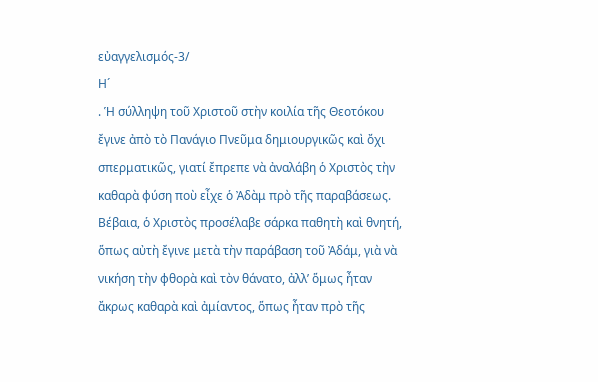εὐαγγελισμός-3/
Η´
. Ἡ σύλληψη τοῦ Χριστοῦ στὴν κοιλία τῆς Θεοτόκου ἔγινε ἀπὸ τὸ Πανάγιο Πνεῦμα δημιουργικῶς καὶ ὄχι σπερματικῶς, γιατί ἔπρεπε νὰ ἀναλάβη ὁ Χριστὸς τὴν καθαρὰ φύση ποὺ εἶχε ὁ Ἀδὰμ πρὸ τῆς παραβάσεως. Βέβαια, ὁ Χριστὸς προσέλαβε σάρκα παθητὴ καὶ θνητή, ὅπως αὐτὴ ἔγινε μετὰ τὴν παράβαση τοῦ Ἀδάμ, γιὰ νὰ νικήση τὴν φθορὰ καὶ τὸν θάνατο, ἀλλ’ ὅμως ἦταν ἄκρως καθαρὰ καὶ ἀμίαντος, ὅπως ἦταν πρὸ τῆς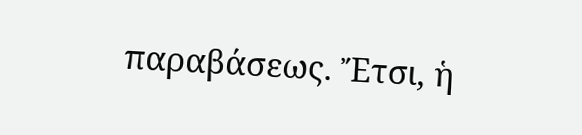παραβάσεως. Ἔτσι, ἡ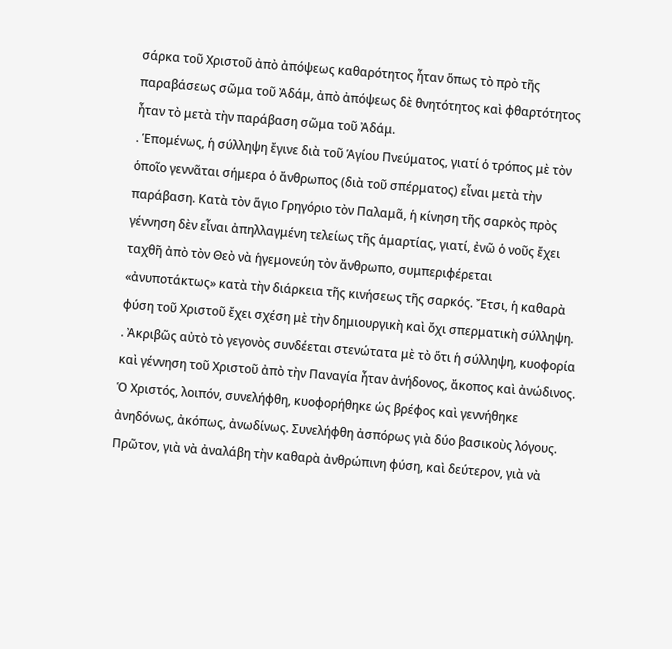σάρκα τοῦ Χριστοῦ ἀπὸ ἀπόψεως καθαρότητος ἦταν ὅπως τὸ πρὸ τῆς παραβάσεως σῶμα τοῦ Ἀδάμ, ἀπὸ ἀπόψεως δὲ θνητότητος καὶ φθαρτότητος ἦταν τὸ μετὰ τὴν παράβαση σῶμα τοῦ Ἀδάμ.
. Ἑπομένως, ἡ σύλληψη ἔγινε διὰ τοῦ Ἁγίου Πνεύματος, γιατί ὁ τρόπος μὲ τὸν ὁποῖο γεννᾶται σήμερα ὁ ἄνθρωπος (διὰ τοῦ σπέρματος) εἶναι μετὰ τὴν παράβαση. Κατὰ τὸν ἅγιο Γρηγόριο τὸν Παλαμᾶ, ἡ κίνηση τῆς σαρκὸς πρὸς γέννηση δὲν εἶναι ἀπηλλαγμένη τελείως τῆς ἁμαρτίας, γιατί, ἐνῶ ὁ νοῦς ἔχει ταχθῆ ἀπὸ τὸν Θεὸ νὰ ἡγεμονεύη τὸν ἄνθρωπο, συμπεριφέρεται «ἀνυποτάκτως» κατὰ τὴν διάρκεια τῆς κινήσεως τῆς σαρκός. Ἔτσι, ἡ καθαρὰ φύση τοῦ Χριστοῦ ἔχει σχέση μὲ τὴν δημιουργικὴ καὶ ὄχι σπερματικὴ σύλληψη.
. Ἀκριβῶς αὐτὸ τὸ γεγονὸς συνδέεται στενώτατα μὲ τὸ ὅτι ἡ σύλληψη, κυοφορία καὶ γέννηση τοῦ Χριστοῦ ἀπὸ τὴν Παναγία ἦταν ἀνήδονος, ἄκοπος καὶ ἀνώδινος. Ὁ Χριστός, λοιπόν, συνελήφθη, κυοφορήθηκε ὡς βρέφος καὶ γεννήθηκε ἀνηδόνως, ἀκόπως, ἀνωδίνως. Συνελήφθη ἀσπόρως γιὰ δύο βασικοὺς λόγους. Πρῶτον, γιὰ νὰ ἀναλάβη τὴν καθαρὰ ἀνθρώπινη φύση, καὶ δεύτερον, γιὰ νὰ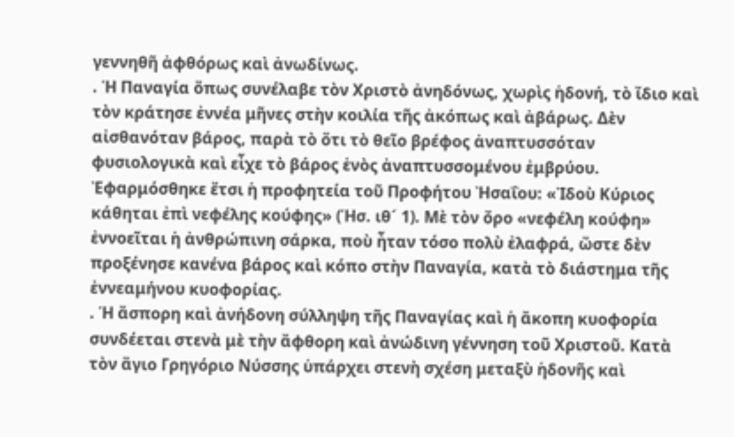γεννηθῆ ἀφθόρως καὶ ἀνωδίνως.
. Ἡ Παναγία ὅπως συνέλαβε τὸν Χριστὸ ἀνηδόνως, χωρὶς ἡδονή, τὸ ἴδιο καὶ τὸν κράτησε ἐννέα μῆνες στὴν κοιλία τῆς ἀκόπως καὶ ἀβάρως. Δὲν αἰσθανόταν βάρος, παρὰ τὸ ὅτι τὸ θεῖο βρέφος ἀναπτυσσόταν φυσιολογικὰ καὶ εἶχε τὸ βάρος ἑνὸς ἀναπτυσσομένου ἐμβρύου. Ἐφαρμόσθηκε ἔτσι ἡ προφητεία τοῦ Προφήτου Ἠσαΐου: «Ἰδοὺ Κύριος κάθηται ἐπὶ νεφέλης κούφης» (Ἡσ. ιθ´ 1). Μὲ τὸν ὄρο «νεφέλη κούφη» ἐννοεῖται ἡ ἀνθρώπινη σάρκα, ποὺ ἦταν τόσο πολὺ ἐλαφρά, ὥστε δὲν προξένησε κανένα βάρος καὶ κόπο στὴν Παναγία, κατὰ τὸ διάστημα τῆς ἐννεαμήνου κυοφορίας.
. Ἡ ἄσπορη καὶ ἀνήδονη σύλληψη τῆς Παναγίας καὶ ἡ ἄκοπη κυοφορία συνδέεται στενὰ μὲ τὴν ἄφθορη καὶ ἀνώδινη γέννηση τοῦ Χριστοῦ. Κατὰ τὸν ἅγιο Γρηγόριο Νύσσης ὑπάρχει στενὴ σχέση μεταξὺ ἡδονῆς καὶ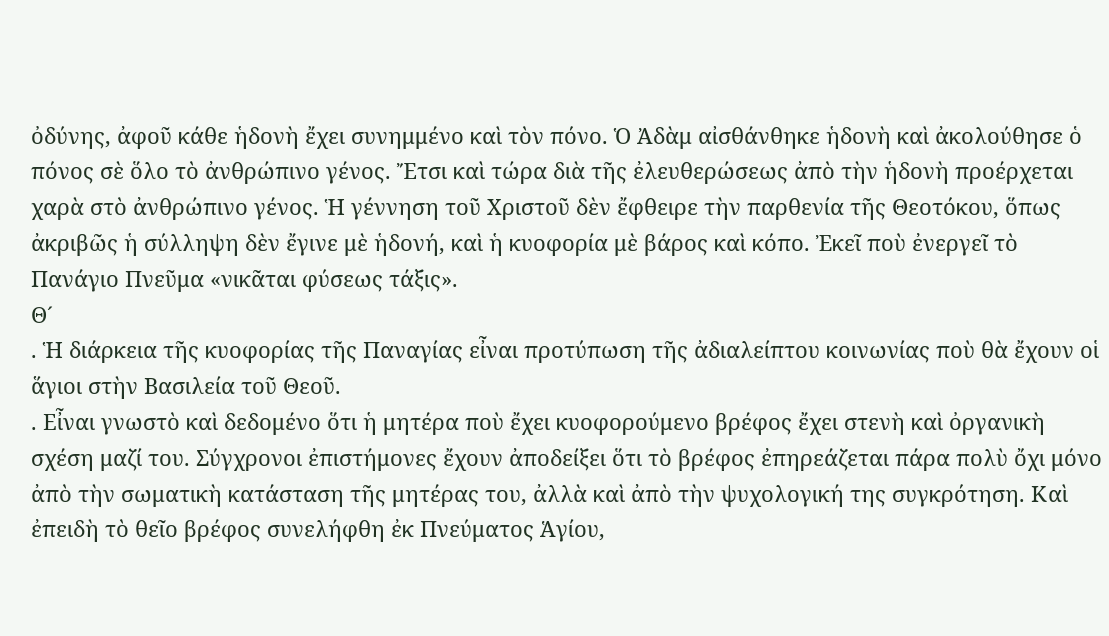ὀδύνης, ἀφοῦ κάθε ἡδονὴ ἔχει συνημμένο καὶ τὸν πόνο. Ὁ Ἀδὰμ αἰσθάνθηκε ἡδονὴ καὶ ἀκολούθησε ὁ πόνος σὲ ὅλο τὸ ἀνθρώπινο γένος. Ἔτσι καὶ τώρα διὰ τῆς ἐλευθερώσεως ἀπὸ τὴν ἡδονὴ προέρχεται χαρὰ στὸ ἀνθρώπινο γένος. Ἡ γέννηση τοῦ Χριστοῦ δὲν ἔφθειρε τὴν παρθενία τῆς Θεοτόκου, ὅπως ἀκριβῶς ἡ σύλληψη δὲν ἔγινε μὲ ἡδονή, καὶ ἡ κυοφορία μὲ βάρος καὶ κόπο. Ἐκεῖ ποὺ ἐνεργεῖ τὸ Πανάγιο Πνεῦμα «νικᾶται φύσεως τάξις».
Θ´
. Ἡ διάρκεια τῆς κυοφορίας τῆς Παναγίας εἶναι προτύπωση τῆς ἀδιαλείπτου κοινωνίας ποὺ θὰ ἔχουν οἱ ἅγιοι στὴν Βασιλεία τοῦ Θεοῦ.
. Εἶναι γνωστὸ καὶ δεδομένο ὅτι ἡ μητέρα ποὺ ἔχει κυοφορούμενο βρέφος ἔχει στενὴ καὶ ὀργανικὴ σχέση μαζί του. Σύγχρονοι ἐπιστήμονες ἔχουν ἀποδείξει ὅτι τὸ βρέφος ἐπηρεάζεται πάρα πολὺ ὄχι μόνο ἀπὸ τὴν σωματικὴ κατάσταση τῆς μητέρας του, ἀλλὰ καὶ ἀπὸ τὴν ψυχολογική της συγκρότηση. Καὶ ἐπειδὴ τὸ θεῖο βρέφος συνελήφθη ἐκ Πνεύματος Ἁγίου,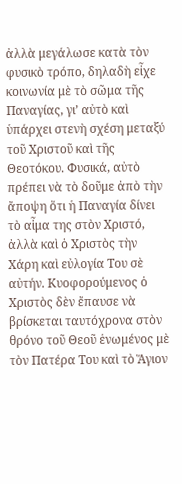ἀλλὰ μεγάλωσε κατὰ τὸν φυσικὸ τρόπο, δηλαδὴ εἶχε κοινωνία μὲ τὸ σῶμα τῆς Παναγίας, γι’ αὐτὸ καὶ ὑπάρχει στενὴ σχέση μεταξύ τοῦ Χριστοῦ καὶ τῆς Θεοτόκου. Φυσικά, αὐτὸ πρέπει νὰ τὸ δοῦμε ἀπὸ τὴν ἄποψη ὅτι ἡ Παναγία δίνει τὸ αἷμα της στὸν Χριστό, ἀλλὰ καὶ ὁ Χριστὸς τὴν Χάρη καὶ εὐλογία Του σὲ αὐτήν. Κυοφορούμενος ὁ Χριστὸς δὲν ἔπαυσε νὰ βρίσκεται ταυτόχρονα στὸν θρόνο τοῦ Θεοῦ ἑνωμένος μὲ τὸν Πατέρα Του καὶ τὸ Ἅγιον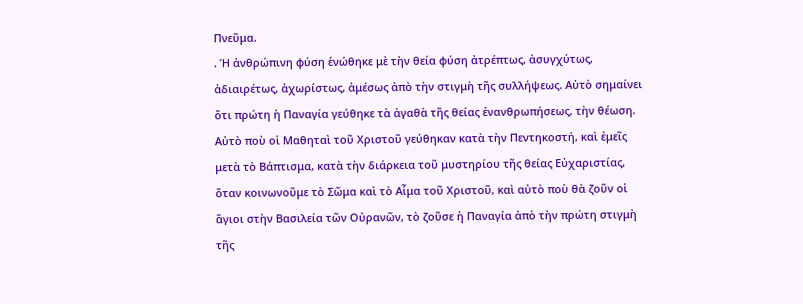Πνεῦμα.
. Ἡ ἀνθρώπινη φύση ἑνώθηκε μὲ τὴν θεία φύση ἀτρέπτως, ἀσυγχύτως, ἀδιαιρέτως, ἀχωρίστως, ἀμέσως ἀπὸ τὴν στιγμὴ τῆς συλλήψεως. Αὐτὸ σημαίνει ὅτι πρώτη ἡ Παναγία γεύθηκε τὰ ἀγαθὰ τῆς θείας ἐνανθρωπήσεως, τὴν θέωση. Αὐτὸ ποὺ οἱ Μαθηταὶ τοῦ Χριστοῦ γεύθηκαν κατὰ τὴν Πεντηκοστή, καὶ ἐμεῖς μετὰ τὸ Βάπτισμα, κατὰ τὴν διάρκεια τοῦ μυστηρίου τῆς θείας Εὐχαριστίας, ὅταν κοινωνοῦμε τὸ Σῶμα καὶ τὸ Αἷμα τοῦ Χριστοῦ, καὶ αὐτὸ ποὺ θὰ ζοῦν οἱ ἅγιοι στὴν Βασιλεία τῶν Οὐρανῶν, τὸ ζοῦσε ἡ Παναγία ἀπὸ τὴν πρώτη στιγμὴ τῆς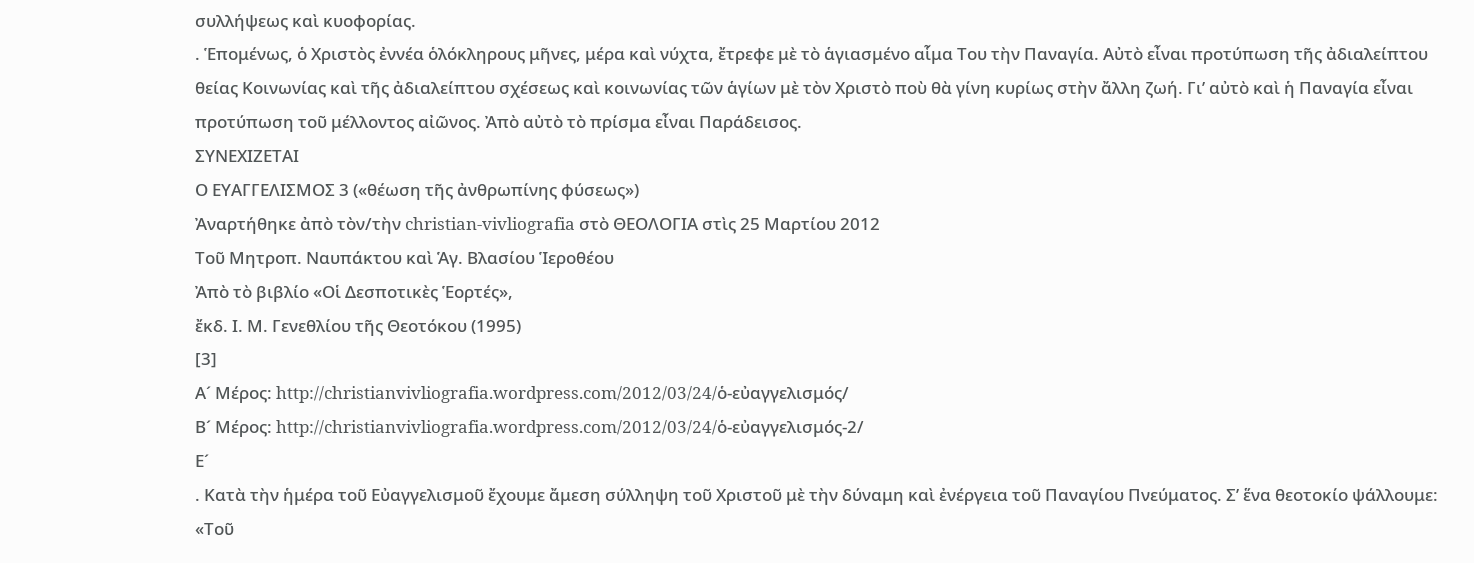συλλήψεως καὶ κυοφορίας.
. Ἑπομένως, ὁ Χριστὸς ἐννέα ὁλόκληρους μῆνες, μέρα καὶ νύχτα, ἔτρεφε μὲ τὸ ἁγιασμένο αἷμα Του τὴν Παναγία. Αὐτὸ εἶναι προτύπωση τῆς ἀδιαλείπτου θείας Κοινωνίας καὶ τῆς ἀδιαλείπτου σχέσεως καὶ κοινωνίας τῶν ἁγίων μὲ τὸν Χριστὸ ποὺ θὰ γίνη κυρίως στὴν ἄλλη ζωή. Γι’ αὐτὸ καὶ ἡ Παναγία εἶναι προτύπωση τοῦ μέλλοντος αἰῶνος. Ἀπὸ αὐτὸ τὸ πρίσμα εἶναι Παράδεισος.
ΣΥΝΕΧΙΖΕΤΑΙ
Ο ΕΥΑΓΓΕΛΙΣΜΟΣ 3 («θέωση τῆς ἀνθρωπίνης φύσεως»)
Ἀναρτήθηκε ἀπὸ τὸν/τὴν christian-vivliografia στὸ ΘΕΟΛΟΓΙΑ στὶς 25 Μαρτίου 2012
Τοῦ Μητροπ. Ναυπάκτου καὶ Ἁγ. Βλασίου Ἱεροθέου
Ἀπὸ τὸ βιβλίο «Οἱ Δεσποτικὲς Ἑορτές»,
ἔκδ. Ι. Μ. Γενεθλίου τῆς Θεοτόκου (1995)
[3]
Α´ Μέρος: http://christianvivliografia.wordpress.com/2012/03/24/ὁ-εὐαγγελισμός/
Β´ Μέρος: http://christianvivliografia.wordpress.com/2012/03/24/ὁ-εὐαγγελισμός-2/
Ε´
. Κατὰ τὴν ἡμέρα τοῦ Εὐαγγελισμοῦ ἔχουμε ἄμεση σύλληψη τοῦ Χριστοῦ μὲ τὴν δύναμη καὶ ἐνέργεια τοῦ Παναγίου Πνεύματος. Σ’ ἕνα θεοτοκίο ψάλλουμε: «Τοῦ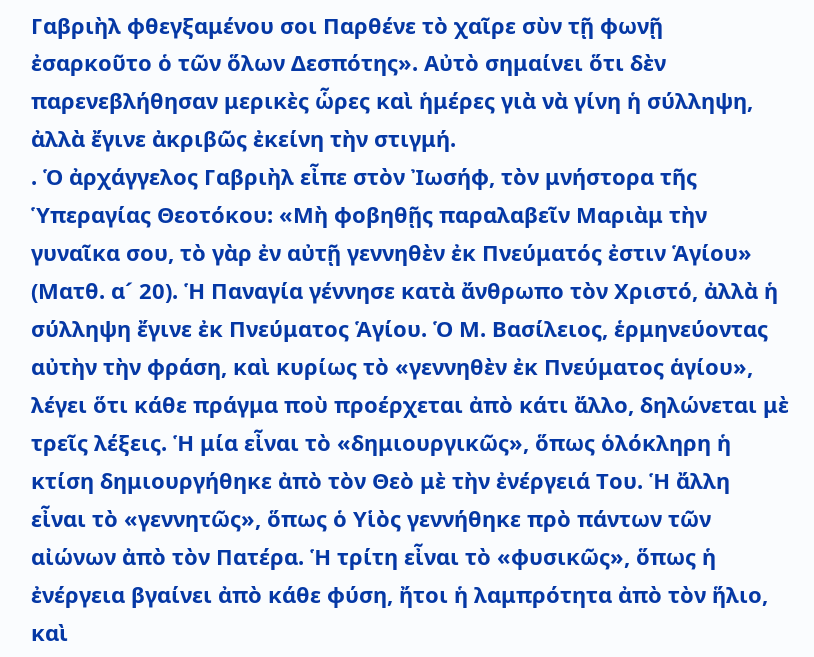Γαβριὴλ φθεγξαμένου σοι Παρθένε τὸ χαῖρε σὺν τῇ φωνῇ ἐσαρκοῦτο ὁ τῶν ὅλων Δεσπότης». Αὐτὸ σημαίνει ὅτι δὲν παρενεβλήθησαν μερικὲς ὧρες καὶ ἡμέρες γιὰ νὰ γίνη ἡ σύλληψη, ἀλλὰ ἔγινε ἀκριβῶς ἐκείνη τὴν στιγμή.
. Ὁ ἀρχάγγελος Γαβριὴλ εἶπε στὸν Ἰωσήφ, τὸν μνήστορα τῆς Ὑπεραγίας Θεοτόκου: «Μὴ φοβηθῇς παραλαβεῖν Μαριὰμ τὴν γυναῖκα σου, τὸ γὰρ ἐν αὐτῇ γεννηθὲν ἐκ Πνεύματός ἐστιν Ἁγίου» (Ματθ. α´ 20). Ἡ Παναγία γέννησε κατὰ ἄνθρωπο τὸν Χριστό, ἀλλὰ ἡ σύλληψη ἔγινε ἐκ Πνεύματος Ἁγίου. Ὁ Μ. Βασίλειος, ἑρμηνεύοντας αὐτὴν τὴν φράση, καὶ κυρίως τὸ «γεννηθὲν ἐκ Πνεύματος ἁγίου», λέγει ὅτι κάθε πράγμα ποὺ προέρχεται ἀπὸ κάτι ἄλλο, δηλώνεται μὲ τρεῖς λέξεις. Ἡ μία εἶναι τὸ «δημιουργικῶς», ὅπως ὁλόκληρη ἡ κτίση δημιουργήθηκε ἀπὸ τὸν Θεὸ μὲ τὴν ἐνέργειά Του. Ἡ ἄλλη εἶναι τὸ «γεννητῶς», ὅπως ὁ Υἱὸς γεννήθηκε πρὸ πάντων τῶν αἰώνων ἀπὸ τὸν Πατέρα. Ἡ τρίτη εἶναι τὸ «φυσικῶς», ὅπως ἡ ἐνέργεια βγαίνει ἀπὸ κάθε φύση, ἤτοι ἡ λαμπρότητα ἀπὸ τὸν ἥλιο, καὶ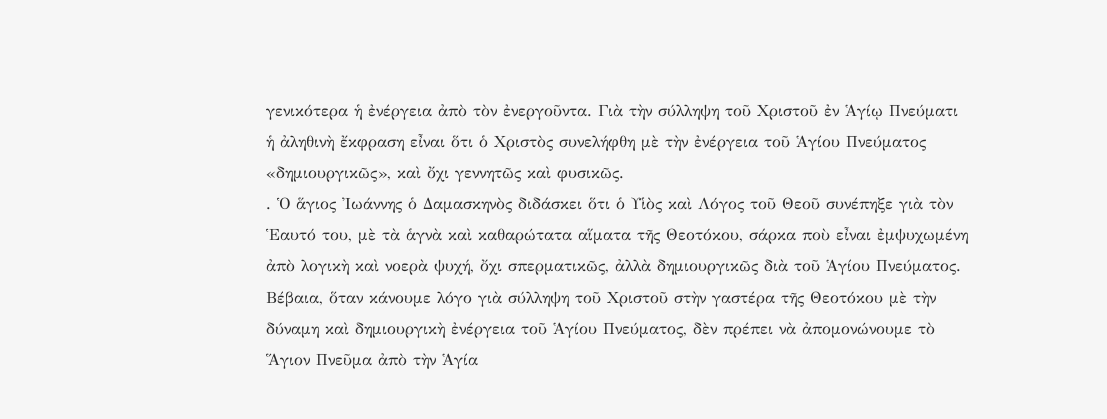γενικότερα ἡ ἐνέργεια ἀπὸ τὸν ἐνεργοῦντα. Γιὰ τὴν σύλληψη τοῦ Χριστοῦ ἐν Ἁγίῳ Πνεύματι ἡ ἀληθινὴ ἔκφραση εἶναι ὅτι ὁ Χριστὸς συνελήφθη μὲ τὴν ἐνέργεια τοῦ Ἁγίου Πνεύματος «δημιουργικῶς», καὶ ὄχι γεννητῶς καὶ φυσικῶς.
. Ὁ ἅγιος Ἰωάννης ὁ Δαμασκηνὸς διδάσκει ὅτι ὁ Υἱὸς καὶ Λόγος τοῦ Θεοῦ συνέπηξε γιὰ τὸν Ἑαυτό του, μὲ τὰ ἁγνὰ καὶ καθαρώτατα αἵματα τῆς Θεοτόκου, σάρκα ποὺ εἶναι ἐμψυχωμένη ἀπὸ λογικὴ καὶ νοερὰ ψυχή, ὄχι σπερματικῶς, ἀλλὰ δημιουργικῶς διὰ τοῦ Ἁγίου Πνεύματος. Βέβαια, ὅταν κάνουμε λόγο γιὰ σύλληψη τοῦ Χριστοῦ στὴν γαστέρα τῆς Θεοτόκου μὲ τὴν δύναμη καὶ δημιουργικὴ ἐνέργεια τοῦ Ἁγίου Πνεύματος, δὲν πρέπει νὰ ἀπομονώνουμε τὸ Ἅγιον Πνεῦμα ἀπὸ τὴν Ἁγία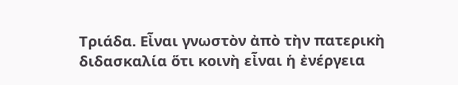Τριάδα. Εἶναι γνωστὸν ἀπὸ τὴν πατερικὴ διδασκαλία ὅτι κοινὴ εἶναι ἡ ἐνέργεια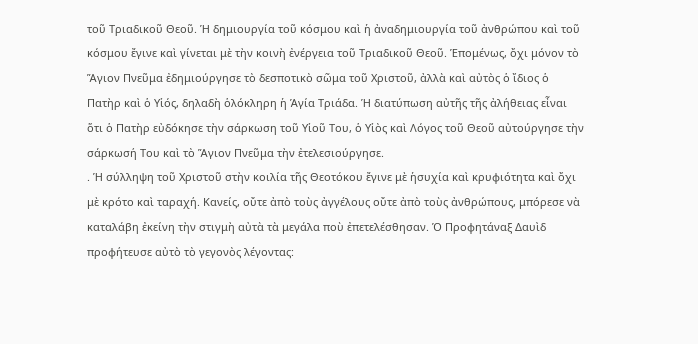τοῦ Τριαδικοῦ Θεοῦ. Ἡ δημιουργία τοῦ κόσμου καὶ ἡ ἀναδημιουργία τοῦ ἀνθρώπου καὶ τοῦ κόσμου ἔγινε καὶ γίνεται μὲ τὴν κοινὴ ἐνέργεια τοῦ Τριαδικοῦ Θεοῦ. Ἑπομένως, ὄχι μόνον τὸ Ἅγιον Πνεῦμα ἐδημιούργησε τὸ δεσποτικὸ σῶμα τοῦ Χριστοῦ, ἀλλὰ καὶ αὐτὸς ὁ ἴδιος ὁ Πατὴρ καὶ ὁ Υἱός, δηλαδὴ ὁλόκληρη ἡ Ἁγία Τριάδα. Ἡ διατύπωση αὐτῆς τῆς ἀλήθειας εἶναι ὅτι ὁ Πατὴρ εὐδόκησε τὴν σάρκωση τοῦ Υἱοῦ Του, ὁ Υἱὸς καὶ Λόγος τοῦ Θεοῦ αὐτούργησε τὴν σάρκωσή Του καὶ τὸ Ἅγιον Πνεῦμα τὴν ἐτελεσιούργησε.
. Ἡ σύλληψη τοῦ Χριστοῦ στὴν κοιλία τῆς Θεοτόκου ἔγινε μὲ ἡσυχία καὶ κρυφιότητα καὶ ὄχι μὲ κρότο καὶ ταραχή. Κανείς, οὔτε ἀπὸ τοὺς ἀγγέλους οὔτε ἀπὸ τοὺς ἀνθρώπους, μπόρεσε νὰ καταλάβη ἐκείνη τὴν στιγμὴ αὐτὰ τὰ μεγάλα ποὺ ἐπετελέσθησαν. Ὁ Προφητάναξ Δαυὶδ προφήτευσε αὐτὸ τὸ γεγονὸς λέγοντας: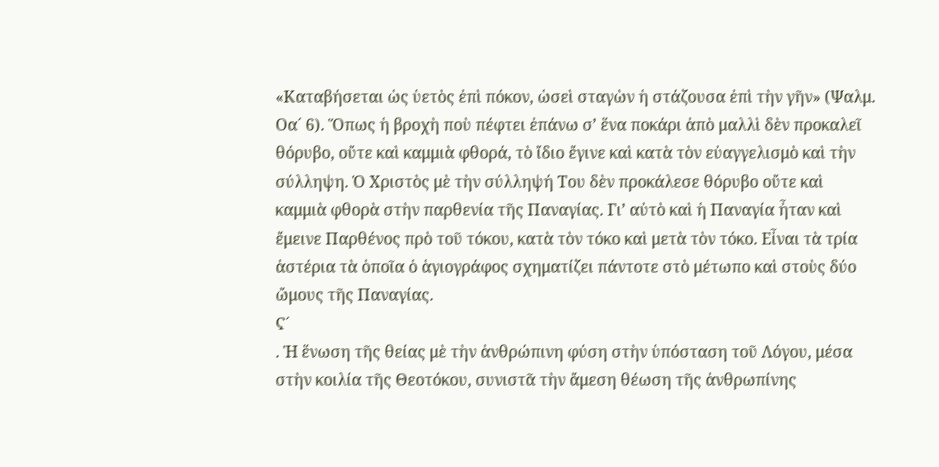«Καταβήσεται ὡς ὑετὸς ἐπὶ πόκον, ὡσεὶ σταγὼν ἡ στάζουσα ἐπὶ τὴν γῆν» (Ψαλμ. Οα´ 6). Ὅπως ἡ βροχὴ ποὺ πέφτει ἐπάνω σ’ ἕνα ποκάρι ἀπὸ μαλλὶ δὲν προκαλεῖ θόρυβο, οὔτε καὶ καμμιὰ φθορά, τὸ ἴδιο ἔγινε καὶ κατὰ τὸν εὐαγγελισμὸ καὶ τὴν σύλληψη. Ὁ Χριστὸς μὲ τὴν σύλληψή Του δὲν προκάλεσε θόρυβο οὔτε καὶ καμμιὰ φθορὰ στὴν παρθενία τῆς Παναγίας. Γι’ αὐτὸ καὶ ἡ Παναγία ἦταν καὶ ἔμεινε Παρθένος πρὸ τοῦ τόκου, κατὰ τὸν τόκο καὶ μετὰ τὸν τόκο. Εἶναι τὰ τρία ἀστέρια τὰ ὁποῖα ὁ ἁγιογράφος σχηματίζει πάντοτε στὸ μέτωπο καὶ στοὺς δύο ὤμους τῆς Παναγίας.
Ϛ´
. Ἡ ἕνωση τῆς θείας μὲ τὴν ἀνθρώπινη φύση στὴν ὑπόσταση τοῦ Λόγου, μέσα στὴν κοιλία τῆς Θεοτόκου, συνιστᾶ τὴν ἄμεση θέωση τῆς ἀνθρωπίνης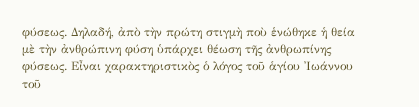φύσεως. Δηλαδή, ἀπὸ τὴν πρώτη στιγμὴ ποὺ ἑνώθηκε ἡ θεία μὲ τὴν ἀνθρώπινη φύση ὑπάρχει θέωση τῆς ἀνθρωπίνης φύσεως. Εἶναι χαρακτηριστικὸς ὁ λόγος τοῦ ἁγίου Ἰωάννου τοῦ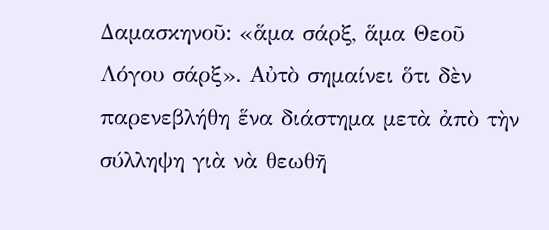Δαμασκηνοῦ: «ἅμα σάρξ, ἅμα Θεοῦ Λόγου σάρξ». Αὐτὸ σημαίνει ὅτι δὲν παρενεβλήθη ἕνα διάστημα μετὰ ἀπὸ τὴν σύλληψη γιὰ νὰ θεωθῆ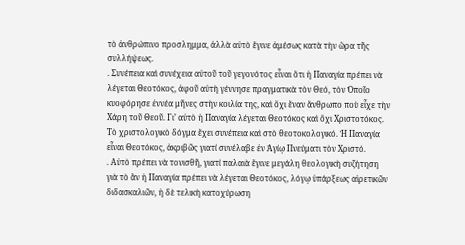τὸ ἀνθρώπινο προσλημμα, ἀλλὰ αὐτὸ ἔγινε ἀμέσως κατὰ τὴν ὥρα τῆς συλλήψεως.
. Συνέπεια καὶ συνέχεια αὐτοῦ τοῦ γεγονότος εἶναι ὅτι ἡ Παναγία πρέπει νὰ λέγεται Θεοτόκος, ἀφοῦ αὐτὴ γέννησε πραγματικὰ τὸν Θεό, τὸν Ὁποῖο κυοφόρησε ἐννέα μῆνες στὴν κοιλία της, καὶ ὄχι ἕναν ἄνθρωπο ποὺ εἶχε τὴν Χάρη τοῦ Θεοῦ. Γι’ αὐτὸ ἡ Παναγία λέγεται Θεοτόκος καὶ ὄχι Χριστοτόκος. Τὸ χριστολογικὸ δόγμα ἔχει συνέπεια καὶ στὸ θεοτοκολογικό. Ἡ Παναγία εἶναι Θεοτόκος, ἀκριβῶς γιατί συνέλαβε ἐν Ἁγίῳ Πνεύματι τὸν Χριστό.
. Αὐτὸ πρέπει νὰ τονισθῆ, γιατί παλαιὰ ἔγινε μεγάλη θεολογικὴ συζήτηση γιὰ τὸ ἂν ἡ Παναγία πρέπει νὰ λέγεται Θεοτόκος, λόγῳ ὑπάρξεως αἱρετικῶν διδασκαλιῶν, ἡ δὲ τελικὴ κατοχύρωση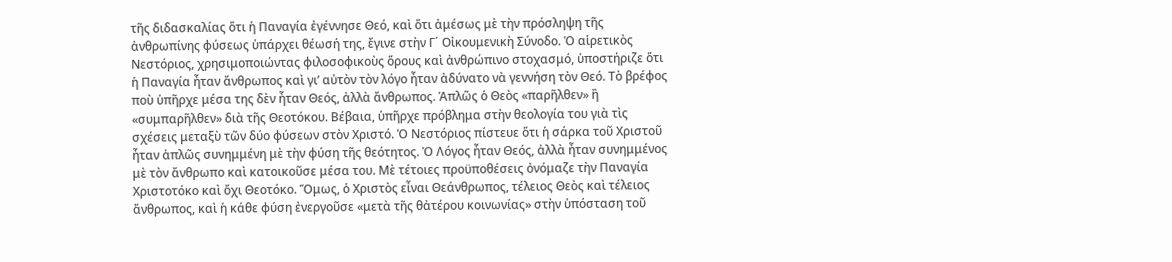τῆς διδασκαλίας ὅτι ἡ Παναγία ἐγέννησε Θεό, καὶ ὅτι ἀμέσως μὲ τὴν πρόσληψη τῆς ἀνθρωπίνης φύσεως ὑπάρχει θέωσή της, ἔγινε στὴν Γ´ Οἰκουμενικὴ Σύνοδο. Ὁ αἱρετικὸς Νεστόριος, χρησιμοποιώντας φιλοσοφικοὺς ὅρους καὶ ἀνθρώπινο στοχασμό, ὑποστήριζε ὅτι ἡ Παναγία ἦταν ἄνθρωπος καὶ γι’ αὐτὸν τὸν λόγο ἦταν ἀδύνατο νὰ γεννήση τὸν Θεό. Τὸ βρέφος ποὺ ὑπῆρχε μέσα της δὲν ἦταν Θεός, ἀλλὰ ἄνθρωπος. Ἁπλῶς ὁ Θεὸς «παρῆλθεν» ἢ «συμπαρῆλθεν» διὰ τῆς Θεοτόκου. Βέβαια, ὑπῆρχε πρόβλημα στὴν θεολογία του γιὰ τὶς σχέσεις μεταξὺ τῶν δύο φύσεων στὸν Χριστό. Ὁ Νεστόριος πίστευε ὅτι ἡ σάρκα τοῦ Χριστοῦ ἦταν ἁπλῶς συνημμένη μὲ τὴν φύση τῆς θεότητος. Ὁ Λόγος ἦταν Θεός, ἀλλὰ ἦταν συνημμένος μὲ τὸν ἄνθρωπο καὶ κατοικοῦσε μέσα του. Μὲ τέτοιες προϋποθέσεις ὀνόμαζε τὴν Παναγία Χριστοτόκο καὶ ὄχι Θεοτόκο. Ὅμως, ὁ Χριστὸς εἶναι Θεάνθρωπος, τέλειος Θεὸς καὶ τέλειος ἄνθρωπος, καὶ ἡ κάθε φύση ἐνεργοῦσε «μετὰ τῆς θἀτέρου κοινωνίας» στὴν ὑπόσταση τοῦ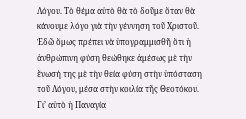Λόγου. Τὸ θέμα αὐτὸ θὰ τὸ δοῦμε ὅταν θὰ κάνουμε λόγο γιὰ τὴν γέννηση τοῦ Χριστοῦ. Ἐδῶ ὅμως πρέπει νὰ ὑπογραμμισθῆ ὅτι ἡ ἀνθρώπινη φύση θεώθηκε ἀμέσως μὲ τὴν ἕνωσή της μὲ τὴν θεία φύση στὴν ὑπόσταση τοῦ Λόγου, μέσα στὴν κοιλία τῆς Θεοτόκου. Γι’ αὐτὸ ἡ Παναγία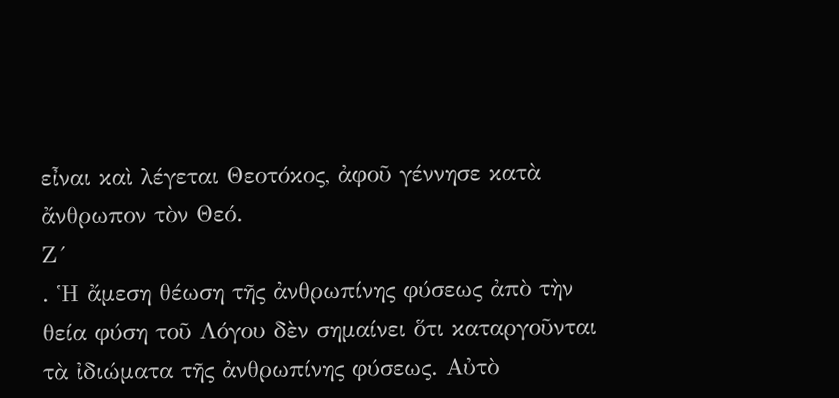εἶναι καὶ λέγεται Θεοτόκος, ἀφοῦ γέννησε κατὰ ἄνθρωπον τὸν Θεό.
Ζ´
. Ἡ ἄμεση θέωση τῆς ἀνθρωπίνης φύσεως ἀπὸ τὴν θεία φύση τοῦ Λόγου δὲν σημαίνει ὅτι καταργοῦνται τὰ ἰδιώματα τῆς ἀνθρωπίνης φύσεως. Αὐτὸ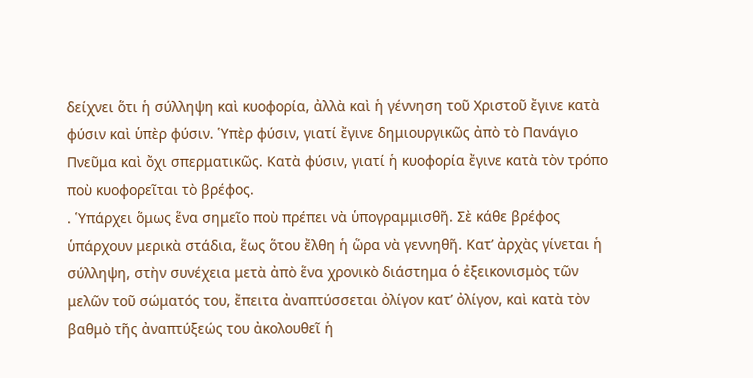δείχνει ὅτι ἡ σύλληψη καὶ κυοφορία, ἀλλὰ καὶ ἡ γέννηση τοῦ Χριστοῦ ἔγινε κατὰ φύσιν καὶ ὑπὲρ φύσιν. Ὑπὲρ φύσιν, γιατί ἔγινε δημιουργικῶς ἀπὸ τὸ Πανάγιο Πνεῦμα καὶ ὄχι σπερματικῶς. Κατὰ φύσιν, γιατί ἡ κυοφορία ἔγινε κατὰ τὸν τρόπο ποὺ κυοφορεῖται τὸ βρέφος.
. Ὑπάρχει ὅμως ἕνα σημεῖο ποὺ πρέπει νὰ ὑπογραμμισθῆ. Σὲ κάθε βρέφος ὑπάρχουν μερικὰ στάδια, ἕως ὅτου ἔλθη ἡ ὥρα νὰ γεννηθῆ. Κατ’ ἀρχὰς γίνεται ἡ σύλληψη, στὴν συνέχεια μετὰ ἀπὸ ἕνα χρονικὸ διάστημα ὁ ἐξεικονισμὸς τῶν μελῶν τοῦ σώματός του, ἔπειτα ἀναπτύσσεται ὀλίγον κατ’ ὀλίγον, καὶ κατὰ τὸν βαθμὸ τῆς ἀναπτύξεώς του ἀκολουθεῖ ἡ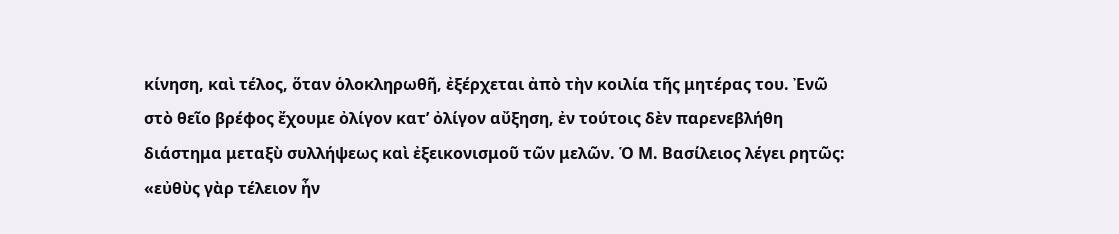κίνηση, καὶ τέλος, ὅταν ὁλοκληρωθῆ, ἐξέρχεται ἀπὸ τὴν κοιλία τῆς μητέρας του. Ἐνῶ στὸ θεῖο βρέφος ἔχουμε ὀλίγον κατ’ ὀλίγον αὔξηση, ἐν τούτοις δὲν παρενεβλήθη διάστημα μεταξὺ συλλήψεως καὶ ἐξεικονισμοῦ τῶν μελῶν. Ὁ Μ. Βασίλειος λέγει ρητῶς: «εὐθὺς γὰρ τέλειον ἦν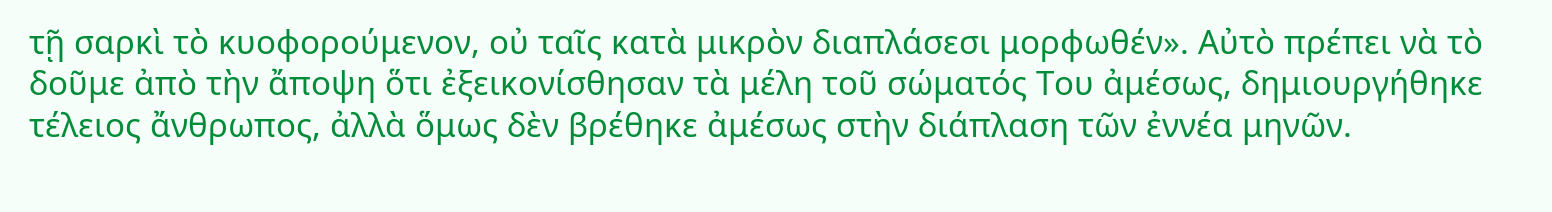τῇ σαρκὶ τὸ κυοφορούμενον, οὐ ταῖς κατὰ μικρὸν διαπλάσεσι μορφωθέν». Αὐτὸ πρέπει νὰ τὸ δοῦμε ἀπὸ τὴν ἄποψη ὅτι ἐξεικονίσθησαν τὰ μέλη τοῦ σώματός Του ἀμέσως, δημιουργήθηκε τέλειος ἄνθρωπος, ἀλλὰ ὅμως δὲν βρέθηκε ἀμέσως στὴν διάπλαση τῶν ἐννέα μηνῶν.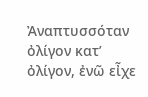Ἀναπτυσσόταν ὀλίγον κατ’ ὀλίγον, ἐνῶ εἶχε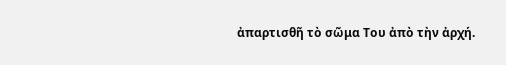ἀπαρτισθῆ τὸ σῶμα Του ἀπὸ τὴν ἀρχή.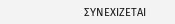ΣΥΝΕΧΙΖΕΤΑΙ